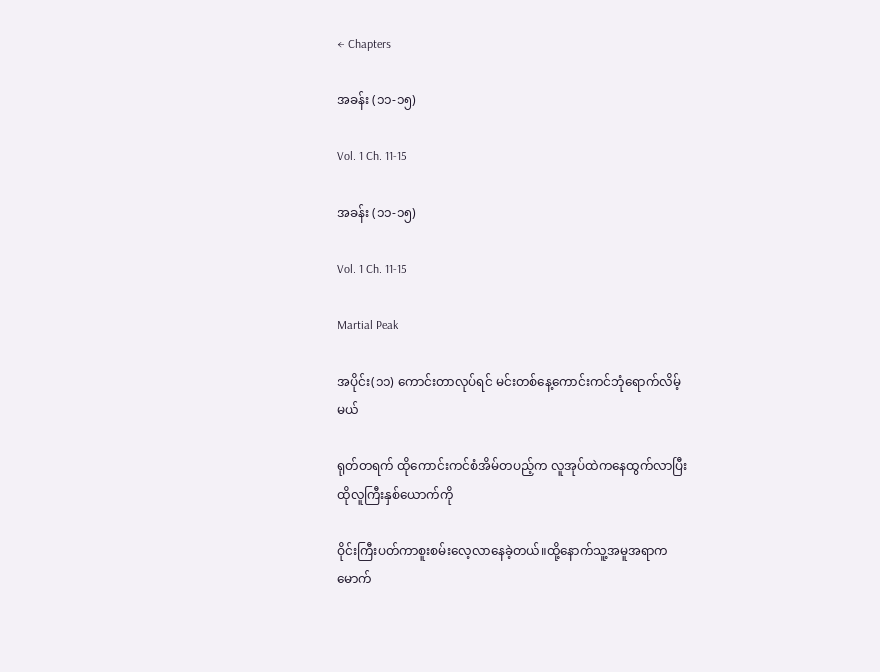← Chapters

အခန်း (၁၁-၁၅)

Vol. 1 Ch. 11-15

အခန်း (၁၁-၁၅)

Vol. 1 Ch. 11-15

Martial Peak

အပိုင်း(၁၁) ကောင်းတာလုပ်ရင် မင်းတစ်နေ့ကောင်းကင်ဘုံရောက်လိမ့်မယ်

ရုတ်တရက် ထိုကောင်းကင်စံအိမ်တပည့်က လူအုပ်ထဲကနေထွက်လာပြီးထိုလူကြီးနှစ်ယောက်ကို

ဝိုင်းကြီးပတ်ကာစူးစမ်းလေ့လာနေခဲ့တယ်။ထို့နောက်သူ့အမူအရာကမောက်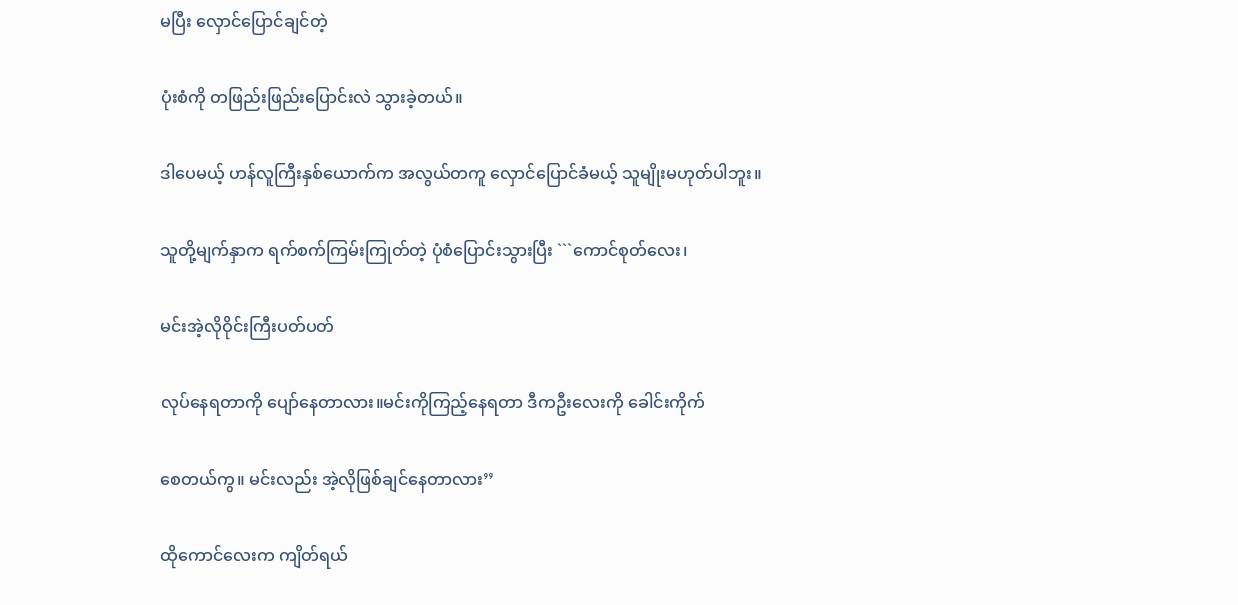မပြီး လှောင်ပြောင်ချင်တဲ့

ပုံးစံကို တဖြည်းဖြည်းပြောင်းလဲ သွားခဲ့တယ်။

ဒါပေမယ့် ဟန်လူကြီးနှစ်ယောက်က အလွယ်တကူ လှောင်ပြောင်ခံမယ့် သူမျိုးမဟုတ်ပါဘူး။

သူတို့မျက်နှာက ရက်စက်ကြမ်းကြုတ်တဲ့ ပုံစံပြောင်းသွားပြီး ```ကောင်စုတ်လေး၊

မင်းအဲ့လိုဝိုင်းကြီးပတ်ပတ်

လုပ်နေရတာကို ပျော်နေတာလား။မင်းကိုကြည့်နေရတာ ဒီကဦးလေးကို ခေါင်းကိုက်

စေတယ်ကွ။ မင်းလည်း အဲ့လိုဖြစ်ချင်နေတာလား’’

ထိုကောင်လေးက ကျိတ်ရယ်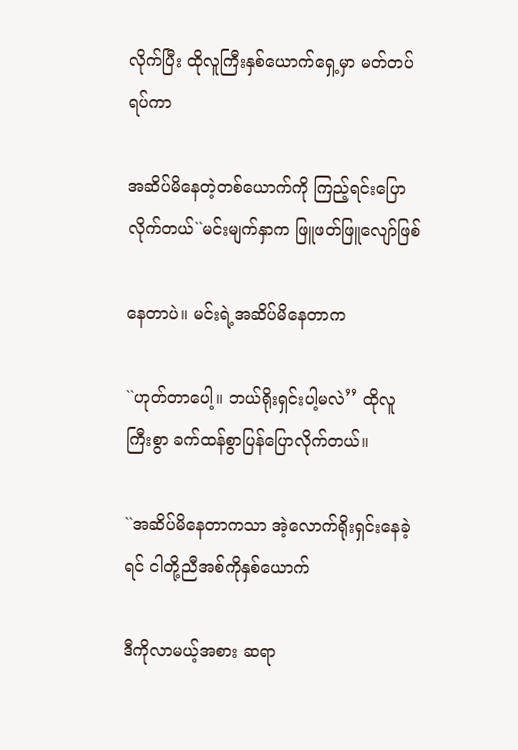လိုက်ပြီး ထိုလူကြီးနှစ်ယောက်ရှေ့မှာ မတ်တပ်ရပ်ကာ

အဆိပ်မိနေတဲ့တစ်ယောက်ကို ကြည့်ရင်းပြောလိုက်တယ်``မင်းမျက်နှာက ဖြူဖတ်ဖြူလျော်ဖြစ်

နေတာပဲ။ မင်းရဲ့အဆိပ်မိနေတာက

``ဟုတ်တာပေါ့။ ဘယ်ရိုးရှင်းပါ့မလဲ’’ ထိုလူကြီးစွာ ခက်ထန်စွာပြန်ပြောလိုက်တယ်။

``အဆိပ်မိနေတာကသာ အဲ့လောက်ရိုးရှင်းနေခဲ့ရင် ငါတို့ညီအစ်ကိုနှစ်ယောက်

ဒီကိုလာမယ့်အစား ဆရာ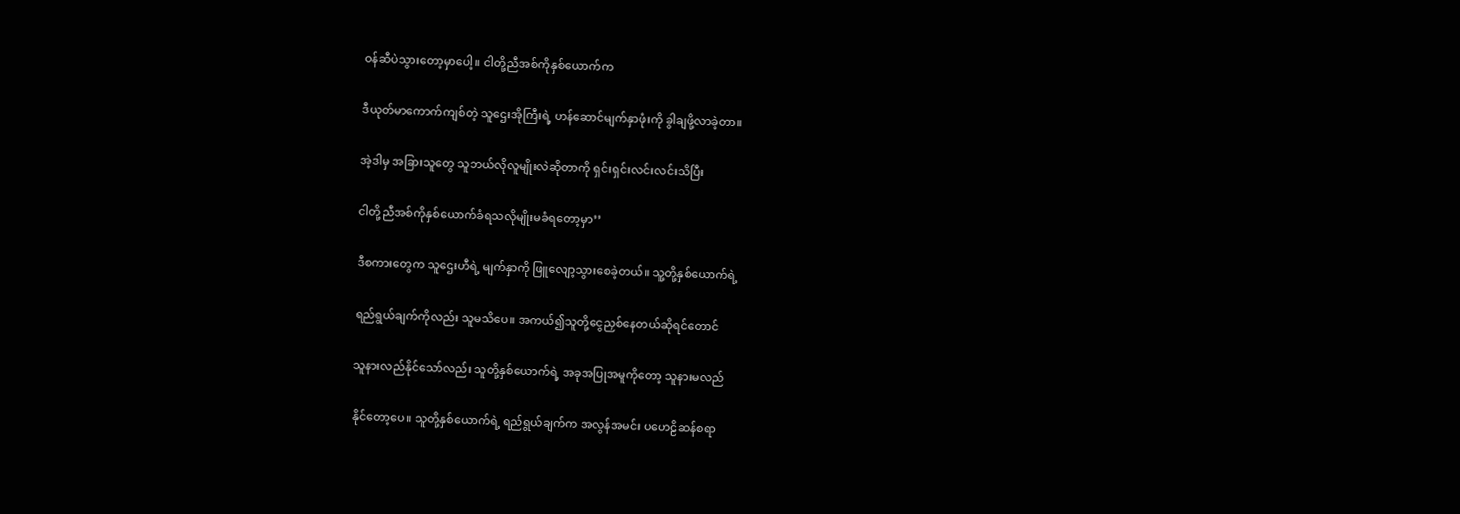ဝန်ဆီပဲသွားတော့မှာပေါ့။ ငါတို့ညီအစ်ကိုနှစ်ယောက်က

ဒီယုတ်မာကောက်ကျစ်တဲ့ သူဌေးအိုကြီးရဲ့ ဟန်ဆောင်မျက်နှာဖုံးကို ခွါချဖို့လာခဲ့တာ။

အဲ့ဒါမှ အခြားသူတွေ သူဘယ်လိုလူမျိုးလဲဆိုတာကို ရှင်းရှင်းလင်းလင်းသိပြီး

ငါတို့ညီအစ်ကိုနှစ်ယောက်ခံရသလိုမျိုးမခံရတော့မှာ’’

ဒီစကားတွေက သူဌေးဟီရဲ့ မျက်နှာကို ဖြူလျော့သွားစေခဲ့တယ်။ သူ့တို့နှစ်ယောက်ရဲ့

ရည်ရွယ်ချက်ကိုလည်း သူမသိပေ။ အကယ်၍သူတို့ငွေညှစ်နေတယ်ဆိုရင်တောင်

သူနားလည်နိုင်သော်လည်း သူတို့နှစ်ယောက်ရဲ့ အခုအပြုအမူကိုတော့ သူနားမလည်

နိုင်တော့ပေ။ သူတို့နှစ်ယောက်ရဲ့ ရည်ရွယ်ချက်က အလွန်အမင်း ပဟေဠိဆန်စရာ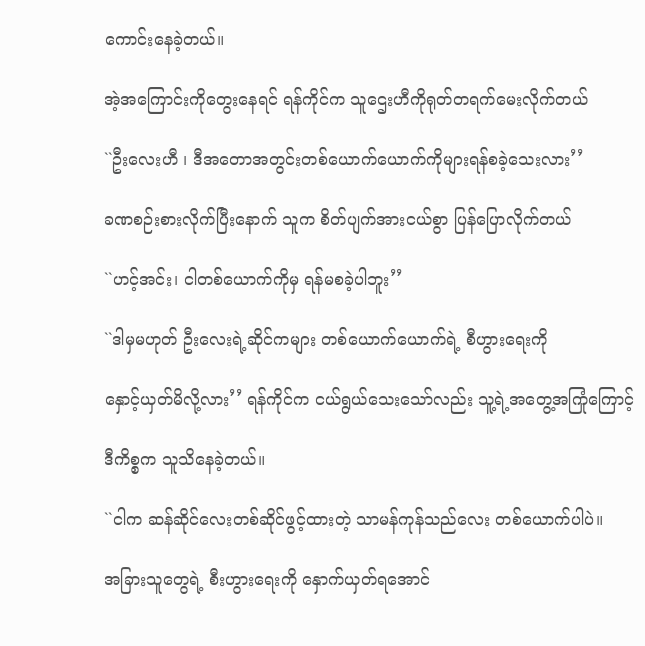ကောင်းနေခဲ့တယ်။

အဲ့အကြောင်းကိုတွေးနေရင် ရန်ကိုင်က သူဌေးဟီကိုရုတ်တရက်မေးလိုက်တယ်

``ဦးလေးဟီ ၊ ဒီအတောအတွင်းတစ်ယောက်ယောက်ကိုများရန်စခဲ့သေးလား’’

ခဏစဉ်းစားလိုက်ပြီးနောက် သူက စိတ်ပျက်အားငယ်စွာ ပြန်ပြောလိုက်တယ်

``ဟင့်အင်း၊ ငါတစ်ယောက်ကိုမှ ရန်မစခဲ့ပါဘူး’’

``ဒါမှမဟုတ် ဦးလေးရဲ့ဆိုင်ကများ တစ်ယောက်ယောက်ရဲ့ စီဟွားရေးကို

နှောင့်ယှတ်မိလို့လား’’ ရန်ကိုင်က ငယ်ရွယ်သေးသော်လည်း သူ့ရဲ့အတွေ့အကြုံကြောင့်

ဒီကိစ္စက သူသိနေခဲ့တယ်။

``ငါက ဆန်ဆိုင်လေးတစ်ဆိုင်ဖွင့်ထားတဲ့ သာမန်ကုန်သည်လေး တစ်ယောက်ပါပဲ။

အခြားသူတွေရဲ့ စီးဟွားရေးကို နှောက်ယှတ်ရအောင်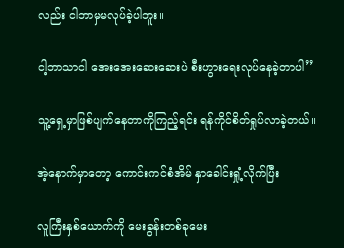လည်း ငါဘာမှမလုပ်ခဲ့ပါဘူး။

ငါ့ဘာသာငါ အေးအေးဆေးဆေးပဲ စီးဟွားရေးလုပ်နေခဲ့တာပါ’’

သူ့ရှေ့မှာဖြစ်ပျက်နေတာကိုကြည့်ရင်း ရန်ကိုင်စိတ်ရှုပ်လာခဲ့တယ်။

အဲ့နောက်မှာတော့ ကောင်းကင်စံအိမ် နှာခေါင်းရှုံ့လိုက်ပြီး

လူကြီးနှစ်ယောက်ကို မေးခွန်းတစ်ခုမေး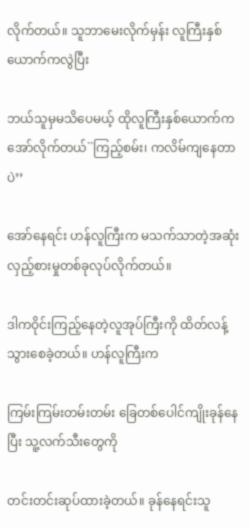လိုက်တယ်။ သူဘာမေးလိုက်မှန်း လူကြီးနှစ်ယောက်ကလွဲပြီး

ဘယ်သူမှမသိပေမယ့် ထိုလူကြီးနှစ်ယောက်က အော်လိုက်တယ်``ကြည့်စမ်း၊ ကလိမ်ကျနေတာပဲ’’

အော်နေရင်း ဟန်လူကြီးက မသက်သာတဲ့အဆုံး လှည့်စားမှုတစ်ခုလုပ်လိုက်တယ်။

ဒါကဝိုင်းကြည့်နေတဲ့လူအုပ်ကြီးကို ထိတ်လန့်သွားစေခဲ့တယ်။ ဟန်လူကြီးက

ကြမ်းကြမ်းတမ်းတမ်း ခြေတစ်ပေါင်ကျိုးခုန်နေပြီး သူ့လက်သီးတွေကို

တင်းတင်းဆုပ်ထားခဲ့တယ်။ ခုန်နေရင်းသူ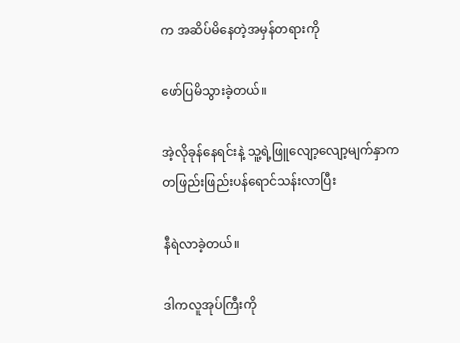က အဆိပ်မိနေတဲ့အမှန်တရားကို

ဖော်ပြမိသွားခဲ့တယ်။

အဲ့လိုခုန်နေရင်းနဲ့ သူ့ရဲ့ဖြူလျော့လျော့မျက်နှာက တဖြည်းဖြည်းပန်ရောင်သန်းလာပြီး

နီရဲလာခဲ့တယ်။

ဒါကလူအုပ်ကြီးကို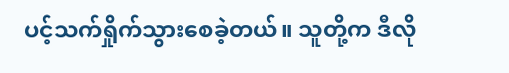ပင့်သက်ရှိုက်သွားစေခဲ့တယ်။ သူတို့က ဒီလို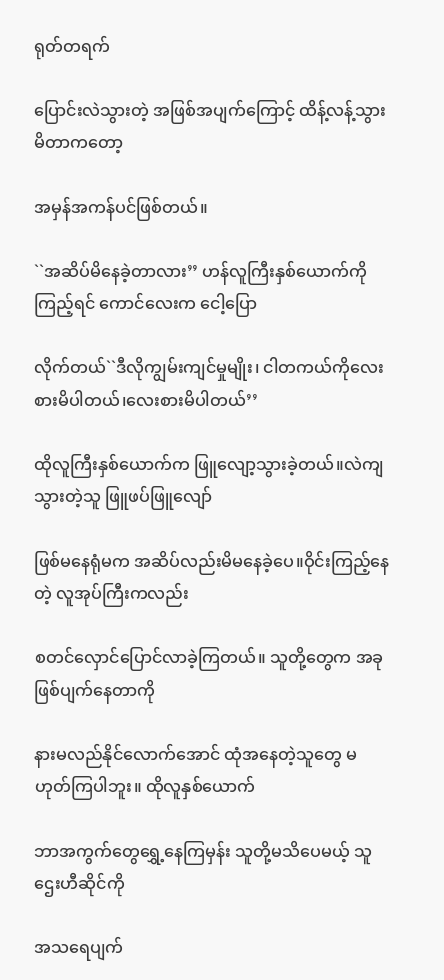ရုတ်တရက်

ပြောင်းလဲသွားတဲ့ အဖြစ်အပျက်ကြောင့် ထိန့်လန့်သွားမိတာကတော့

အမှန်အကန်ပင်ဖြစ်တယ်။

``အဆိပ်မိနေခဲ့တာလား’’ ဟန်လူကြီးနှစ်ယောက်ကိုကြည့်ရင် ကောင်လေးက ငေါ့ပြော

လိုက်တယ်``ဒီလိုကျွမ်းကျင်မှုမျိုး၊ ငါတကယ်ကိုလေးစားမိပါတယ်၊လေးစားမိပါတယ်’’

ထိုလူကြီးနှစ်ယောက်က ဖြူလျော့သွားခဲ့တယ်။လဲကျသွားတဲ့သူ ဖြူဖပ်ဖြူလျော်

ဖြစ်မနေရုံမက အဆိပ်လည်းမိမနေခဲ့ပေ။ဝိုင်းကြည့်နေတဲ့ လူအုပ်ကြီးကလည်း

စတင်လှောင်ပြောင်လာခဲ့ကြတယ်။ သူတို့တွေက အခုဖြစ်ပျက်နေတာကို

နားမလည်နိုင်လောက်အောင် ထုံအနေတဲ့သူတွေ မဟုတ်ကြပါဘူး။ ထိုလူနှစ်ယောက်

ဘာအကွက်တွေရွှေ့နေကြမှန်း သူတို့မသိပေမယ့် သူဌေးဟီဆိုင်ကို

အသရေပျက်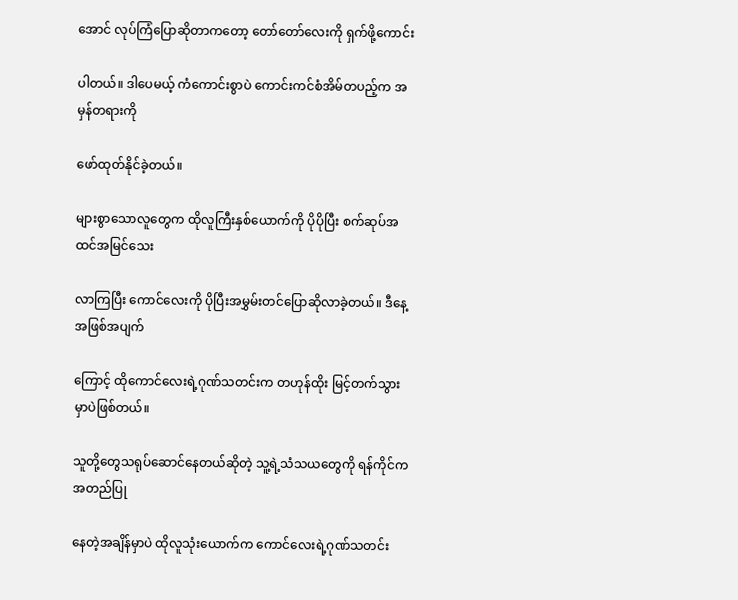အောင် လုပ်ကြံပြောဆိုတာကတော့ တော်တော်လေးကို ရှက်ဖို့ကောင်း

ပါတယ်။ ဒါပေမယ့် ကံကောင်းစွာပဲ ကောင်းကင်စံအိမ်တပည့်က အမှန်တရားကို

ဖော်ထုတ်နိုင်ခဲ့တယ်။

များစွာသောလူတွေက ထိုလူကြီးနှစ်ယောက်ကို ပိုပိုပြီး စက်ဆုပ်အထင်အမြင်သေး

လာကြပြီး ကောင်လေးကို ပိုပြီးအမွှမ်းတင်ပြောဆိုလာခဲ့တယ်။ ဒီနေ့အဖြစ်အပျက်

ကြောင့် ထိုကောင်လေးရဲ့ဂုဏ်သတင်းက တဟုန်ထိုး မြင့်တက်သွားမှာပဲဖြစ်တယ်။

သူတို့တွေသရုပ်ဆောင်နေတယ်ဆိုတဲ့ သူ့ရဲ့သံသယတွေကို ရန်ကိုင်ကအတည်ပြု

နေတဲ့အချိန်မှာပဲ ထိုလူသုံးယောက်က ကောင်လေးရဲ့ဂုဏ်သတင်း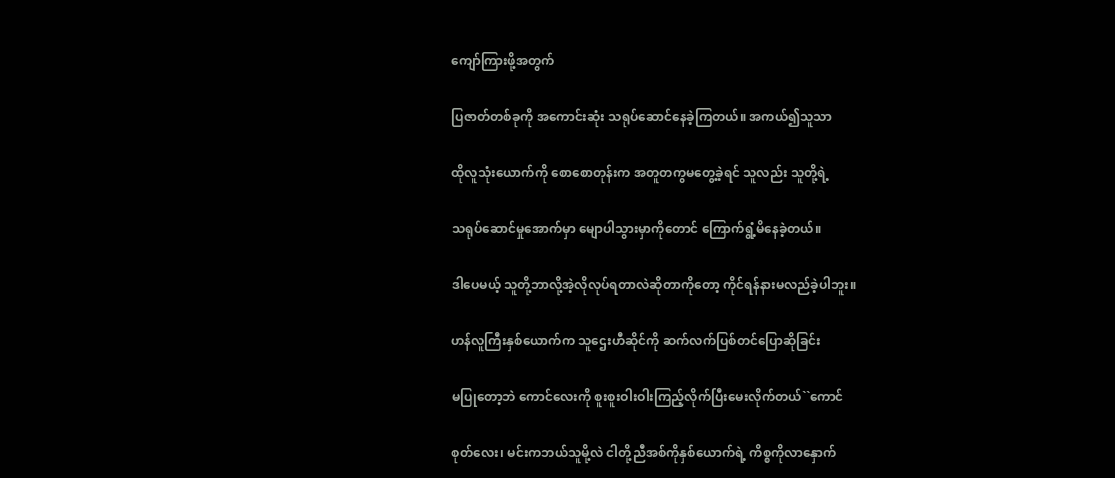ကျော်ကြားဖို့အတွက်

ပြဇာတ်တစ်ခုကို အကောင်းဆုံး သရုပ်ဆောင်နေခဲ့ကြတယ်။ အကယ်၍သူသာ

ထိုလူသုံးယောက်ကို စောစောတုန်းက အတူတကွမတွေ့ခဲ့ရင် သူလည်း သူတို့ရဲ့

သရုပ်ဆောင်မှုအောက်မှာ မျောပါသွားမှာကိုတောင် ကြောက်ရွံ့မိနေခဲ့တယ်။

ဒါပေမယ့် သူတို့ဘာလို့အဲ့လိုလုပ်ရတာလဲဆိုတာကိုတော့ ကိုင်ရန်နားမလည်ခဲ့ပါဘူး။

ဟန်လူကြီးနှစ်ယောက်က သူဌေးဟီဆိုင်ကို ဆက်လက်ပြစ်တင်ပြောဆိုခြင်း

မပြုတော့ဘဲ ကောင်လေးကို စူးစူးဝါးဝါးကြည့်လိုက်ပြီးမေးလိုက်တယ်``ကောင်

စုတ်လေး၊ မင်းကဘယ်သူမို့လဲ ငါတို့ညီအစ်ကိုနှစ်ယောက်ရဲ့ ကိစ္စကိုလာနှောက်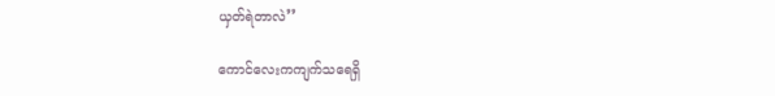ယှတ်ရဲတာလဲ’’

ကောင်လေးကကျက်သရေရှိ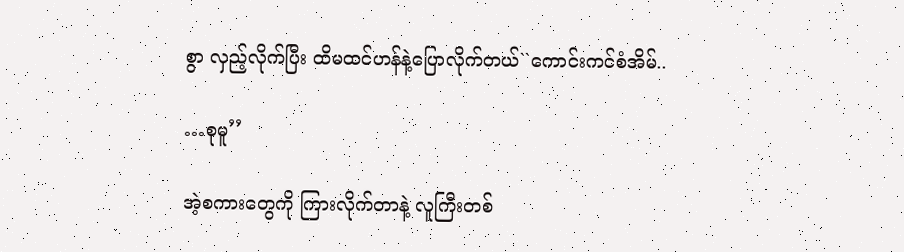စွာ လှည့်လိုက်ပြီး ထိမထင်ဟန်နဲ့ပြောလိုက်တယ်``ကောင်းကင်စံအိမ်..

…စုမူ’’

အဲ့စကားတွေကို ကြားလိုက်တာနဲ့ လူကြီးတစ်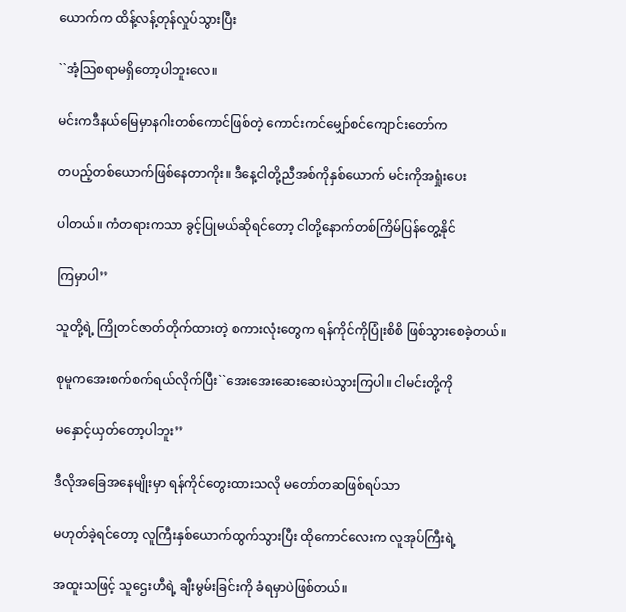ယောက်က ထိန့်လန့်တုန်လှုပ်သွားပြီး

``အံ့သြစရာမရှိတော့ပါဘူးလေ။

မင်းကဒီနယ်မြေမှာနဂါးတစ်ကောင်ဖြစ်တဲ့ ကောင်းကင်မျှော်စင်ကျောင်းတော်က

တပည့်တစ်ယောက်ဖြစ်နေတာကိုး။ ဒီနေ့ငါတို့ညီအစ်ကိုနှစ်ယောက် မင်းကိုအရှုံးပေး

ပါတယ်။ ကံတရားကသာ ခွင့်ပြုမယ်ဆိုရင်တော့ ငါတို့နောက်တစ်ကြိမ်ပြန်တွေ့နိုင်

ကြမှာပါ’’

သူတို့ရဲ့ ကြိုတင်ဇာတ်တိုက်ထားတဲ့ စကားလုံးတွေက ရန်ကိုင်ကိုပြုံးစိစိ ဖြစ်သွားစေခဲ့တယ်။

စုမူကအေးစက်စက်ရယ်လိုက်ပြီး``အေးအေးဆေးဆေးပဲသွားကြပါ။ ငါမင်းတို့ကို

မနှောင့်ယှတ်တော့ပါဘူး’’

ဒီလိုအခြေအနေမျိုးမှာ ရန်ကိုင်တွေးထားသလို မတော်တဆဖြစ်ရပ်သာ

မဟုတ်ခဲ့ရင်တော့ လူကြီးနှစ်ယောက်ထွက်သွားပြီး ထိုကောင်လေးက လူအုပ်ကြီးရဲ့

အထူးသဖြင့် သူဌေးဟီရဲ့ ချီးမွမ်းခြင်းကို ခံရမှာပဲဖြစ်တယ်။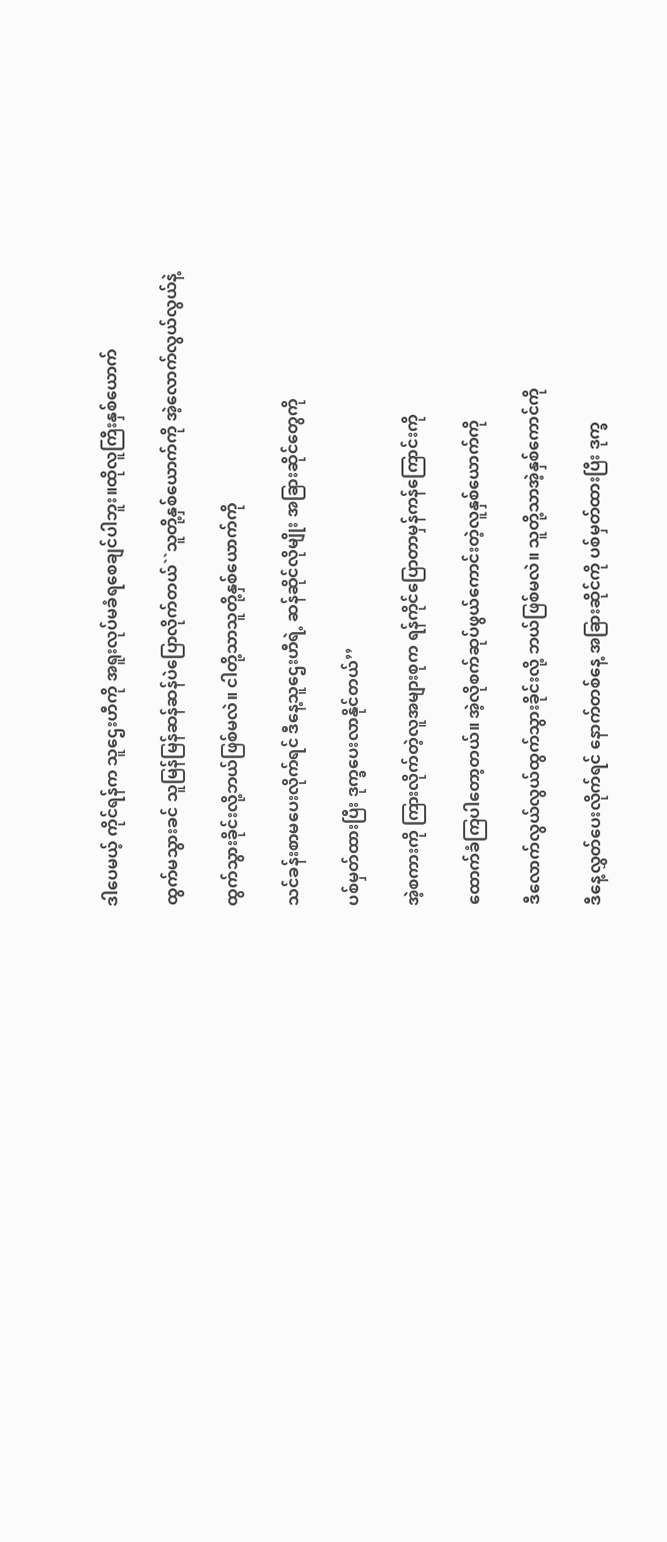ဒါပေမယ့် ကိုင်ရန်က သူဌေးဟီကို အရူးလုပ်မခံရစေချင်ပါဘူး။ထိုလူကြီးနှစ်ယောက်

ထွက်မသွားခင် သူမြန်မြန်ဆန်ဆန်ပဲပြောလိုက်တယ်``သူတို့နှစ်ယောက်ကို အဲ့လောက်လွယ်လွယ်နဲ့

ထွက်သွားခိုင်းလို့ဘယ်ဖြစ်မလဲ။ ငါတို့သာသူတို့နှစ်ယောက်ကို

သင်ခန်းစာမပေးလိုက်ရင် ဒီနေ့သူဌေးဟီရဲ့ ဆန်ဆိုင်လိုမျိုး အခြားဆိုင်တွေကို

ပစ်မှတ်ထားပြီး ဒုက္ခပေးလာနိုင်တယ်’’

အဲ့စကားကို ကြားလိုက်တဲ့လူအများစုက ရန်ကိုင်ပြောတာမှန်ကန်ကြောင်းကို

ထောက်ခံကြပါတော့တယ်။ အဲ့လိုစက်ဆုပ်ဖွယ်ကောင်းတဲ့လူနှစ်ယောက်ကို

ဒီလောက်လွယ်လွယ်ထွက်သွားခိုင်းလို့ ဘယ်ဖြစ်မလဲ။ သူတို့သာအဲ့နှစ်ကောင်ကို

ဒီနေ့လွှတ်ပေးလိုက်ရင် နောက်တစ်နေ့ အခြားဆိုင်ကို ပစ်မှတ်ထားပြီး ဒုက္ခ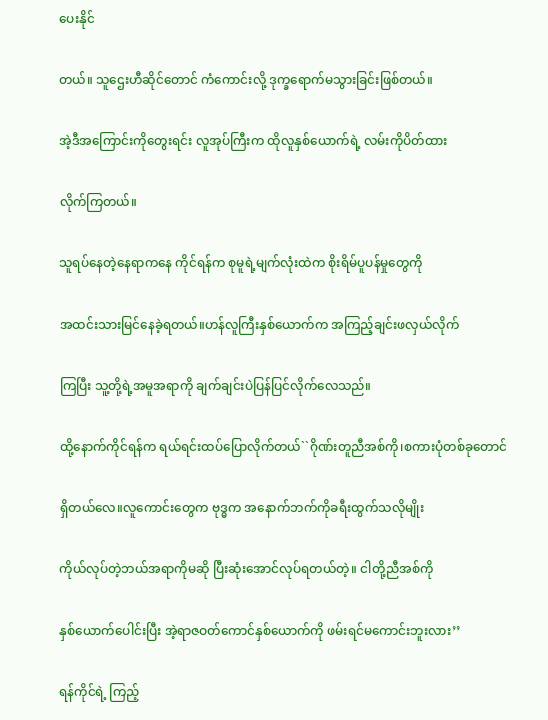ပေးနိုင်

တယ်။ သူဌေးဟီဆိုင်တောင် ကံကောင်းလို့ ဒုက္ခရောက်မသွားခြင်းဖြစ်တယ်။

အဲ့ဒီအကြောင်းကိုတွေးရင်း လူအုပ်ကြီးက ထိုလူနှစ်ယောက်ရဲ့ လမ်းကိုပိတ်ထား

လိုက်ကြတယ်။

သူရပ်နေတဲ့နေရာကနေ ကိုင်ရန်က စုမူရဲ့မျက်လုံးထဲက စိုးရိမ်ပူပန်မှုတွေကို

အထင်းသားမြင်နေခဲ့ရတယ်။ဟန်လူကြီးနှစ်ယောက်က အကြည့်ချင်းဖလှယ်လိုက်

ကြပြီး သူ့တို့ရဲ့အမူအရာကို ချက်ချင်းပဲပြန်ပြင်လိုက်လေသည်။

ထို့နောက်ကိုင်ရန်က ရယ်ရင်းထပ်ပြောလိုက်တယ်``ဂိုဏ်းတူညီအစ်ကို၊စကားပုံတစ်ခုတောင်

ရှိတယ်လေ။လူကောင်းတွေက ဗုဒ္ဓက အနောက်ဘက်ကိုခရီးထွက်သလိုမျိုး

ကိုယ်လုပ်တဲ့ဘယ်အရာကိုမဆို ပြီးဆုံးအောင်လုပ်ရတယ်တဲ့။ ငါတို့ညီအစ်ကို

နှစ်ယောက်ပေါင်းပြီး အဲ့ရာဇဝတ်ကောင်နှစ်ယောက်ကို ဖမ်းရင်မကောင်းဘူးလား’’

ရန်ကိုင်ရဲ့ ကြည့်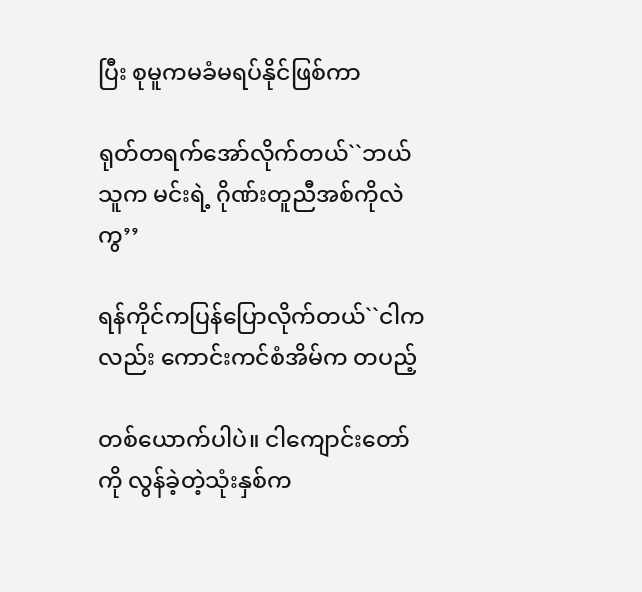ပြီး စုမူကမခံမရပ်နိုင်ဖြစ်ကာ

ရုတ်တရက်အော်လိုက်တယ်``ဘယ်သူက မင်းရဲ့ ဂိုဏ်းတူညီအစ်ကိုလဲကွ’’

ရန်ကိုင်ကပြန်ပြောလိုက်တယ်``ငါကလည်း ကောင်းကင်စံအိမ်က တပည့်

တစ်ယောက်ပါပဲ။ ငါကျောင်းတော်ကို လွန်ခဲ့တဲ့သုံးနှစ်က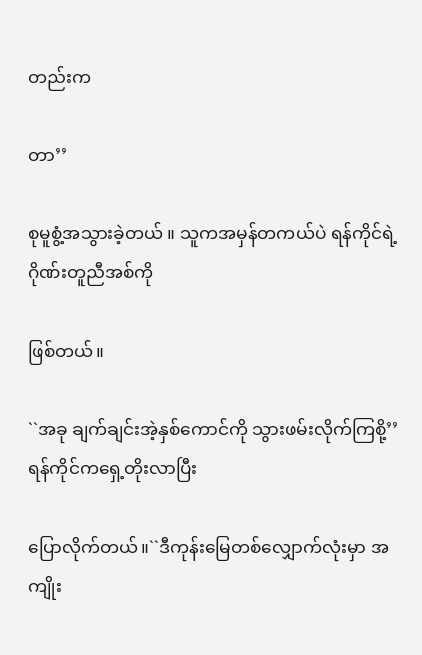တည်းက

တာ’’

စုမူစွံ့အသွားခဲ့တယ် ။ သူကအမှန်တကယ်ပဲ ရန်ကိုင်ရဲ့ ဂိုဏ်းတူညီအစ်ကို

ဖြစ်တယ်။

``အခု ချက်ချင်းအဲ့နှစ်ကောင်ကို သွားဖမ်းလိုက်ကြစို့’’ ရန်ကိုင်ကရှေ့တိုးလာပြီး

ပြောလိုက်တယ်။``ဒီကုန်းမြေတစ်လျှောက်လုံးမှာ အကျိုး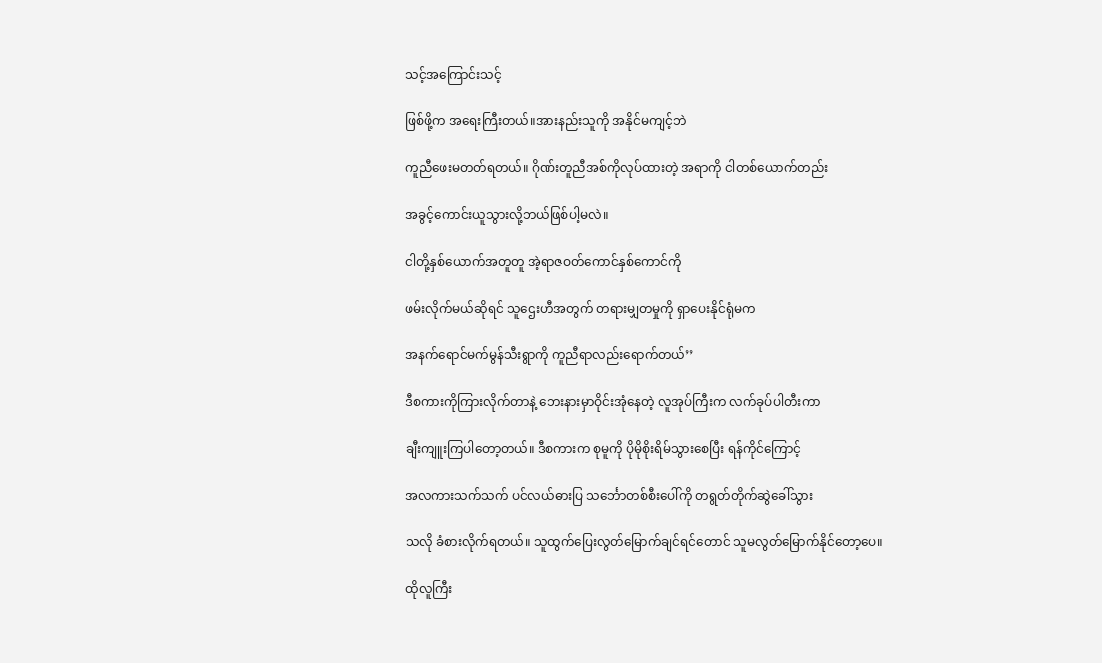သင့်အကြောင်းသင့်

ဖြစ်ဖို့က အရေးကြီးတယ်။အားနည်းသူကို အနိုင်မကျင့်ဘဲ

ကူညီဖေးမတတ်ရတယ်။ ဂိုဏ်းတူညီအစ်ကိုလုပ်ထားတဲ့ အရာကို ငါတစ်ယောက်တည်း

အခွင့်ကောင်းယူသွားလို့ဘယ်ဖြစ်ပါ့မလဲ။

ငါတို့နှစ်ယောက်အတူတူ အဲ့ရာဇဝတ်ကောင်နှစ်ကောင်ကို

ဖမ်းလိုက်မယ်ဆိုရင် သူဌေးဟီအတွက် တရားမျှတမှုကို ရှာပေးနိုင်ရုံမက

အနက်ရောင်မက်မွန်သီးရွာကို ကူညီရာလည်းရောက်တယ်’’

ဒီစကားကိုကြားလိုက်တာနဲ့ ဘေးနားမှာဝိုင်းအုံနေတဲ့ လူအုပ်ကြီးက လက်ခုပ်ပါတီးကာ

ချီးကျူးကြပါတော့တယ်။ ဒီစကားက စုမူကို ပိုမိုစိုးရိမ်သွားစေပြီး ရန်ကိုင်ကြောင့်

အလကားသက်သက် ပင်လယ်ဓားပြ သင်္ဘောတစ်စီးပေါ်ကို တရွတ်တိုက်ဆွဲခေါ်သွား

သလို ခံစားလိုက်ရတယ်။ သူထွက်ပြေးလွတ်မြောက်ချင်ရင်တောင် သူမလွတ်မြောက်နိုင်တော့ပေ။

ထိုလူကြီး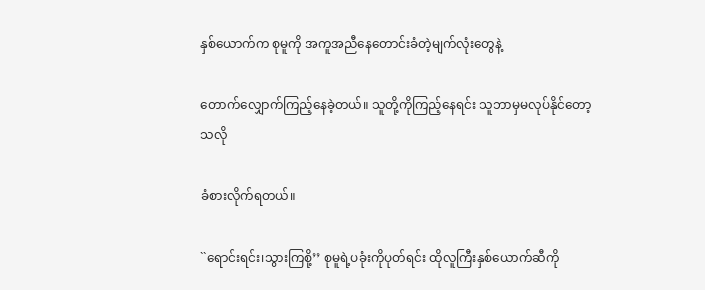နှစ်ယောက်က စုမူကို အကူအညီနေတောင်းခံတဲ့မျက်လုံးတွေနဲ့

တောက်လျှောက်ကြည့်နေခဲ့တယ်။ သူတို့ကိုကြည့်နေရင်း သူဘာမှမလုပ်နိုင်တော့သလို

ခံစားလိုက်ရတယ်။

``ရောင်းရင်း၊သွားကြစို့’’ စုမူရဲ့ပခုံးကိုပုတ်ရင်း ထိုလူကြီးနှစ်ယောက်ဆီကို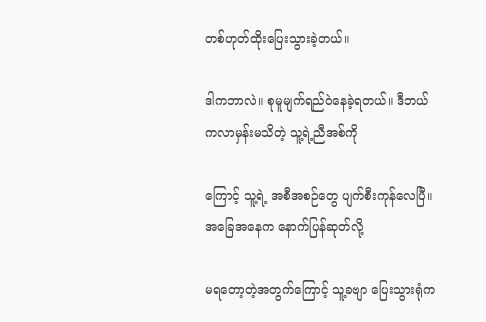တစ်ဟုတ်ထိုးပြေးသွားခဲ့တယ်။

ဒါကဘာလဲ။ စုမူမျက်ရည်ဝဲနေခဲ့ရတယ်။ ဒီဘယ်ကလာမှန်းမသိတဲ့ သူ့ရဲ့ညီအစ်ကို

ကြောင့် သူ့ရဲ့ အစီအစဉ်တွေ ပျက်စီးကုန်လေပြီ။ အခြေအနေက နောက်ပြန်ဆုတ်လို့

မရတော့တဲ့အတွက်ကြောင့် သူ့ခဗျာ ပြေးသွားရုံက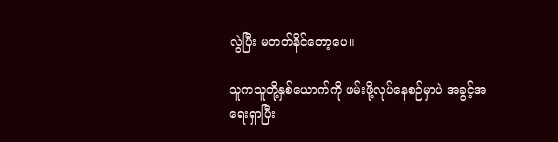လွဲပြီး မတတ်နိင်တော့ပေ။

သူကသူတို့နှစ်ယောက်ကို ဖမ်းဖို့လုပ်နေစဉ်မှာပဲ အခွင့်အရေးရှာပြီး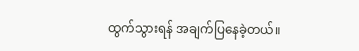ထွက်သွားရန် အချက်ပြနေခဲ့တယ်။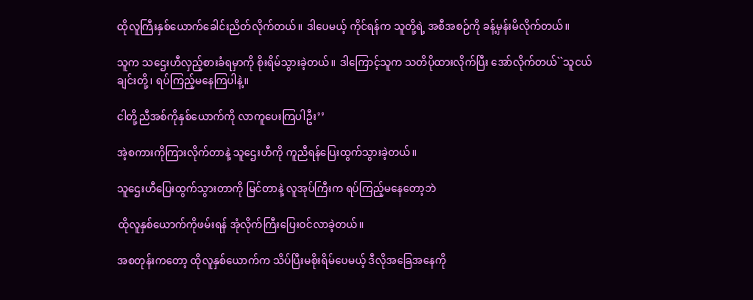ထိုလူကြီးနှစ်ယောက်ခေါင်းညိတ်လိုက်တယ်။ ဒါပေမယ့် ကိုင်ရန်က သူတို့ရဲ့ အစီအစဉ်ကို ခန့်မှန်းမိလိုက်တယ်။

သူက သဌေးဟီလှည့်စားခံရမှာကို စိုးရိမ်သွားခဲ့တယ်။ ဒါကြောင့်သူက သတိပိုထားလိုက်ပြီး အော်လိုက်တယ်``သူငယ်ချင်းတို့၊ ရပ်ကြည့်မနေကြပါနဲ့။

ငါတို့ညီအစ်ကိုနှစ်ယောက်ကို လာကူပေးကြပါဦး’’

အဲ့စကားကိုကြားလိုက်တာနဲ့ သူဌေးဟီကို ကူညီရန်ပြေးထွက်သွားခဲ့တယ်။

သူဌေးဟီပြေးထွက်သွားတာကို မြင်တာနဲ့ လူအုပ်ကြီးက ရပ်ကြည့်မနေတော့ဘဲ

ထိုလူနှစ်ယောက်ကိုဖမ်းရန် အုံလိုက်ကြီးပြေးဝင်လာခဲ့တယ်။

အစတုန်းကတော့ ထိုလူနှစ်ယောက်က သိပ်ပြီးမစိုးရိမ်ပေမယ့် ဒီလိုအခြေအနေကို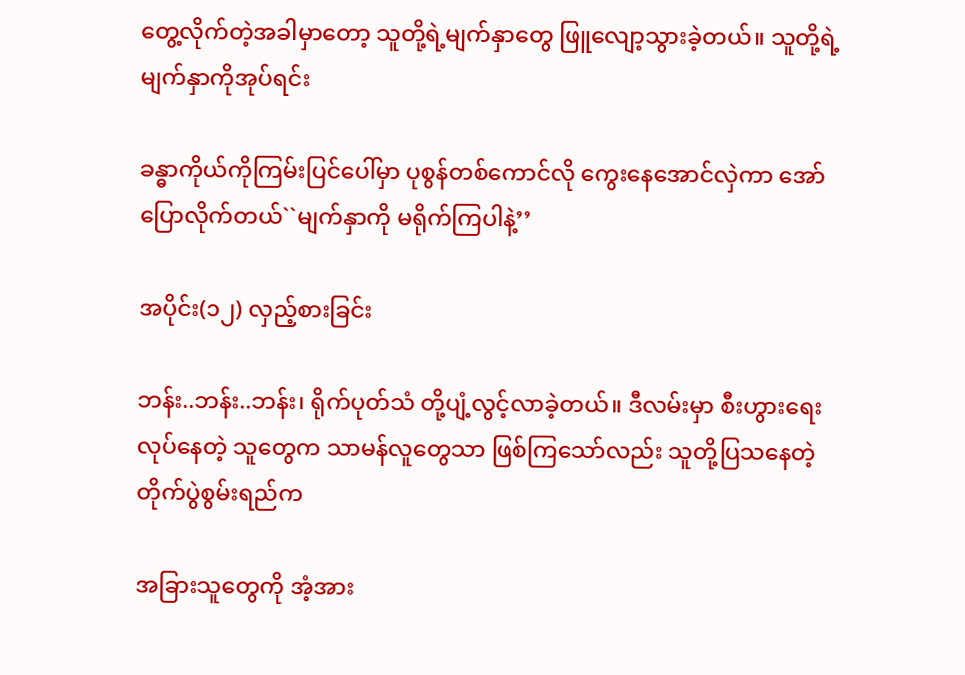တွေ့လိုက်တဲ့အခါမှာတော့ သူတို့ရဲ့မျက်နှာတွေ ဖြူလျော့သွားခဲ့တယ်။ သူတို့ရဲ့မျက်နှာကိုအုပ်ရင်း

ခန္ဓာကိုယ်ကိုကြမ်းပြင်ပေါ်မှာ ပုစွန်တစ်ကောင်လို ကွေးနေအောင်လှဲကာ အော်ပြောလိုက်တယ်``မျက်နှာကို မရိုက်ကြပါနဲ့’’

အပိုင်း(၁၂) လှည့်စားခြင်း

ဘန်း..ဘန်း..ဘန်း၊ ရိုက်ပုတ်သံ တို့ပျံ့လွင့်လာခဲ့တယ်။ ဒီလမ်းမှာ စီးဟွားရေးလုပ်နေတဲ့ သူတွေက သာမန်လူတွေသာ ဖြစ်ကြသော်လည်း သူတို့ပြသနေတဲ့ တိုက်ပွဲစွမ်းရည်က

အခြားသူတွေကို အံ့အား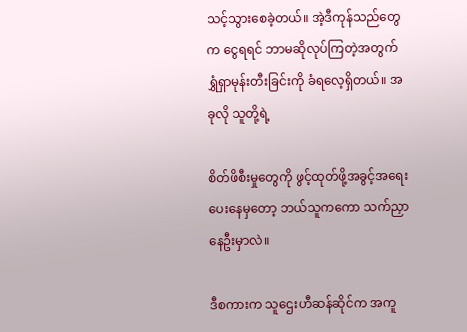သင့်သွားစေခဲ့တယ်။ အဲ့ဒီကုန်သည်တွေက ငွေရရင် ဘာမဆိုလုပ်ကြတဲ့အတွက် ရွှံရှာမုန်းတီးခြင်းကို ခံရလေ့ရှိတယ်။ အခုလို သူတို့ရဲ့

စိတ်ဖိစီးမှုတွေကို ဖွင့်ထုတ်ဖို့အခွင့်အရေးပေးနေမှတော့ ဘယ်သူကကော သက်ညှာနေဦးမှာလဲ။

ဒီစကားက သူဌေးဟီဆန်ဆိုင်က အကူ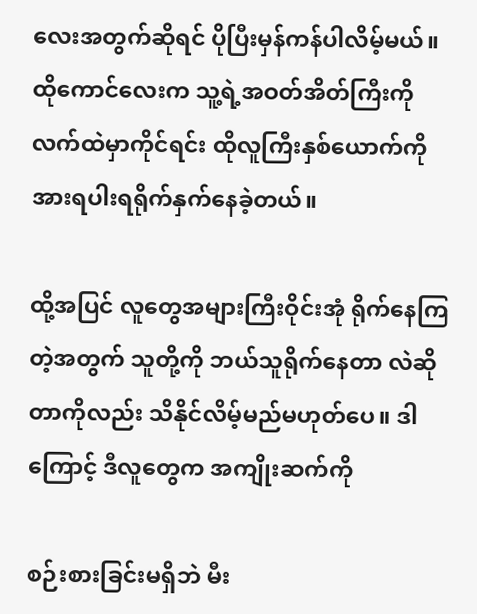လေးအတွက်ဆိုရင် ပိုပြီးမှန်ကန်ပါလိမ့်မယ်။ ထိုကောင်လေးက သူ့ရဲ့အဝတ်အိတ်ကြီးကို လက်ထဲမှာကိုင်ရင်း ထိုလူကြီးနှစ်ယောက်ကို အားရပါးရရိုက်နှက်နေခဲ့တယ်။

ထို့အပြင် လူတွေအများကြီးဝိုင်းအုံ ရိုက်နေကြတဲ့အတွက် သူတို့ကို ဘယ်သူရိုက်နေတာ လဲဆိုတာကိုလည်း သိနိုင်လိမ့်မည်မဟုတ်ပေ။ ဒါကြောင့် ဒီလူတွေက အကျိုးဆက်ကို

စဉ်းစားခြင်းမရှိဘဲ မီး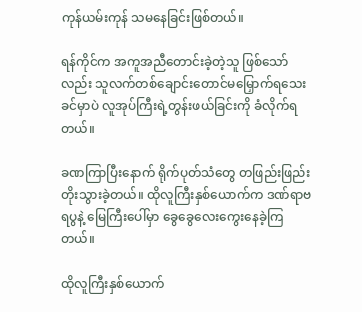ကုန်ယမ်းကုန် သမနေခြင်းဖြစ်တယ်။

ရန်ကိုင်က အကူအညီတောင်းခဲ့တဲ့သူ ဖြစ်သော်လည်း သူလက်တစ်ချောင်းတောင်မမြှောက်ရသေးခင်မှာပဲ လူအုပ်ကြီးရဲ့တွန်းဖယ်ခြင်းကို ခံလိုက်ရတယ်။

ခဏကြာပြီးနောက် ရိုက်ပုတ်သံတွေ တဖြည်းဖြည်း တိုးသွားခဲ့တယ်။ ထိုလူကြီးနှစ်ယောက်က ဒဏ်ရာဗရပွနဲ့ မြေကြီးပေါ်မှာ ခွေခွေလေးကွေးနေခဲ့ကြတယ်။

ထိုလူကြီးနှစ်ယောက်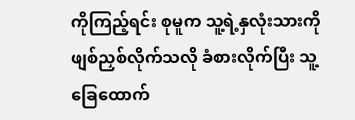ကိုကြည့်ရင်း စုမူက သူ့ရဲ့နှလုံးသားကို ဖျစ်ညှစ်လိုက်သလို ခံစားလိုက်ပြီး သူ့ခြေထောက်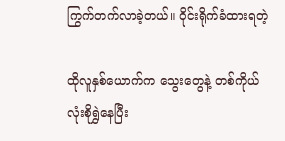ကြွက်တက်လာခဲ့တယ်။ ဝိုင်းရိုက်ခံထားရတဲ့

ထိုလူနှစ်ယောက်က သွေးတွေနဲ့ တစ်ကိုယ်လုံးစိုရွှဲနေပြီး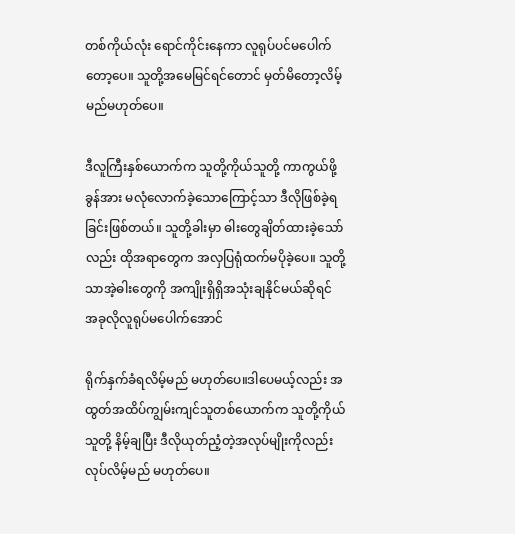တစ်ကိုယ်လုံး ရောင်ကိုင်းနေကာ လူရုပ်ပင်မပေါက်တော့ပေ။ သူတို့အမေမြင်ရင်တောင် မှတ်မိတော့လိမ့်မည်မဟုတ်ပေ။

ဒီလူကြီးနှစ်ယောက်က သူတို့ကိုယ်သူတို့ ကာကွယ်ဖို့ ခွန်အား မလုံလောက်ခဲ့သောကြောင့်သာ ဒီလိုဖြစ်ခဲ့ရခြင်းဖြစ်တယ်။ သူတို့ခါးမှာ ဓါးတွေချိတ်ထားခဲ့သော်လည်း ထိုအရာတွေက အလှပြရုံထက်မပိုခဲ့ပေ။ သူတို့သာအဲ့ဓါးတွေကို အကျိုးရှိရှိအသုံးချနိုင်မယ်ဆိုရင် အခုလိုလူရုပ်မပေါက်အောင်

ရိုက်နှက်ခံရလိမ့်မည် မဟုတ်ပေ။ဒါပေမယ့်လည်း အထွတ်အထိပ်ကျွမ်းကျင်သူတစ်ယောက်က သူတို့ကိုယ်သူတို့ နိမ့်ချပြီး ဒီလိုယုတ်ညံ့တဲ့အလုပ်မျိုးကိုလည်း လုပ်လိမ့်မည် မဟုတ်ပေ။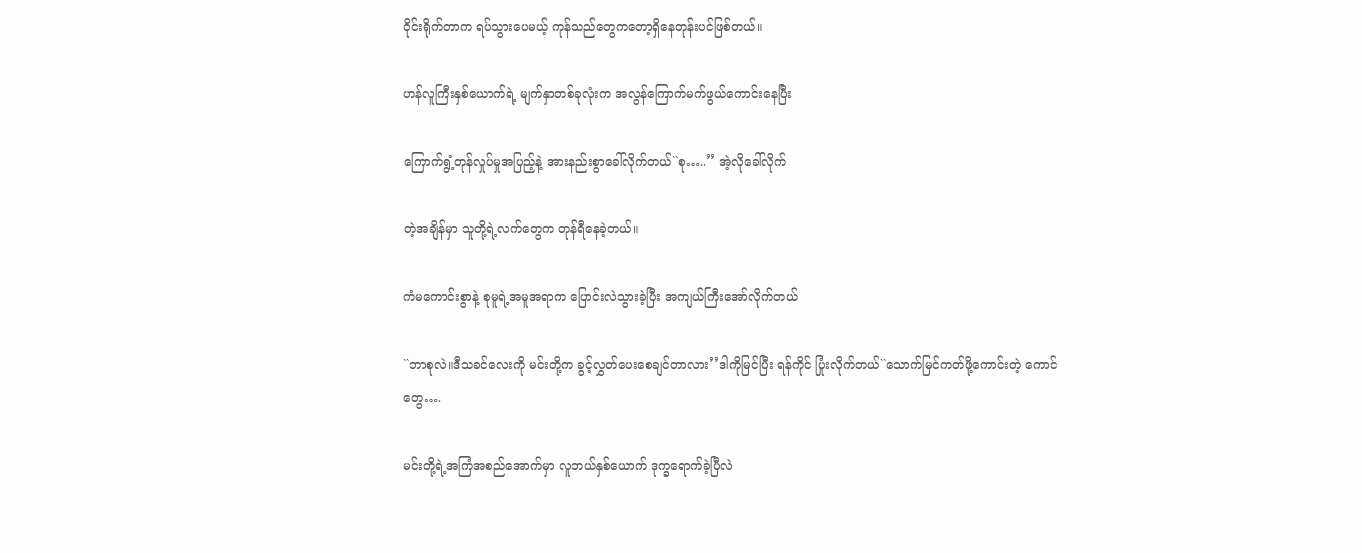ဝိုင်းရိုက်တာက ရပ်သွားပေမယ့် ကုန်သည်တွေကတော့ရှိနေတုန်းပင်ဖြစ်တယ်။

ဟန်လူကြီးနှစ်ယောက်ရဲ့ မျက်နှာတစ်ခုလုံးက အလွန်ကြောက်မက်ဖွယ်ကောင်းနေပြီး

ကြောက်ရွံ့တုန်လှုပ်မှုအပြည့်နဲ့ အားနည်းစွာခေါ်လိုက်တယ်``စု…..’’ အဲ့လိုခေါ်လိုက်

တဲ့အချိန်မှာ သူတို့ရဲ့လက်တွေက တုန်ရီနေခဲ့တယ်။

ကံမကောင်းစွာနဲ့ စုမူရဲ့အမူအရာက ပြောင်းလဲသွားခဲ့ပြီး အကျယ်ကြီးအော်လိုက်တယ်

``ဘာစုလဲ။ဒီသခင်လေးကို မင်းတို့က ခွင့်လွှတ်ပေးစေချင်တာလား’’ဒါကိုမြင်ပြီး ရန်ကိုင် ပြုံးလိုက်တယ်``သောက်မြင်ကတ်ဖို့ကောင်းတဲ့ ကောင်တွေ….

မင်းတို့ရဲ့အကြံအစည်အောက်မှာ လူဘယ်နှစ်ယောက် ဒုက္ခရောက်ခဲ့ပြီလဲ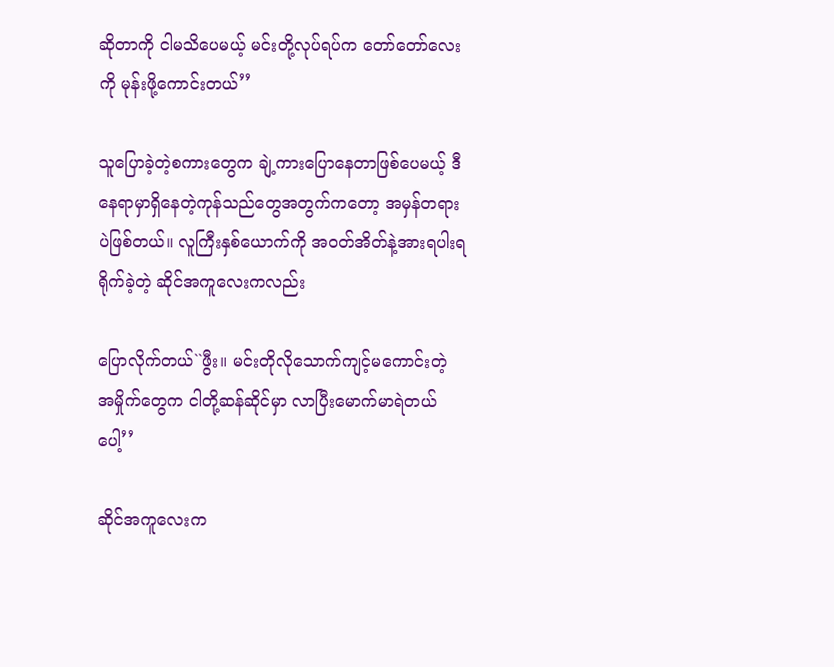ဆိုတာကို ငါမသိပေမယ့် မင်းတို့လုပ်ရပ်က တော်တော်လေးကို မုန်းဖို့ကောင်းတယ်’’

သူပြောခဲ့တဲ့စကားတွေက ချဲ့ကားပြောနေတာဖြစ်ပေမယ့် ဒီနေရာမှာရှိနေတဲ့ကုန်သည်တွေအတွက်ကတော့ အမှန်တရားပဲဖြစ်တယ်။ လူကြီးနှစ်ယောက်ကို အဝတ်အိတ်နဲ့အားရပါးရ ရိုက်ခဲ့တဲ့ ဆိုင်အကူလေးကလည်း

ပြောလိုက်တယ်``ဖွီး။ မင်းတိုလိုသောက်ကျင့်မကောင်းတဲ့ အမှိုက်တွေက ငါတို့ဆန်ဆိုင်မှာ လာပြီးမောက်မာရဲတယ်ပေါ့’’

ဆိုင်အကူလေးက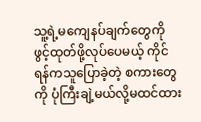သူ့ရဲ့မကျေနပ်ချက်တွေကို ဖွင့်ထုတ်ဖို့လုပ်ပေမယ့် ကိုင်ရန်ကသူပြောခဲ့တဲ့ စကားတွေကို ပုံကြီးချဲ့မယ်လို့မထင်ထား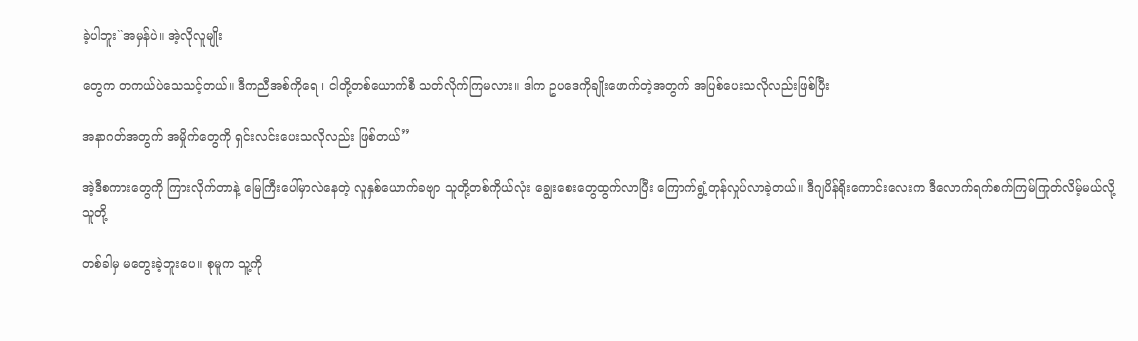ခဲ့ပါဘူး``အမှန်ပဲ။ အဲ့လိုလူမျိုး

တွေက တကယ်ပဲသေသင့်တယ်။ ဒီကညီအစ်ကိုရေ ၊ ငါတို့တစ်ယောက်စီ သတ်လိုက်ကြမလား။ ဒါက ဥပဒေကိုချိုးဖောက်တဲ့အတွက် အပြစ်ပေးသလိုလည်းဖြစ်ပြီး

အနာဂတ်အတွက် အမှိုက်တွေကို ရှင်းလင်းပေးသလိုလည်း ဖြစ်တယ်’’

အဲ့ဒီစကားတွေကို ကြားလိုက်တာနဲ့ မြေကြီးပေါ်မှာလဲနေတဲ့ လူနှစ်ယောက်ခဗျာ သူတို့တစ်ကိုယ်လုံး ချွေးစေးတွေထွက်လာပြီး ကြောက်ရွံ့တုန်လှုပ်လာခဲ့တယ်။ ဒီဂျပိန်ရိုးကောင်းလေးက ဒီလောက်ရက်စက်ကြမ်ကြုတ်လိမ့်မယ်လို့ သူတို့

တစ်ခါမှ မတွေးခဲ့ဘူးပေ။ စုမူက သူ့ကို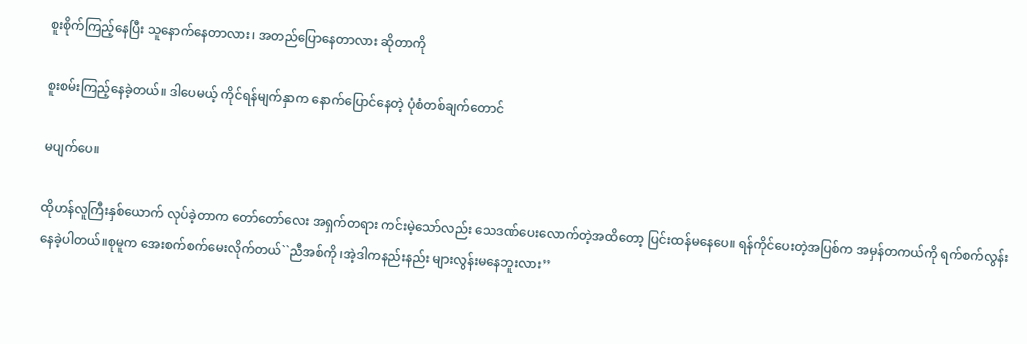စူးစိုက်ကြည့်နေပြီး သူနောက်နေတာလား၊ အတည်ပြောနေတာလား ဆိုတာကို

စူးစမ်းကြည့်နေခဲ့တယ်။ ဒါပေမယ့် ကိုင်ရန်မျက်နှာက နောက်ပြောင်နေတဲ့ ပုံစံတစ်ချက်တောင်

မပျက်ပေ။

ထိုဟန်လူကြီးနှစ်ယောက် လုပ်ခဲ့တာက တော်တော်လေး အရှက်တရား ကင်းမဲ့သော်လည်း သေဒဏ်ပေးလောက်တဲ့အထိတော့ ပြင်းထန်မနေပေ။ ရန်ကိုင်ပေးတဲ့အပြစ်က အမှန်တကယ်ကို ရက်စက်လွန်းနေခဲ့ပါတယ်။စုမူက အေးစက်စက်မေးလိုက်တယ်``ညီအစ်ကို ၊အဲ့ဒါကနည်းနည်း များလွန်းမနေဘူးလား’’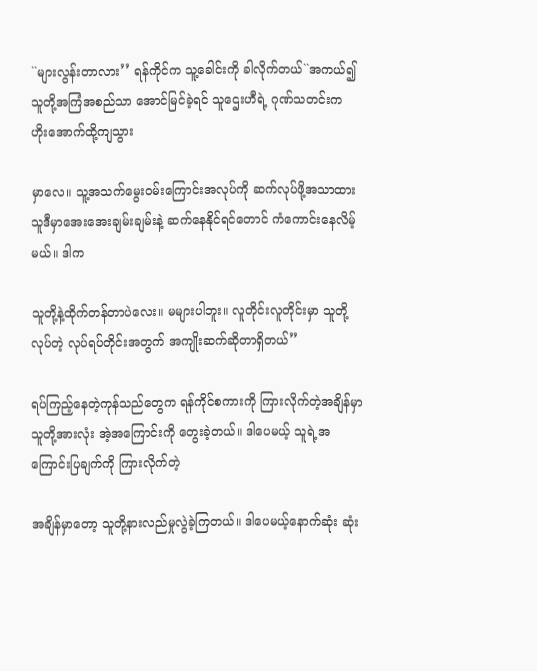``များလွန်းတာလား’’ ရန်ကိုင်က သူ့ခေါင်းကို ခါလိုက်တယ်``အကယ်၍ သူတို့အကြံအစည်သာ အောင်မြင်ခဲ့ရင် သူဌေးဟီရဲ့ ဂုဏ်သတင်းက ဟိုးအောက်ထို့ကျသွား

မှာလေ။ သူ့အသက်မွေးဝမ်းကြောင်းအလုပ်ကို ဆက်လုပ်ဖို့အသာထား သူဒီမှာအေးအေးချမ်းချမ်းနဲ့ ဆက်နေနိုင်ရင်တောင် ကံကောင်းနေလိမ့်မယ်။ ဒါက

သူတို့နဲ့ထိုက်တန်တာပဲလေး။ မများပါဘူး။ လူတိုင်းလူတိုင်းမှာ သူတို့လုပ်တဲ့ လုပ်ရပ်တိုင်းအတွက် အကျိုးဆက်ဆိုတာရှိတယ်’’

ရပ်ကြည့်နေတဲ့ကုန်သည်တွေက ရန်ကိုင်စကားကို ကြားလိုက်တဲ့အချိန်မှာ သူတို့အားလုံး အဲ့အကြောင်းကို တွေးခဲ့တယ်။ ဒါပေမယ့် သူရဲ့အကြောင်းပြချက်ကို ကြားလိုက်တဲ့

အချိန်မှာတော့ သူတို့နားလည်မှုလွဲခဲ့ကြတယ်။ ဒါပေမယ့်နောက်ဆုံး ဆုံး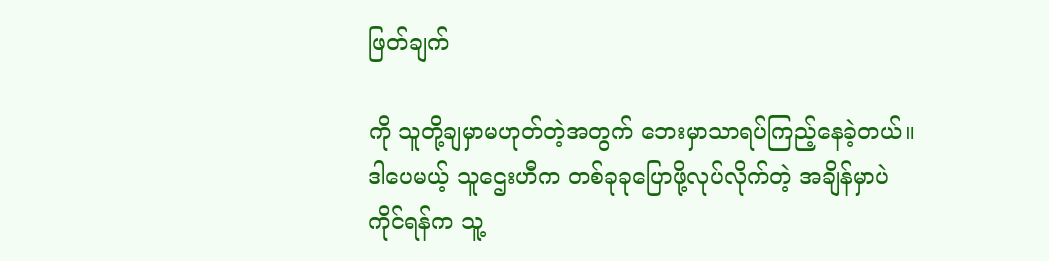ဖြတ်ချက်

ကို သူတို့ချမှာမဟုတ်တဲ့အတွက် ဘေးမှာသာရပ်ကြည့်နေခဲ့တယ်။ ဒါပေမယ့် သူဌေးဟီက တစ်ခုခုပြောဖို့လုပ်လိုက်တဲ့ အချိန်မှာပဲ ကိုင်ရန်က သူ့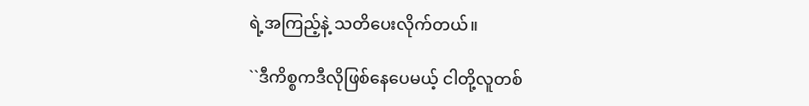ရဲ့အကြည့်နဲ့ သတိပေးလိုက်တယ်။

``ဒီကိစ္စကဒီလိုဖြစ်နေပေမယ့် ငါတို့လူတစ်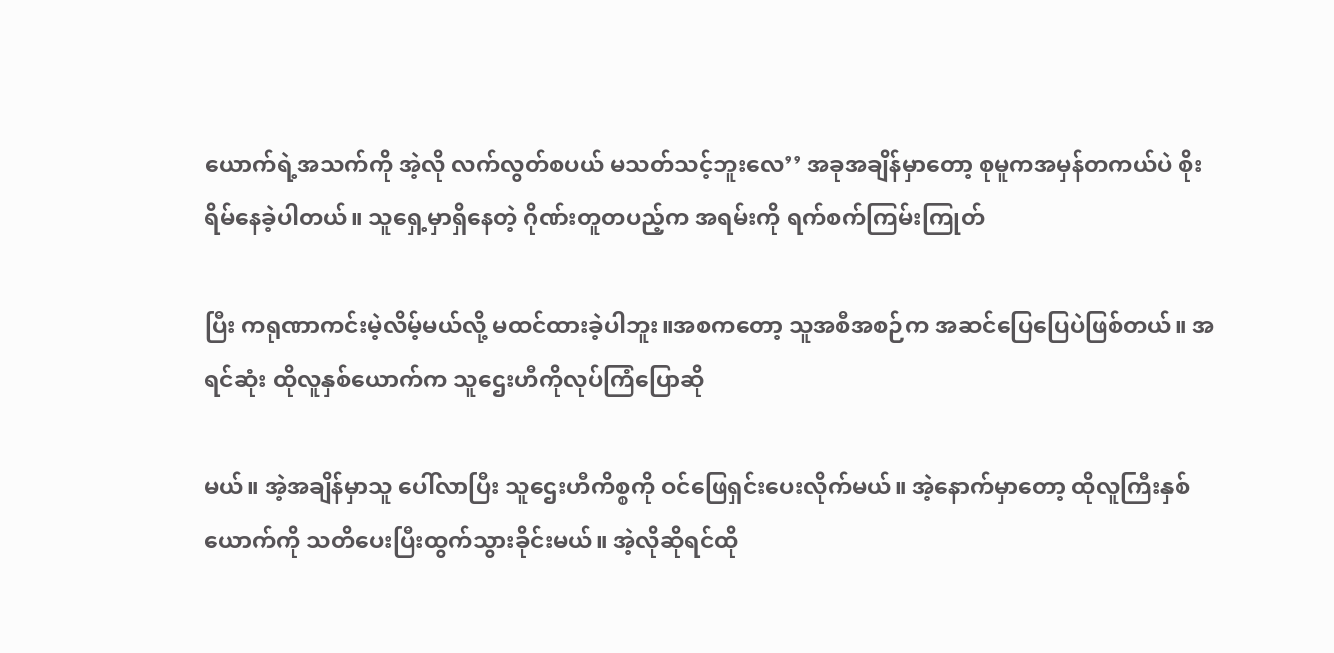ယောက်ရဲ့အသက်ကို အဲ့လို လက်လွတ်စပယ် မသတ်သင့်ဘူးလေ’’ အခုအချိန်မှာတော့ စုမူကအမှန်တကယ်ပဲ စိုးရိမ်နေခဲ့ပါတယ်။ သူရှေ့မှာရှိနေတဲ့ ဂိုဏ်းတူတပည့်က အရမ်းကို ရက်စက်ကြမ်းကြုတ်

ပြီး ကရုဏာကင်းမဲ့လိမ့်မယ်လို့ မထင်ထားခဲ့ပါဘူး။အစကတော့ သူအစီအစဉ်က အဆင်ပြေပြေပဲဖြစ်တယ်။ အရင်ဆုံး ထိုလူနှစ်ယောက်က သူဌေးဟီကိုလုပ်ကြံပြောဆို

မယ်။ အဲ့အချိန်မှာသူ ပေါ်လာပြီး သူဌေးဟီကိစ္စကို ဝင်ဖြေရှင်းပေးလိုက်မယ်။ အဲ့နောက်မှာတော့ ထိုလူကြီးနှစ်ယောက်ကို သတိပေးပြီးထွက်သွားခိုင်းမယ်။ အဲ့လိုဆိုရင်ထို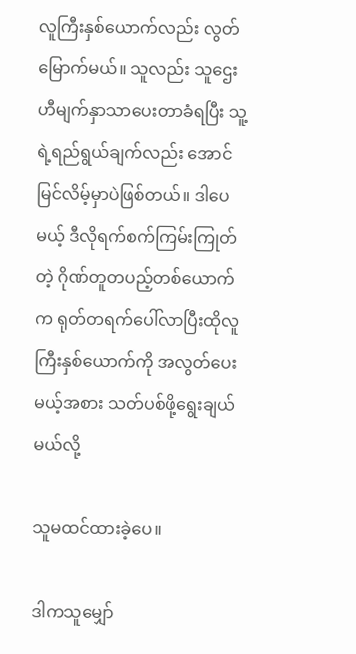လူကြီးနှစ်ယောက်လည်း လွတ်မြောက်မယ်။ သူလည်း သူဌေးဟီမျက်နှာသာပေးတာခံရပြီး သူ့ရဲ့ရည်ရွယ်ချက်လည်း အောင်မြင်လိမ့်မှာပဲဖြစ်တယ်။ ဒါပေမယ့် ဒီလိုရက်စက်ကြမ်းကြုတ်တဲ့ ဂိုဏ်တူတပည့်တစ်ယောက်က ရုတ်တရက်ပေါ်လာပြီးထိုလူကြီးနှစ်ယောက်ကို အလွတ်ပေးမယ့်အစား သတ်ပစ်ဖို့ရွေးချယ်မယ်လို့

သူမထင်ထားခဲ့ပေ။

ဒါကသူမျှော်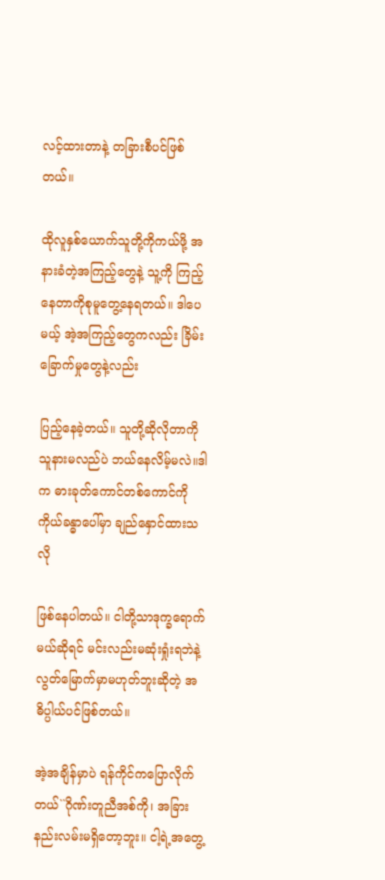လင့်ထားတာနဲ့ တခြားစီပင်ဖြစ်တယ်။

ထိုလူနှစ်ယောက်သူတို့ကိုကယ်ဖို့ အနားခံတဲ့အကြည့်တွေနဲ့ သူ့ကို ကြည့်နေတာကိုစုမူတွေ့နေရတယ်။ ဒါပေမယ့် အဲ့အကြည့်တွေကလည်း ခြိမ်းခြောက်မှုတွေနဲ့လည်း

ပြည့်နေခဲ့တယ်။ သူတို့ဆိုလိုတာကို သူနားမလည်ပဲ ဘယ်နေလိမ့်မလဲ။ဒါက ဓားခုတ်ကောင်တစ်ကောင်ကို ကိုယ်ခန္ဓာပေါ်မှာ ချည်နှောင်ထားသလို

ဖြစ်နေပါတယ်။ ငါတို့သာဒုက္ခရောက်မယ်ဆိုရင် မင်းလည်းမဆုံးရှုံးရဘဲနဲ့လွတ်မြောက်မှာမဟုတ်ဘူးဆိုတဲ့ အဓိပ္ပါယ်ပင်ဖြစ်တယ်။

အဲ့အချိန်မှာပဲ ရန်ကိုင်ကပြောလိုက်တယ်``ဂိုဏ်းတူညီအစ်ကို၊ အခြားနည်းလမ်းမရှိတော့ဘူး။ ငါ့ရဲ့အတွေ့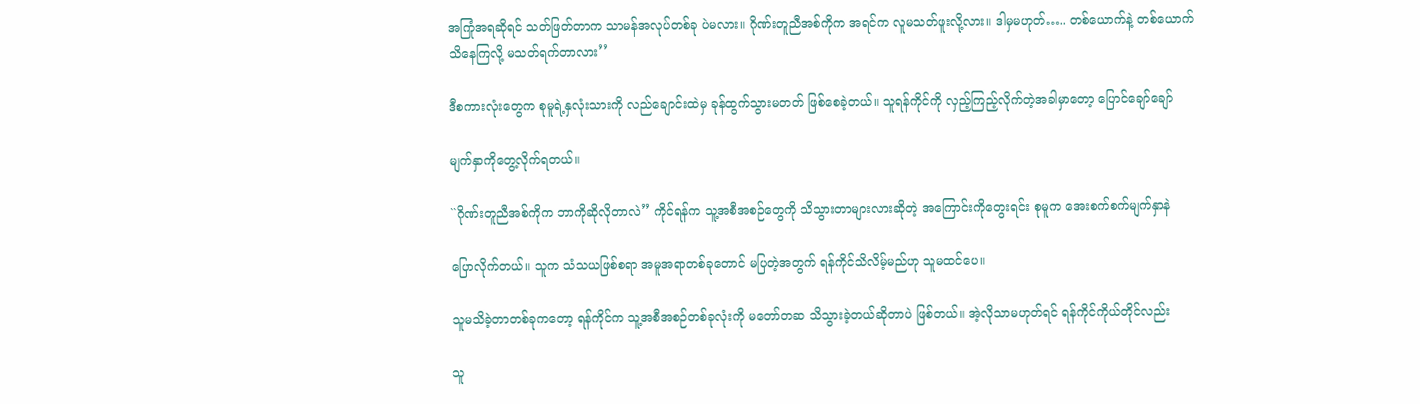အကြုံအရဆိုရင် သတ်ဖြတ်တာက သာမန်အလုပ်တစ်ခု ပဲမလား။ ဂိုဏ်းတူညီအစ်ကိုက အရင်က လူမသတ်ဖူးလို့လား။ ဒါမှမဟုတ်….. တစ်ယောက်နဲ့ တစ်ယောက်သိနေကြလို့ မသတ်ရက်တာလား’’

ဒီစကားလုံးတွေက စုမူရဲ့နှလုံးသားကို လည်ချောင်းထဲမှ ခုန်ထွက်သွားမတတ် ဖြစ်စေခဲ့တယ်။ သူရန်ကိုင်ကို လှည့်ကြည့်လိုက်တဲ့အခါမှာတော့ ပြောင်ချော်ချော်

မျက်နှာကိုတွေ့လိုက်ရတယ်။

``ဂိုဏ်းတူညီအစ်ကိုက ဘာကိုဆိုလိုတာလဲ’’ ကိုင်ရန်က သူ့အစီအစဉ်တွေကို သိသွားတာများလားဆိုတဲ့ အကြောင်းကိုတွေးရင်း စုမူက အေးစက်စက်မျက်နှာနဲ

ပြောလိုက်တယ်။ သူက သံသယဖြစ်စရာ အမူအရာတစ်ခုတောင် မပြတဲ့အတွက် ရန်ကိုင်သိလိမ့်မည်ဟု သူမထင်ပေ။

သူမသိခဲ့တာတစ်ခုကတော့ ရန်ကိုင်က သူ့အစီအစဉ်တစ်ခုလုံးကို မတော်တဆ သိသွားခဲ့တယ်ဆိုတာပဲ ဖြစ်တယ်။ အဲ့လိုသာမဟုတ်ရင် ရန်ကိုင်ကိုယ်တိုင်လည်း

သူ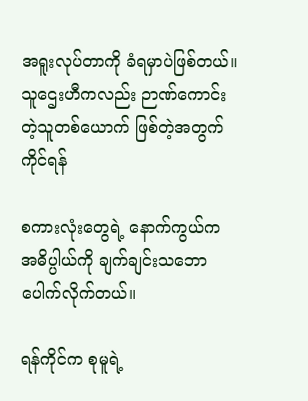အရူးလုပ်တာကို ခံရမှာပဲဖြစ်တယ်။ သူဌေးဟီကလည်း ဉာဏ်ကောင်းတဲ့သူတစ်ယောက် ဖြစ်တဲ့အတွက် ကိုင်ရန်

စကားလုံးတွေရဲ့ နောက်ကွယ်က အဓိပ္ပါယ်ကို ချက်ချင်းသဘောပေါက်လိုက်တယ်။

ရန်ကိုင်က စုမူရဲ့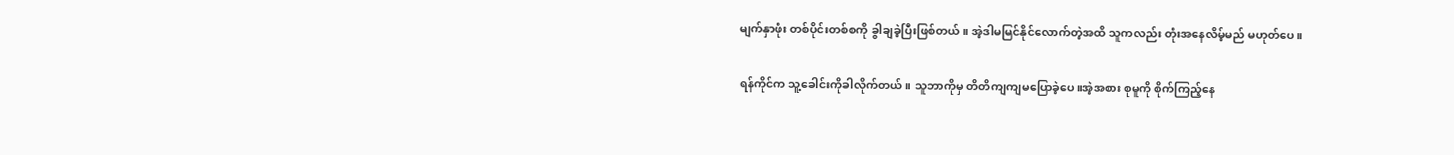မျက်နှာဖုံး တစ်ပိုင်းတစ်စကို ခွါချခဲ့ပြီးဖြစ်တယ်။ အဲ့ဒါမမြင်နိုင်လောက်တဲ့အထိ သူကလည်း တုံးအနေလိမ့်မည် မဟုတ်ပေ။

ရန်ကိုင်က သူ့ခေါင်းကိုခါလိုက်တယ်။ သူဘာကိုမှ တိတိကျကျမပြောခဲ့ပေ။အဲ့အစား စုမူကို စိုက်ကြည့်နေ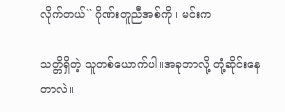လိုက်တယ်`` ဂိုဏ်းတူညီအစ်ကို ၊ မင်းက

သတ္တိရှိတဲ့ သူတစ်ယောက်ပါ။အခုဘာလို့ တုံ့ဆိုင်းနေတာလဲ။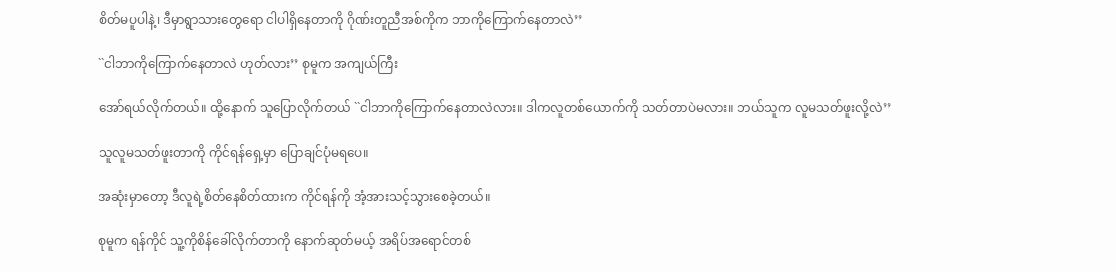စိတ်မပူပါနဲ့၊ ဒီမှာရွာသားတွေရော ငါပါရှိနေတာကို ဂိုဏ်းတူညီအစ်ကိုက ဘာကိုကြောက်နေတာလဲ’’

``ငါဘာကိုကြောက်နေတာလဲ ဟုတ်လား’’ စုမူက အကျယ်ကြီး

အော်ရယ်လိုက်တယ်။ ထို့နောက် သူပြောလိုက်တယ် ``ငါဘာကိုကြောက်နေတာလဲလား။ ဒါကလူတစ်ယောက်ကို သတ်တာပဲမလား။ ဘယ်သူက လူမသတ်ဖူးလို့လဲ’’

သူလူမသတ်ဖူးတာကို ကိုင်ရန်ရှေ့မှာ ပြောချင်ပုံမရပေ။

အဆုံးမှာတော့ ဒီလူရဲ့စိတ်နေစိတ်ထားက ကိုင်ရန်ကို အံ့အားသင့်သွားစေခဲ့တယ်။

စုမူက ရန်ကိုင် သူ့ကိုစိန်ခေါ်လိုက်တာကို နောက်ဆုတ်မယ့် အရိပ်အရောင်တစ်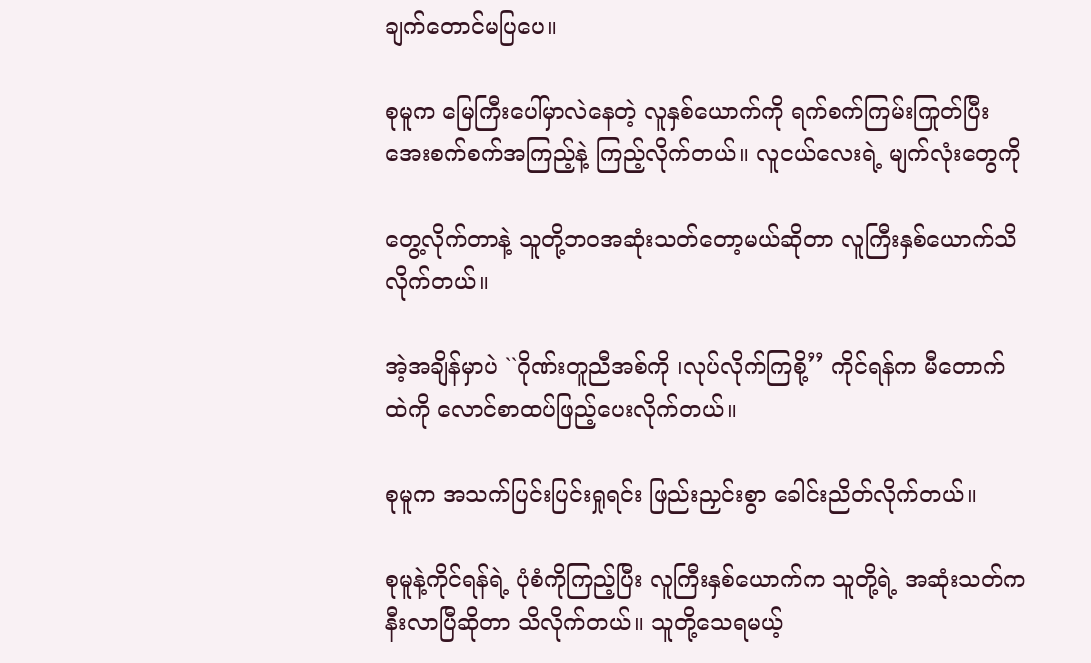ချက်တောင်မပြပေ။

စုမူက မြေကြီးပေါ်မှာလဲနေတဲ့ လူနှစ်ယောက်ကို ရက်စက်ကြမ်းကြုတ်ပြီး အေးစက်စက်အကြည့်နဲ့ ကြည့်လိုက်တယ်။ လူငယ်လေးရဲ့ မျက်လုံးတွေကို

တွေ့လိုက်တာနဲ့ သူတို့ဘဝအဆုံးသတ်တော့မယ်ဆိုတာ လူကြီးနှစ်ယောက်သိလိုက်တယ်။

အဲ့အချိန်မှာပဲ ``ဂိုဏ်းတူညီအစ်ကို ၊လုပ်လိုက်ကြစို့’’ ကိုင်ရန်က မီတောက်ထဲကို လောင်စာထပ်ဖြည့်ပေးလိုက်တယ်။

စုမူက အသက်ပြင်းပြင်းရှုရင်း ဖြည်းညှင်းစွာ ခေါင်းညိတ်လိုက်တယ်။

စုမူနဲ့ကိုင်ရန်ရဲ့ ပုံစံကိုကြည့်ပြီး လူကြီးနှစ်ယောက်က သူတို့ရဲ့ အဆုံးသတ်က နီးလာပြီဆိုတာ သိလိုက်တယ်။ သူတို့သေရမယ့်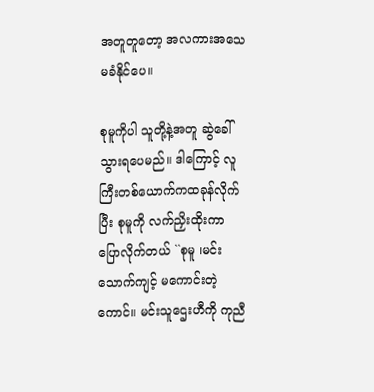အတူတူတော့ အလကားအသေမခံနိုင်ပေ။

စုမူကိုပါ သူတို့နဲ့အတူ ဆွဲခေါ်သွားရပေမည်။ ဒါကြောင့် လူကြီးတစ်ယောက်ကထခုန်လိုက်ပြီး စုမူကို လက်ညှိးထိုးကာ ပြောလိုက်တယ် ``စုမူ ၊မင်းသောက်ကျင့် မကောင်းတဲ့ကောင်။ မင်းသူဌေးဟီကို ကုညီ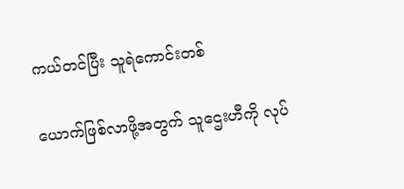ကယ်တင်ပြီး သူရဲကောင်းတစ်

ယောက်ဖြစ်လာဖို့အတွက် သူဌေးဟီကို လုပ်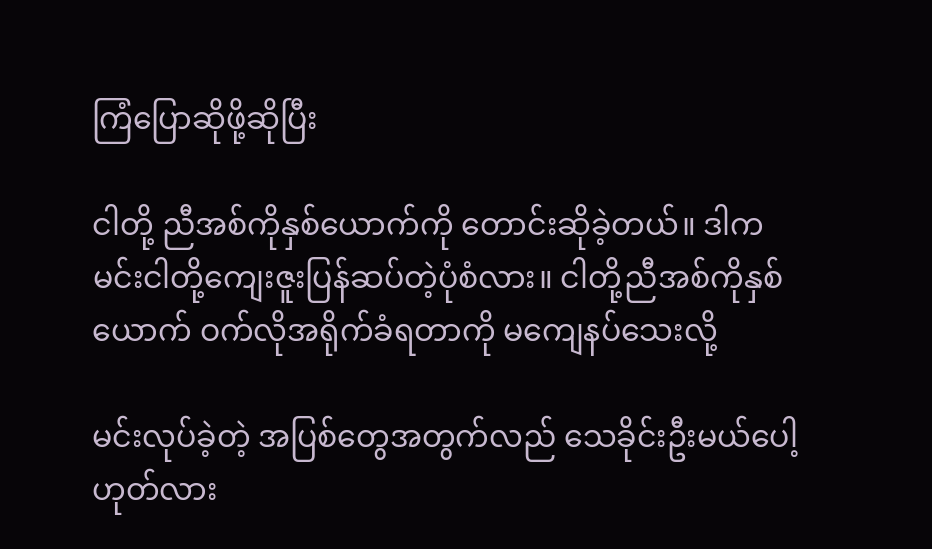ကြံပြောဆိုဖို့ဆိုပြီး

ငါတို့ ညီအစ်ကိုနှစ်ယောက်ကို တောင်းဆိုခဲ့တယ်။ ဒါက မင်းငါတို့ကျေးဇူးပြန်ဆပ်တဲ့ပုံစံလား။ ငါတို့ညီအစ်ကိုနှစ်ယောက် ဝက်လိုအရိုက်ခံရတာကို မကျေနပ်သေးလို့

မင်းလုပ်ခဲ့တဲ့ အပြစ်တွေအတွက်လည် သေခိုင်းဦးမယ်ပေါ့ဟုတ်လား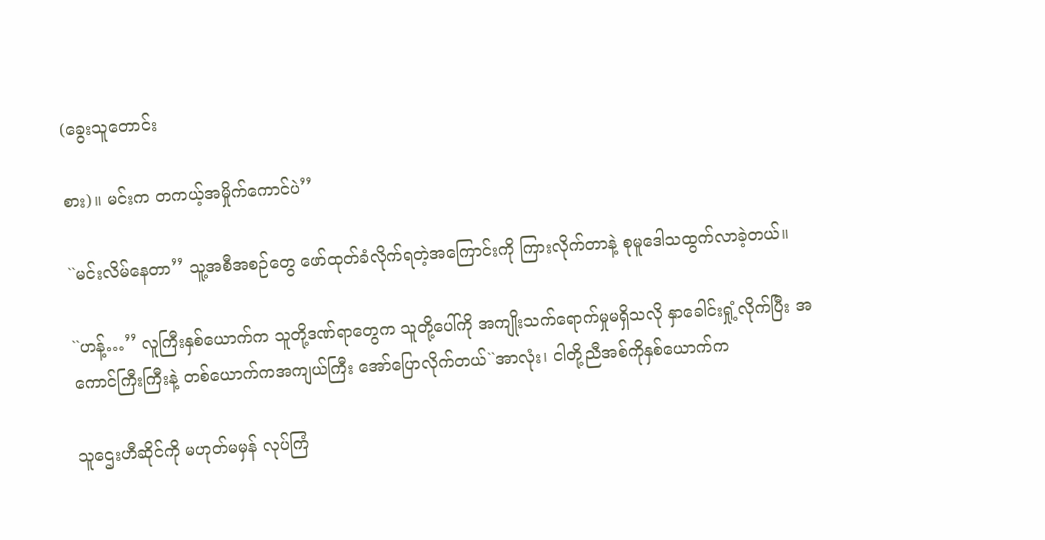(ခွေးသူတောင်း

စား)။ မင်းက တကယ့်အမှိုက်ကောင်ပဲ’’

``မင်းလိမ်နေတာ’’ သူ့အစီအစဉ်တွေ ဖော်ထုတ်ခံလိုက်ရတဲ့အကြောင်းကို ကြားလိုက်တာနဲ့ စုမူဒေါသထွက်လာခဲ့တယ်။

``ဟန့်…’’ လူကြီးနှစ်ယောက်က သူတို့ဒဏ်ရာတွေက သူတို့ပေါ်ကို အကျိုးသက်ရောက်မှုမရှိသလို နှာခေါင်းရှုံ့လိုက်ပြီး အကောင်ကြီးကြီးနဲ့ တစ်ယောက်ကအကျယ်ကြီး အော်ပြောလိုက်တယ်``အာလုံး၊ ငါတို့ညီအစ်ကိုနှစ်ယောက်က

သူဌေးဟီဆိုင်ကို မဟုတ်မမှန် လုပ်ကြံ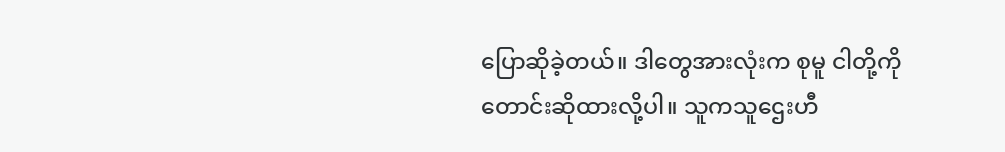ပြောဆိုခဲ့တယ်။ ဒါတွေအားလုံးက စုမူ ငါတို့ကို တောင်းဆိုထားလို့ပါ။ သူကသူဌေးဟီ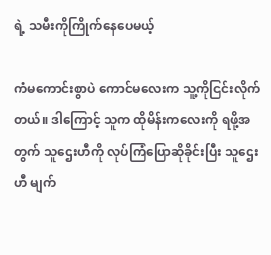ရဲ့ သမီးကိုကြိုက်နေပေမယ့်

ကံမကောင်းစွာပဲ ကောင်မလေးက သူ့ကိုငြင်းလိုက်တယ်။ ဒါကြောင့် သူက ထိုမိန်းကလေးကို ရဖို့အတွက် သူဌေးဟီကို လုပ်ကြံပြောဆိုခိုင်းပြီး သူဌေးဟီ မျက်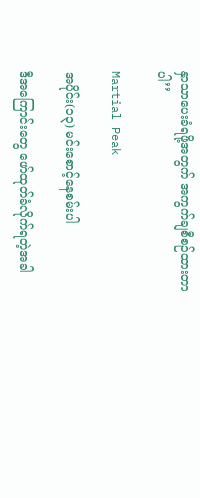နှာသာပေးခံရဖို့အတွက် အကွက်ချစီစဉ်ထားတာပါ’’

Martial Peak

အပိုင်း(၁၃) မင်းစောင့်နေစမ်းပါ

ဒီအကြောင်းတွေ ဖော်ထုတ်ခံလိုက်ရတဲ့အခါ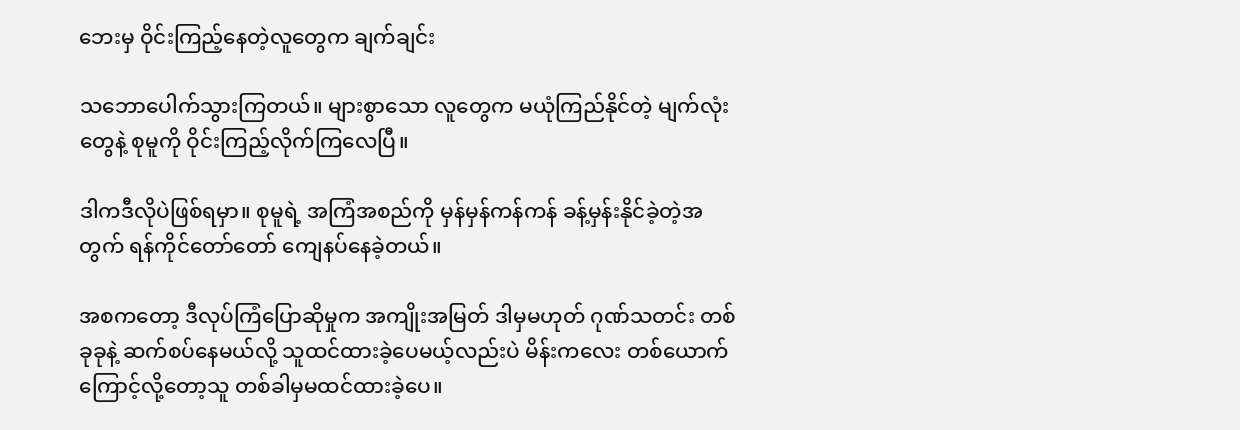ဘေးမှ ဝိုင်းကြည့်နေတဲ့လူတွေက ချက်ချင်း

သဘောပေါက်သွားကြတယ်။ များစွာသော လူတွေက မယုံကြည်နိုင်တဲ့ မျက်လုံးတွေနဲ့ စုမူကို ဝိုင်းကြည့်လိုက်ကြလေပြီ။

ဒါကဒီလိုပဲဖြစ်ရမှာ။ စုမူရဲ့ အကြံအစည်ကို မှန်မှန်ကန်ကန် ခန့်မှန်းနိုင်ခဲ့တဲ့အတွက် ရန်ကိုင်တော်တော် ကျေနပ်နေခဲ့တယ်။

အစကတော့ ဒီလုပ်ကြံပြောဆိုမှုက အကျိုးအမြတ် ဒါမှမဟုတ် ဂုဏ်သတင်း တစ်ခုခုနဲ့ ဆက်စပ်နေမယ်လို့ သူထင်ထားခဲ့ပေမယ့်လည်းပဲ မိန်းကလေး တစ်ယောက်ကြောင့်လို့တော့သူ တစ်ခါမှမထင်ထားခဲ့ပေ။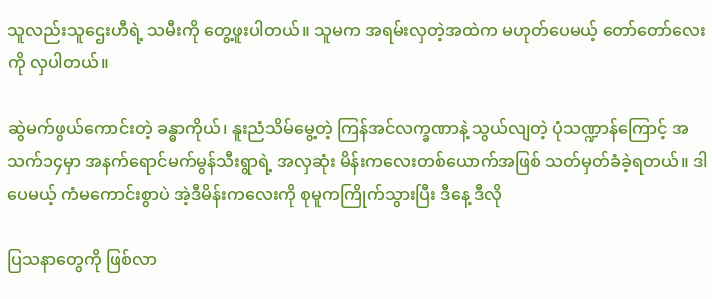သူလည်းသူဌေးဟီရဲ့ သမီးကို တွေ့ဖူးပါတယ်။ သူမက အရမ်းလှတဲ့အထဲက မဟုတ်ပေမယ့် တော်တော်လေးကို လှပါတယ်။

ဆွဲမက်ဖွယ်ကောင်းတဲ့ ခန္ဓာကိုယ်၊ နူးညံသိမ်မွေ့တဲ့ ကြန်အင်လက္ခဏာနဲ့ သွယ်လျတဲ့ ပုံသဏ္ဍာန်ကြောင့် အသက်၁၄မှာ အနက်ရောင်မက်မွန်သီးရွာရဲ့ အလှဆုံး မိန်းကလေးတစ်ယောက်အဖြစ် သတ်မှတ်ခံခဲ့ရတယ်။ ဒါပေမယ့် ကံမကောင်းစွာပဲ အဲ့ဒီမိန်းကလေးကို စုမူကကြိုက်သွားပြီး ဒီနေ့ ဒီလို

ပြသနာတွေကို ဖြစ်လာ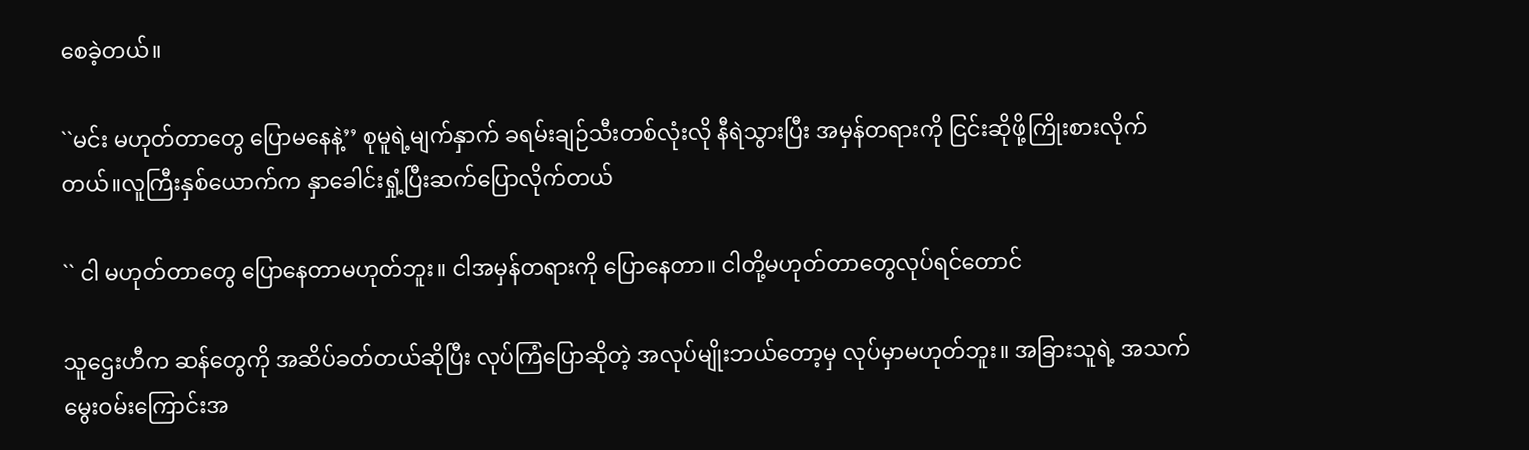စေခဲ့တယ်။

``မင်း မဟုတ်တာတွေ ပြောမနေနဲ့’’ စုမူရဲ့မျက်နှာက် ခရမ်းချဉ်သီးတစ်လုံးလို နီရဲသွားပြီး အမှန်တရားကို ငြင်းဆိုဖို့ကြိုးစားလိုက်တယ်။လူကြီးနှစ်ယောက်က နှာခေါင်းရှုံ့ပြီးဆက်ပြောလိုက်တယ်

`` ငါ မဟုတ်တာတွေ ပြောနေတာမဟုတ်ဘူး။ ငါအမှန်တရားကို ပြောနေတာ။ ငါတို့မဟုတ်တာတွေလုပ်ရင်တောင်

သူဌေးဟီက ဆန်တွေကို အဆိပ်ခတ်တယ်ဆိုပြီး လုပ်ကြံပြောဆိုတဲ့ အလုပ်မျိုးဘယ်တော့မှ လုပ်မှာမဟုတ်ဘူး။ အခြားသူရဲ့ အသက်မွေးဝမ်းကြောင်းအ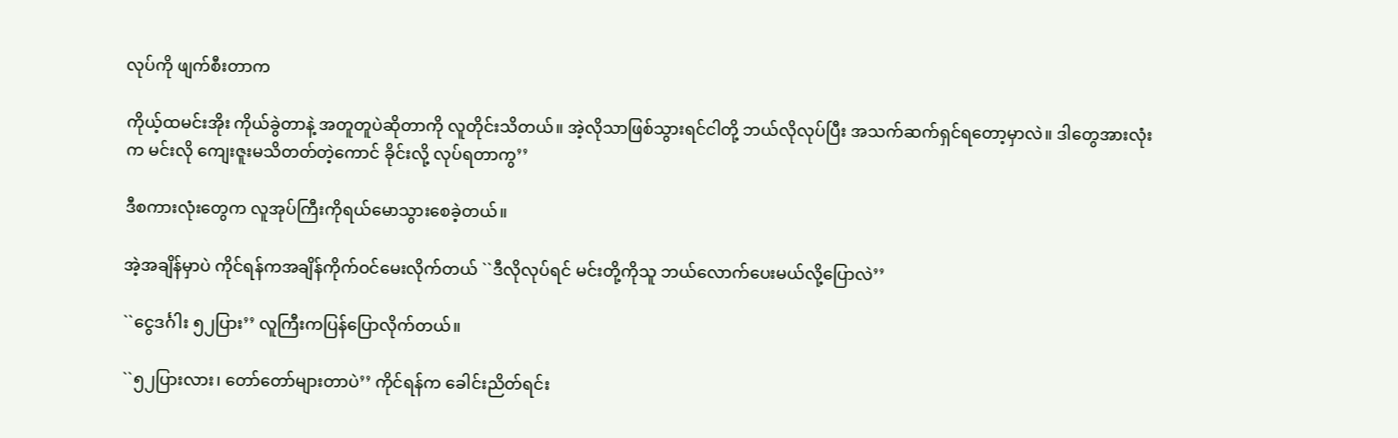လုပ်ကို ဖျက်စီးတာက

ကိုယ့်ထမင်းအိုး ကိုယ်ခွဲတာနဲ့ အတူတူပဲဆိုတာကို လူတိုင်းသိတယ်။ အဲ့လိုသာဖြစ်သွားရင်ငါတို့ ဘယ်လိုလုပ်ပြီး အသက်ဆက်ရှင်ရတော့မှာလဲ။ ဒါတွေအားလုံးက မင်းလို ကျေးဇူးမသိတတ်တဲ့ကောင် ခိုင်းလို့ လုပ်ရတာကွ’’

ဒီစကားလုံးတွေက လူအုပ်ကြီးကိုရယ်မောသွားစေခဲ့တယ်။

အဲ့အချိန်မှာပဲ ကိုင်ရန်ကအချိန်ကိုက်ဝင်မေးလိုက်တယ် ``ဒီလိုလုပ်ရင် မင်းတို့ကိုသူ ဘယ်လောက်ပေးမယ်လို့ပြောလဲ’’

``ငွေဒင်္ဂါး ၅၂ပြား’’ လူကြီးကပြန်ပြောလိုက်တယ်။

``၅၂ပြားလား၊ တော်တော်များတာပဲ’’ ကိုင်ရန်က ခေါင်းညိတ်ရင်း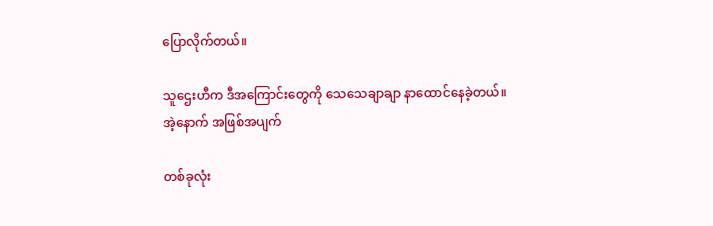ပြောလိုက်တယ်။

သူဌေးဟီက ဒီအကြောင်းတွေကို သေသေချာချာ နာထောင်နေခဲ့တယ်။ အဲ့နောက် အဖြစ်အပျက်

တစ်ခုလုံး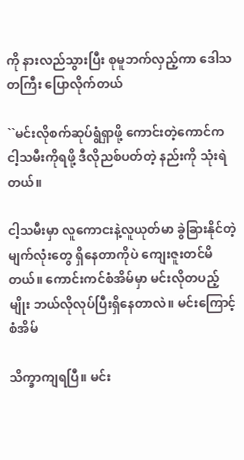ကို နားလည်သွားပြီး စုမူဘက်လှည့်ကာ ဒေါသတကြီး ပြောလိုက်တယ်

``မင်းလိုစက်ဆုပ်ရွံရှာဖို့ ကောင်းတဲ့ကောင်က ငါ့သမီးကိုရဖို့ ဒီလိုညစ်ပတ်တဲ့ နည်းကို သုံးရဲတယ်။

ငါ့သမီးမှာ လူကောငးနဲ့လူယုတ်မာ ခွဲခြားနိုင်တဲ့မျက်လုံးတွေ ရှိနေတာကိုပဲ ကျေးဇူးတင်မိတယ်။ ကောင်းကင်စံအိမ်မှာ မင်းလိုတပည့်မျိုး ဘယ်လိုလုပ်ပြီးရှိနေတာလဲ။ မင်းကြောင့် စံအိမ်

သိက္ခာကျရပြီ။ မင်း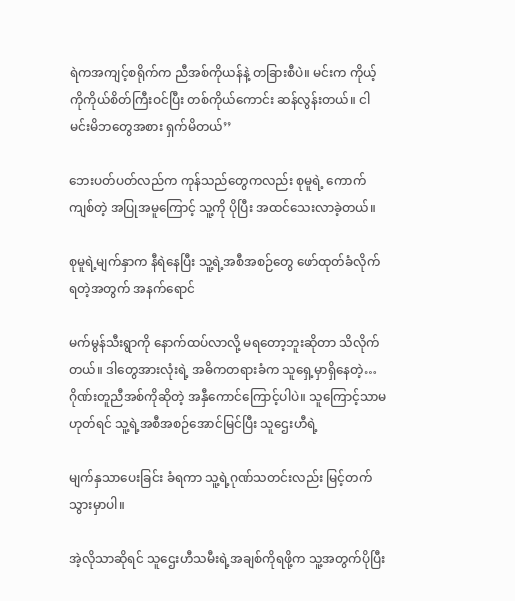ရဲကအကျင့်စရိုက်က ညီအစ်ကိုယန်နဲ့ တခြားစီပဲ။ မင်းက ကိုယ့်ကိုကိုယ်စိတ်ကြီးဝင်ပြီး တစ်ကိုယ်ကောင်း ဆန်လွန်းတယ်။ ငါမင်းမိဘတွေအစား ရှက်မိတယ်’’

ဘေးပတ်ပတ်လည်က ကုန်သည်တွေကလည်း စုမူရဲ့ ကောက်ကျစ်တဲ့ အပြုအမူကြောင့် သူ့ကို ပိုပြီး အထင်သေးလာခဲ့တယ်။

စုမူရဲ့မျက်နှာက နီရဲနေပြီး သူ့ရဲ့အစီအစဉ်တွေ ဖော်ထုတ်ခံလိုက်ရတဲ့အတွက် အနက်ရောင်

မက်မွန်သီးရွာကို နောက်ထပ်လာလို့ မရတော့ဘူးဆိုတာ သိလိုက်တယ်။ ဒါတွေအားလုံးရဲ့ အဓိကတရားခံက သူရှေ့မှာရှိနေတဲ့… ဂိုဏ်းတူညီအစ်ကိုဆိုတဲ့ အနှီကောင်ကြောင့်ပါပဲ။ သူကြောင့်သာမဟုတ်ရင် သူ့ရဲ့အစီအစဉ်အောင်မြင်ပြီး သူဌေးဟီရဲ့

မျက်နှသာပေးခြင်း ခံရကာ သူ့ရဲ့ဂုဏ်သတင်းလည်း မြင့်တက်သွားမှာပါ။

အဲ့လိုသာဆိုရင် သူဌေးဟီသမီးရဲ့အချစ်ကိုရဖို့က သူ့အတွက်ပိုပြီး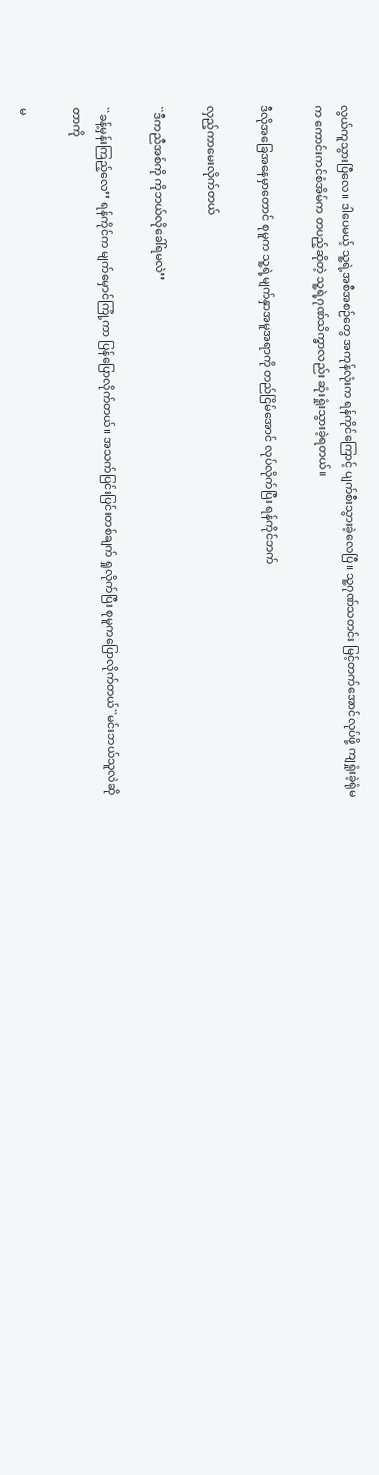လွယ်ကူသွားပြီလေ။ ဒါပေမယ့် သူ့ရဲ့အစီအစဉ်တွေ အကုန်လုံးက ရန်ကိုင်ကြောင့် ပျက်စီးသွားခဲ့လေပြီ။ သူ့ဂုဏ်သတင်း မြင့်တက်အောင်လုပ်ဖို့ ကျရှုံးခဲ့ရုံမက ကောင်းကင်စံအိမ်က တပည့်ဆိုတဲ့ သူ့ရဲ့ဂုဏ်သိက္ခာလည်း ဆုံးရှုံးသွားခဲ့ရတယ်။

ဒီလိုအခြေအနေမှာတောင် စုမူက သူ့ရဲ့မျက်နှာအမူအရာကို တည်ငြိမ်အောင် လုပ်လိုက်ပြီး ရန်ကိုင်ဘက်

လှည့်ကာမေးလိုက်တယ်

``ဒီကညီအစ်ကို ကိုဘယ်လိုခေါ်ရမလဲ’’

``ခန့်မှန်းကြည့်လေ’’ ရန်ကိုင်က မျက်မှောင်ကြုံ့ကာ ပြန်ပြောလိုက်တယ်။ အသက်ပြင်းပြင်းတစ်ချက် ရှုလိုက်ပြီး စုမူကပြောလိုက်တယ်``မင်းဘယ်သူလဲဆိုတာကို

မ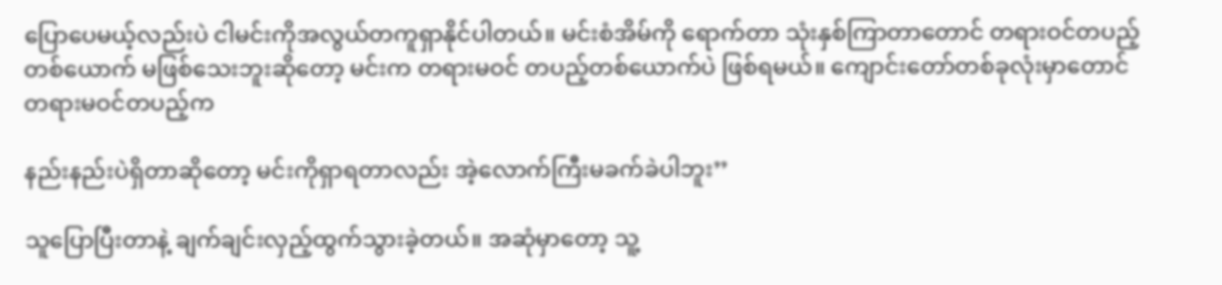ပြောပေမယ့်လည်းပဲ ငါမင်းကိုအလွယ်တကူရှာနိုင်ပါတယ်။ မင်းစံအိမ်ကို ရောက်တာ သုံးနှစ်ကြာတာတောင် တရားဝင်တပည့်တစ်ယောက် မဖြစ်သေးဘူးဆိုတော့ မင်းက တရားမဝင် တပည့်တစ်ယောက်ပဲ ဖြစ်ရမယ်။ ကျောင်းတော်တစ်ခုလုံးမှာတောင် တရားမဝင်တပည့်က

နည်းနည်းပဲရှိတာဆိုတော့ မင်းကိုရှာရတာလည်း အဲ့လောက်ကြီးမခက်ခဲပါဘူး’’

သူပြောပြီးတာနဲ့ ချက်ချင်းလှည့်ထွက်သွားခဲ့တယ်။ အဆုံမှာတော့ သူ့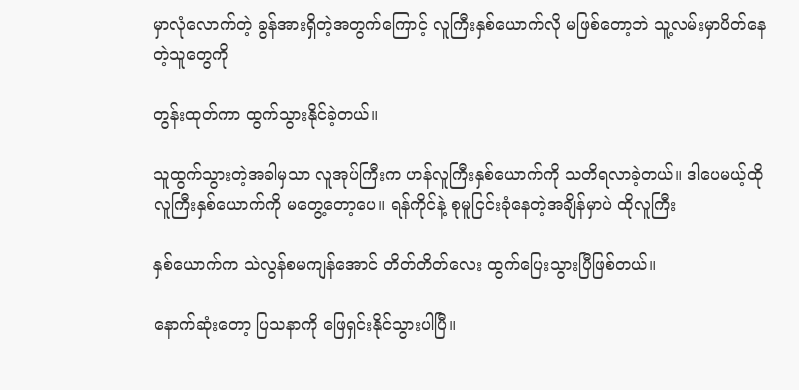မှာလုံလောက်တဲ့ ခွန်အားရှိတဲ့အတွက်ကြောင့် လူကြီးနှစ်ယောက်လို မဖြစ်တော့ဘဲ သူ့လမ်းမှာပိတ်နေတဲ့သူတွေကို

တွန်းထုတ်ကာ ထွက်သွားနိုင်ခဲ့တယ်။

သူထွက်သွားတဲ့အခါမှသာ လူအုပ်ကြီးက ဟန်လူကြီးနှစ်ယောက်ကို သတိရလာခဲ့တယ်။ ဒါပေမယ့်ထို လူကြီးနှစ်ယောက်ကို မတွေ့တော့ပေ။ ရန်ကိုင်နဲ့ စုမူငြင်းခုံနေတဲ့အချိန်မှာပဲ ထိုလူကြီး

နှစ်ယောက်က သဲလွန်စမကျန်အောင် တိတ်တိတ်လေး ထွက်ပြေးသွားပြီဖြစ်တယ်။

နောက်ဆုံးတော့ ပြသနာကို ဖြေရှင်းနိုင်သွားပါပြီ။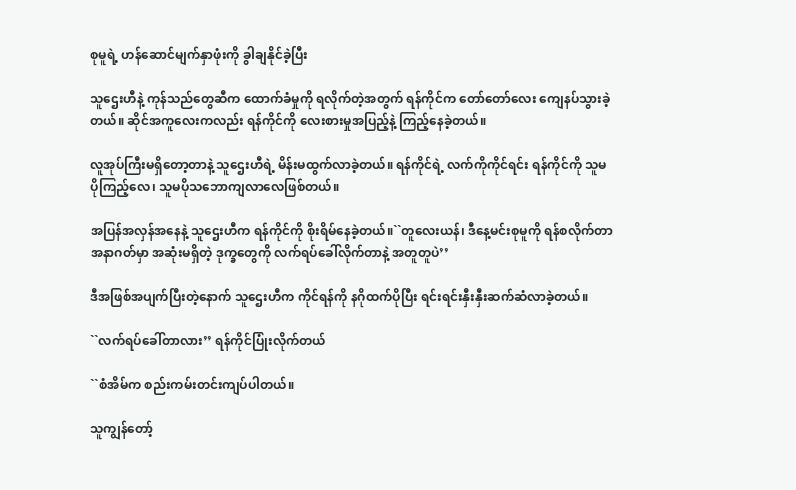စုမူရဲ့ ဟန်ဆောင်မျက်နှာဖုံးကို ခွါချနိုင်ခဲ့ပြီး

သူဌေးဟီနဲ့ ကုန်သည်တွေဆီက ထောက်ခံမှုကို ရလိုက်တဲ့အတွက် ရန်ကိုင်က တော်တော်လေး ကျေနပ်သွားခဲ့တယ်။ ဆိုင်အကူလေးကလည်း ရန်ကိုင်ကို လေးစားမှုအပြည့်နဲ့ ကြည့်နေခဲ့တယ်။

လူအုပ်ကြီးမရှိတော့တာနဲ့ သူဌေးဟီရဲ့ မိန်းမထွက်လာခဲ့တယ်။ ရန်ကိုင်ရဲ့ လက်ကိုကိုင်ရင်း ရန်ကိုင်ကို သူမပိုကြည့်လေ၊ သူမပိုသဘောကျလာလေဖြစ်တယ်။

အပြန်အလှန်အနေနဲ့ သူဌေးဟီက ရန်ကိုင်ကို စိုးရိမ်နေခဲ့တယ်။``တူလေးယန်၊ ဒီနေ့မင်းစုမူကို ရန်စလိုက်တာ အနာဂတ်မှာ အဆုံးမရှိတဲ့ ဒုက္ခတွေကို လက်ရပ်ခေါ်လိုက်တာနဲ့ အတူတူပဲ’’

ဒီအဖြစ်အပျက်ပြီးတဲ့နောက် သူဌေးဟီက ကိုင်ရန်ကို နဂိုထက်ပိုပြီး ရင်းရင်းနှီးနှီးဆက်ဆံလာခဲ့တယ်။

``လက်ရပ်ခေါ်တာလား’’ ရန်ကိုင်ပြုံးလိုက်တယ်

``စံအိမ်က စည်းကမ်းတင်းကျပ်ပါတယ်။

သူကျွန်တော့်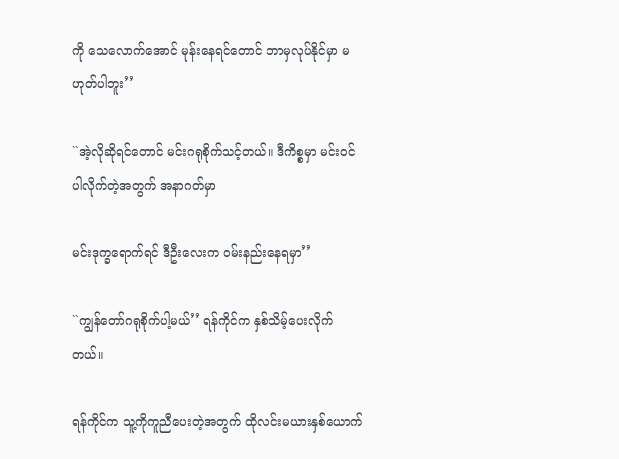ကို သေလောက်အောင် မုန်းနေရင်တောင် ဘာမှလုပ်နိုင်မှာ မဟုတ်ပါဘူး’’

``အဲ့လိုဆိုရင်တောင် မင်းဂရုစိုက်သင့်တယ်။ ဒီကိစ္စမှာ မင်းဝင်ပါလိုက်တဲ့အတွက် အနာဂတ်မှာ

မင်းဒုက္ခရောက်ရင် ဒီဦးလေးက ဝမ်းနည်းနေရမှာ’’

``ကျွန်တော်ဂရုစိုက်ပါ့မယ်’’ ရန်ကိုင်က နှစ်သိမ့်ပေးလိုက်တယ်။

ရန်ကိုင်က သူ့ကိုကူညီပေးတဲ့အတွက် ထိုလင်းမယားနှစ်ယောက်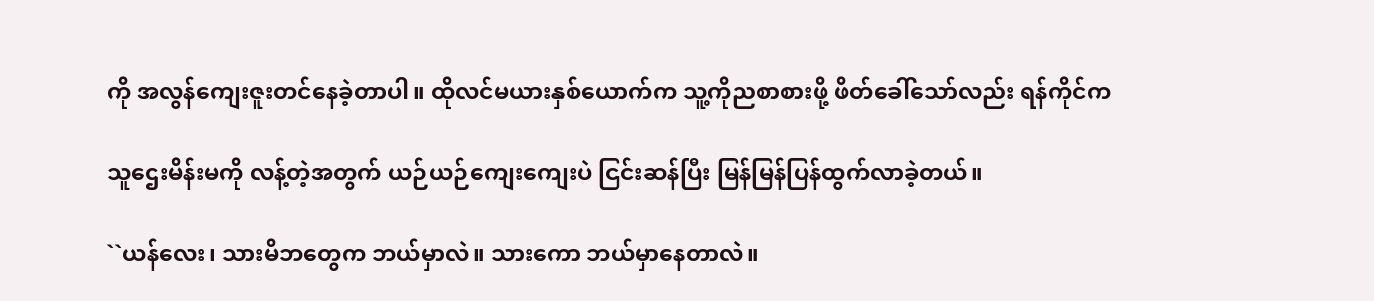ကို အလွန်ကျေးဇူးတင်နေခဲ့တာပါ။ ထိုလင်မယားနှစ်ယောက်က သူ့ကိုညစာစားဖို့ ဖိတ်ခေါ်သော်လည်း ရန်ကိုင်က

သူဌေးမိန်းမကို လန့်တဲ့အတွက် ယဉ်ယဉ်ကျေးကျေးပဲ ငြင်းဆန်ပြီး မြန်မြန်ပြန်ထွက်လာခဲ့တယ်။

``ယန်လေး၊ သားမိဘတွေက ဘယ်မှာလဲ။ သားကော ဘယ်မှာနေတာလဲ။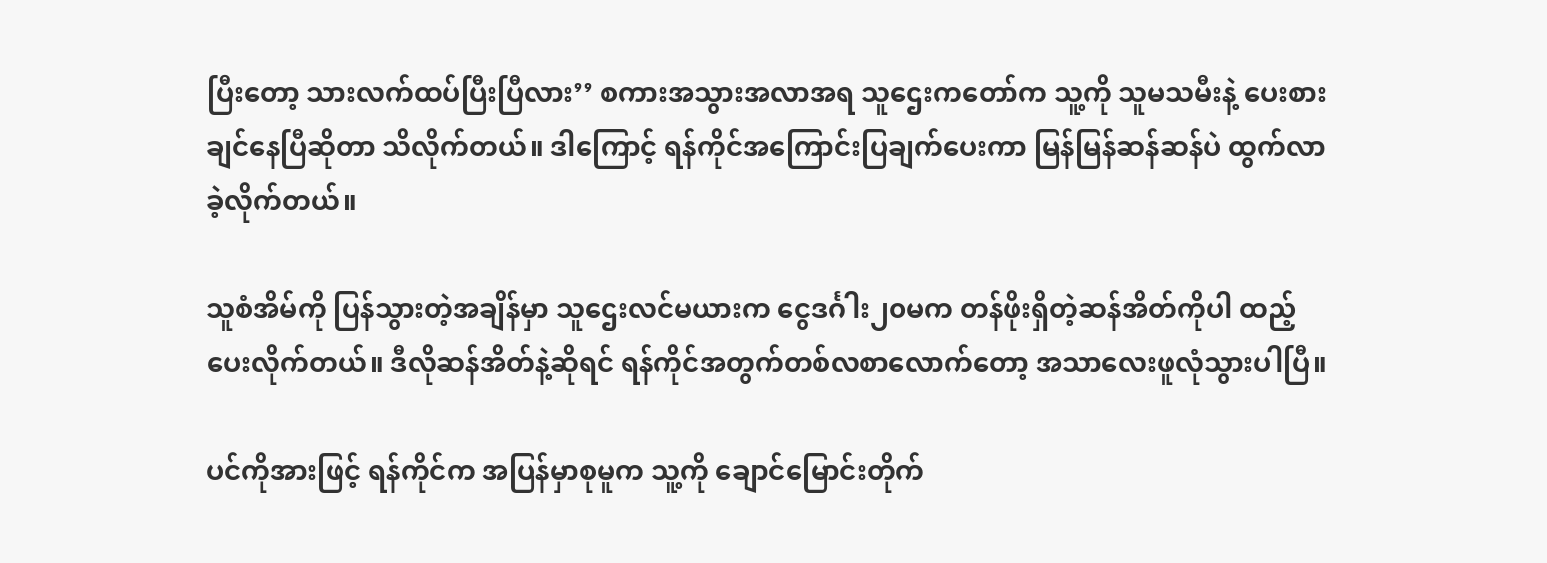ပြီးတော့ သားလက်ထပ်ပြီးပြီလား’’ စကားအသွားအလာအရ သူဌေးကတော်က သူ့ကို သူမသမီးနဲ့ ပေးစားချင်နေပြီဆိုတာ သိလိုက်တယ်။ ဒါကြောင့် ရန်ကိုင်အကြောင်းပြချက်ပေးကာ မြန်မြန်ဆန်ဆန်ပဲ ထွက်လာခဲ့လိုက်တယ်။

သူစံအိမ်ကို ပြန်သွားတဲ့အချိန်မှာ သူဌေးလင်မယားက ငွေဒင်္ဂါး၂၀မက တန်ဖိုးရှိတဲ့ဆန်အိတ်ကိုပါ ထည့်ပေးလိုက်တယ်။ ဒီလိုဆန်အိတ်နဲ့ဆိုရင် ရန်ကိုင်အတွက်တစ်လစာလောက်တော့ အသာလေးဖူလုံသွားပါပြီ။

ပင်ကိုအားဖြင့် ရန်ကိုင်က အပြန်မှာစုမူက သူ့ကို ချောင်မြောင်းတိုက်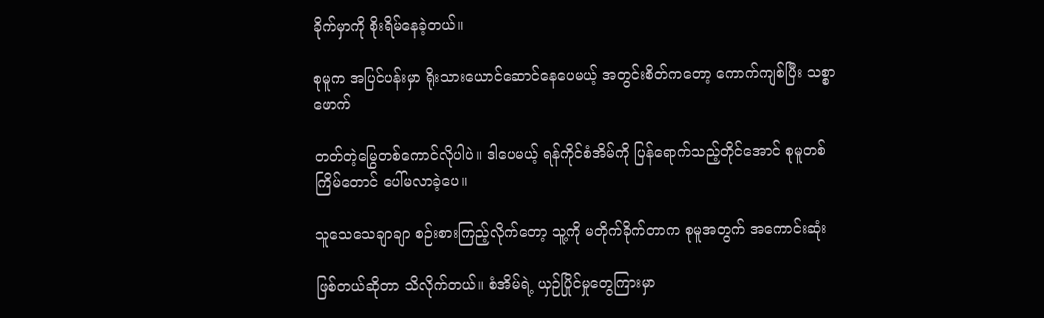ခိုက်မှာကို စိုးရိမ်နေခဲ့တယ်။

စုမူက အပြင်ပန်းမှာ ရိုးသားယောင်ဆောင်နေပေမယ့် အတွင်းစိတ်ကတော့ ကောက်ကျစ်ပြီး သစ္စာဖောက်

တတ်တဲ့မြွေတစ်ကောင်လိုပါပဲ။ ဒါပေမယ့် ရန်ကိုင်စံအိမ်ကို ပြန်ရောက်သည့်တိုင်အောင် စုမူတစ်ကြိမ်တောင် ပေါ်မလာခဲ့ပေ။

သူသေသေချာချာ စဉ်းစားကြည့်လိုက်တော့ သူ့ကို မတိုက်ခိုက်တာက စုမူအတွက် အကောင်းဆုံး

ဖြစ်တယ်ဆိုတာ သိလိုက်တယ်။ စံအိမ်ရဲ့ ယှဉ်ပြိုင်မှုတွေကြားမှာ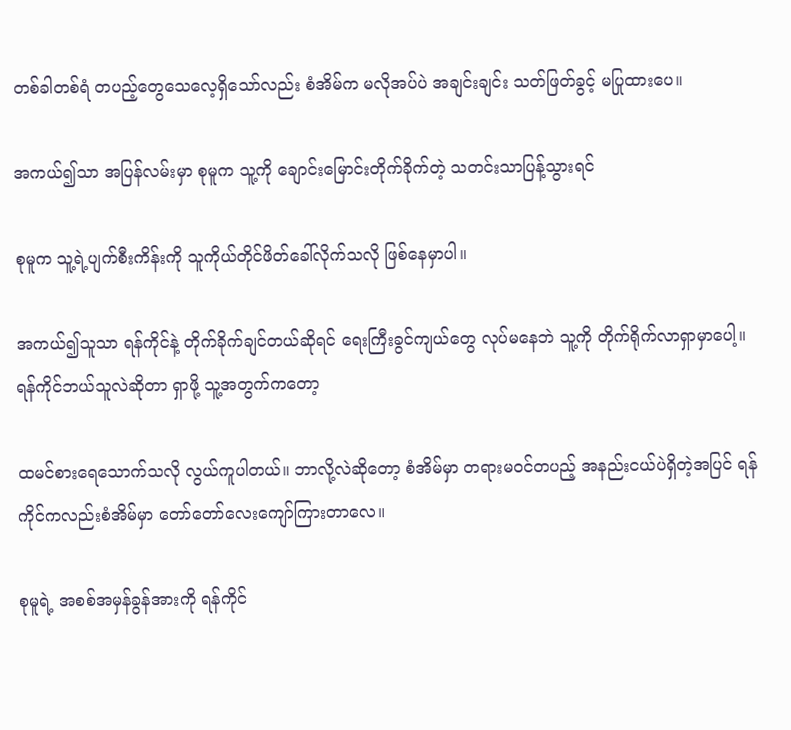တစ်ခါတစ်ရံ တပည့်တွေသေလေ့ရှိသော်လည်း စံအိမ်က မလိုအပ်ပဲ အချင်းချင်း သတ်ဖြတ်ခွင့် မပြုထားပေ။

အကယ်၍သာ အပြန်လမ်းမှာ စုမူက သူ့ကို ချောင်းမြောင်းတိုက်ခိုက်တဲ့ သတင်းသာပြန့်သွားရင်

စုမူက သူ့ရဲ့ပျက်စီးကိန်းကို သူကိုယ်တိုင်ဖိတ်ခေါ်လိုက်သလို ဖြစ်နေမှာပါ။

အကယ်၍သူသာ ရန်ကိုင်နဲ့ တိုက်ခိုက်ချင်တယ်ဆိုရင် ရေးကြီးခွင်ကျယ်တွေ လုပ်မနေဘဲ သူ့ကို တိုက်ရိုက်လာရှာမှာပေါ့။ ရန်ကိုင်ဘယ်သူလဲဆိုတာ ရှာဖို့ သူ့အတွက်ကတော့

ထမင်စားရေသောက်သလို လွယ်ကူပါတယ်။ ဘာလို့လဲဆိုတော့ စံအိမ်မှာ တရားမဝင်တပည့် အနည်းငယ်ပဲရှိတဲ့အပြင် ရန်ကိုင်ကလည်းစံအိမ်မှာ တော်တော်လေးကျော်ကြားတာလေ။

စုမူရဲ့ အစစ်အမှန်ခွန်အားကို ရန်ကိုင်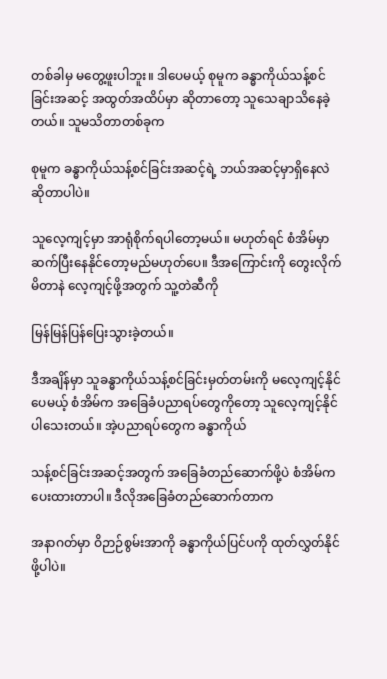တစ်ခါမှ မတွေ့ဖူးပါဘူး။ ဒါပေမယ့် စုမူက ခန္ဓာကိုယ်သန့်စင်ခြင်းအဆင့် အထွတ်အထိပ်မှာ ဆိုတာတော့ သူသေချာသိနေခဲ့တယ်။ သူမသိတာတစ်ခုက

စုမူက ခန္ဓာကိုယ်သန့်စင်ခြင်းအဆင့်ရဲ့ ဘယ်အဆင့်မှာရှိနေလဲ ဆိုတာပါပဲ။

သူလေ့ကျင့်မှာ အာရုံစိုက်ရပါတော့မယ်။ မဟုတ်ရင် စံအိမ်မှာ ဆက်ပြီးနေနိုင်တော့မည်မဟုတ်ပေ။ ဒီအကြောင်းကို တွေးလိုက်မိတာနဲ လေ့ကျင့်ဖို့အတွက် သူ့တဲဆီကို

မြန်မြန်ပြန်ပြေးသွားခဲ့တယ်။

ဒီအချိန်မှာ သူခန္ဓာကိုယ်သန့်စင်ခြင်းမှတ်တမ်းကို မလေ့ကျင့်နိုင်ပေမယ့် စံအိမ်က အခြေခံပညာရပ်တွေကိုတော့ သူလေ့ကျင့်နိုင်ပါသေးတယ်။ အဲ့ပညာရပ်တွေက ခန္ဓာကိုယ်

သန့်စင်ခြင်းအဆင့်အတွက် အခြေခံတည်ဆောက်ဖို့ပဲ စံအိမ်က ပေးထားတာပါ။ ဒီလိုအခြေခံတည်ဆောက်တာက

အနာဂတ်မှာ ဝိဉာဉ်စွမ်းအာကို ခန္ဓာကိုယ်ပြင်ပကို ထုတ်လွှတ်နိုင်ဖို့ပါပဲ။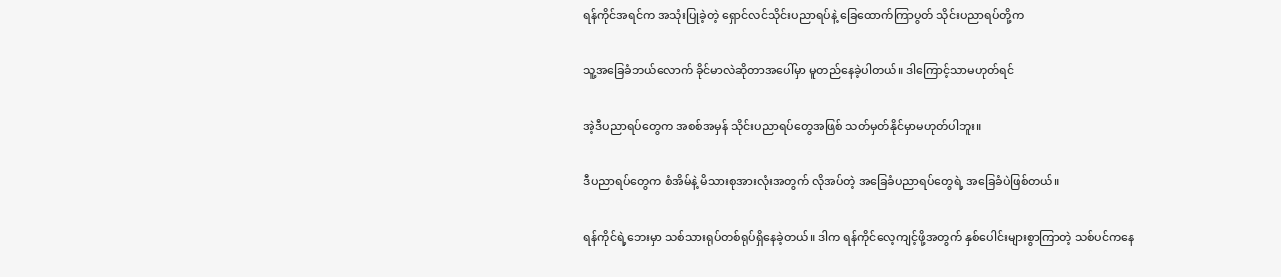ရန်ကိုင်အရင်က အသုံးပြုခဲ့တဲ့ ရှောင်လင်သိုင်းပညာရပ်နဲ့ ခြေထောက်ကြာပွတ် သိုင်းပညာရပ်တို့က

သူ့အခြေခံဘယ်လောက် ခိုင်မာလဲဆိုတာအပေါ်မှာ မူတည်နေခဲ့ပါတယ်။ ဒါကြောင့်သာမဟုတ်ရင်

အဲ့ဒီပညာရပ်တွေက အစစ်အမှန် သိုင်းပညာရပ်တွေအဖြစ် သတ်မှတ်နိုင်မှာမဟုတ်ပါဘူး။

ဒီပညာရပ်တွေက စံအိမ်နဲ့ မိသားစုအားလုံးအတွက် လိုအပ်တဲ့ အခြေခံပညာရပ်တွေရဲ့ အခြေခံပဲဖြစ်တယ်။

ရန်ကိုင်ရဲ့ဘေးမှာ သစ်သားရုပ်တစ်ရုပ်ရှိနေခဲ့တယ်။ ဒါက ရန်ကိုင်လေ့ကျင့်ဖို့အတွက် နှစ်ပေါင်းများစွာကြာတဲ့ သစ်ပင်ကနေ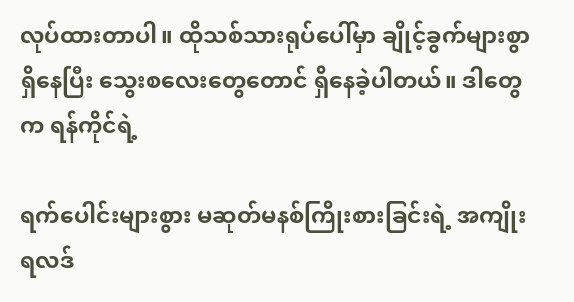လုပ်ထားတာပါ။ ထိုသစ်သားရုပ်ပေါ်မှာ ချိုင့်ခွက်များစွာရှိနေပြီး သွေးစလေးတွေတောင် ရှိနေခဲ့ပါတယ်။ ဒါတွေက ရန်ကိုင်ရဲ့

ရက်ပေါင်းများစွား မဆုတ်မနစ်ကြိုးစားခြင်းရဲ့ အကျိုးရလဒ်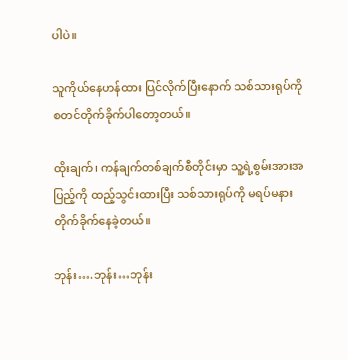ပါပဲ။

သူကိုယ်နေဟန်ထား ပြင်လိုက်ပြီးနောက် သစ်သားရုပ်ကို စတင်တိုက်ခိုက်ပါတော့တယ်။

ထိုးချက်၊ ကန်ချက်တစ်ချက်စီတိုင်းမှာ သူ့ရဲ့စွမ်းအားအပြည့်ကို ထည့်သွင်းထားပြီး သစ်သားရုပ်ကို မရပ်မနား တိုက်ခိုက်နေခဲ့တယ်။

ဘုန်း….ဘုန်း…ဘုန်း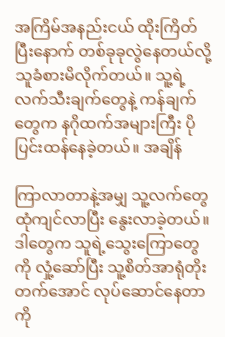အကြိမ်အနည်းငယ် ထိုးကြိတ်ပြီးနောက် တစ်ခုခုလွဲနေတယ်လို့ သူခံစားမိလိုက်တယ်။ သူ့ရဲ့လက်သီးချက်တွေနဲ့ ကန်ချက်တွေက နဂိုထက်အများကြီး ပိုပြင်းထန်နေခဲ့တယ်။ အချိန်

ကြာလာတာနဲ့အမျှ သူ့လက်တွေ ထုံကျင်လာပြီး နွေးလာခဲ့တယ်။ ဒါတွေက သူရဲ့သွေးကြောတွေကို လှုံ့ဆော်ပြီး သူ့စိတ်အာရုံတိုးတက်အောင် လုပ်ဆောင်နေတာကို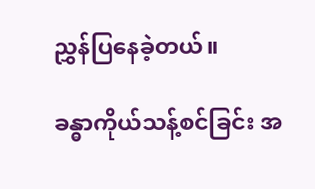ညွှန်ပြနေခဲ့တယ်။

ခန္ဓာကိုယ်သန့်စင်ခြင်း အ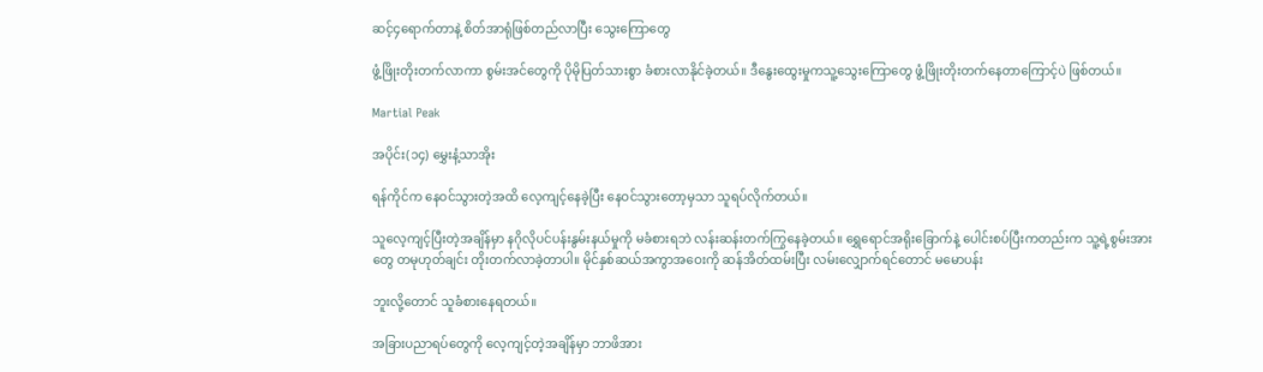ဆင့်၄ရောက်တာနဲ့ စိတ်အာရုံဖြစ်တည်လာပြီး သွေးကြောတွေ

ဖွံ့ဖြိုးတိုးတက်လာကာ စွမ်းအင်တွေကို ပိုမိုပြတ်သားစွာ ခံစားလာနိုင်ခဲ့တယ်။ ဒီနွေးထွေးမှုကသူ့သွေးကြောတွေ ဖွံ့ဖြိုးတိုးတက်နေတာကြောင့်ပဲ ဖြစ်တယ်။

Martial Peak

အပိုင်း(၁၄) မွှေးနံ့သာအိုး

ရန်ကိုင်က နေဝင်သွားတဲ့အထိ လေ့ကျင့်နေခဲ့ပြီး နေဝင်သွားတော့မှသာ သူရပ်လိုက်တယ်။

သူလေ့ကျင့်ပြီးတဲ့အချိန်မှာ နဂိုလိုပင်ပန်းနွမ်းနယ်မှုကို မခံစားရဘဲ လန်းဆန်းတက်ကြွနေခဲ့တယ်။ ရွှေရောင်အရိုးခြောက်နဲ့ ပေါင်းစပ်ပြီးကတည်းက သူ့ရဲ့စွမ်းအားတွေ တမုဟုတ်ချင်း တိုးတက်လာခဲ့တာပါ။ မိုင်နှစ်ဆယ်အကွာအဝေးကို ဆန်အိတ်ထမ်းပြီး လမ်းလျှောက်ရင်တောင် မမောပန်း

ဘူးလို့တောင် သူခံစားနေရတယ်။

အခြားပညာရပ်တွေကို လေ့ကျင့်တဲ့အချိန်မှာ ဘာဖိအား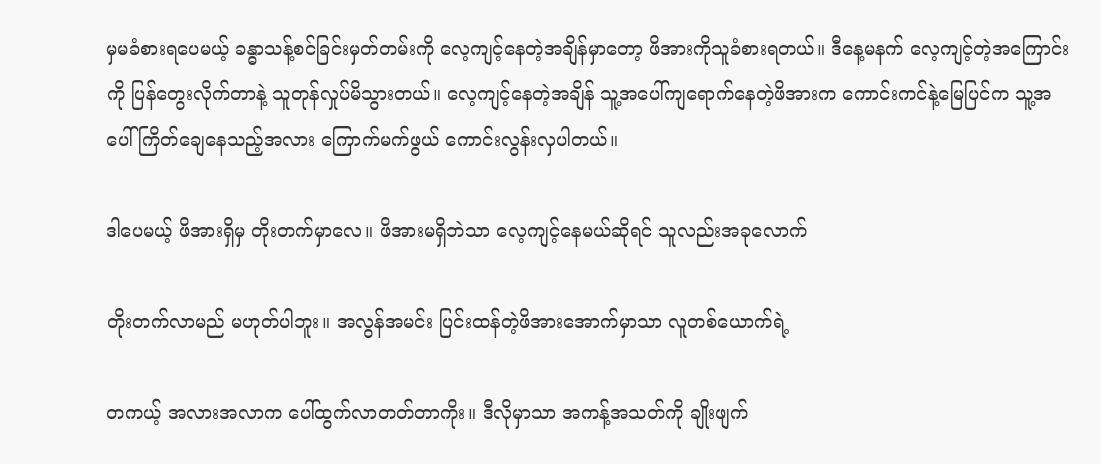မှမခံစားရပေမယ့် ခန္ဓာသန့်စင်ခြင်းမှတ်တမ်းကို လေ့ကျင့်နေတဲ့အချိန်မှာတော့ ဖိအားကိုသူခံစားရတယ်။ ဒီနေ့မနက် လေ့ကျင့်တဲ့အကြောင်းကို ပြန်တွေးလိုက်တာနဲ့ သူတုန်လှုပ်မိသွားတယ်။ လေ့ကျင့်နေတဲ့အချိန် သူ့အပေါ်ကျရောက်နေတဲ့ဖိအားက ကောင်းကင်နဲ့မြေပြင်က သူ့အပေါ်ကြိတ်ချေနေသည့်အလား ကြောက်မက်ဖွယ် ကောင်းလွန်းလှပါတယ်။

ဒါပေမယ့် ဖိအားရှိမှ တိုးတက်မှာလေ။ ဖိအားမရှိဘဲသာ လေ့ကျင့်နေမယ်ဆိုရင် သူလည်းအခုလောက်

တိုးတက်လာမည် မဟုတ်ပါဘူး။ အလွန်အမင်း ပြင်းထန်တဲ့ဖိအားအောက်မှာသာ လူတစ်ယောက်ရဲ့

တကယ့် အလားအလာက ပေါ်ထွက်လာတတ်တာကိုး။ ဒီလိုမှာသာ အကန့်အသတ်ကို ချိုးဖျက်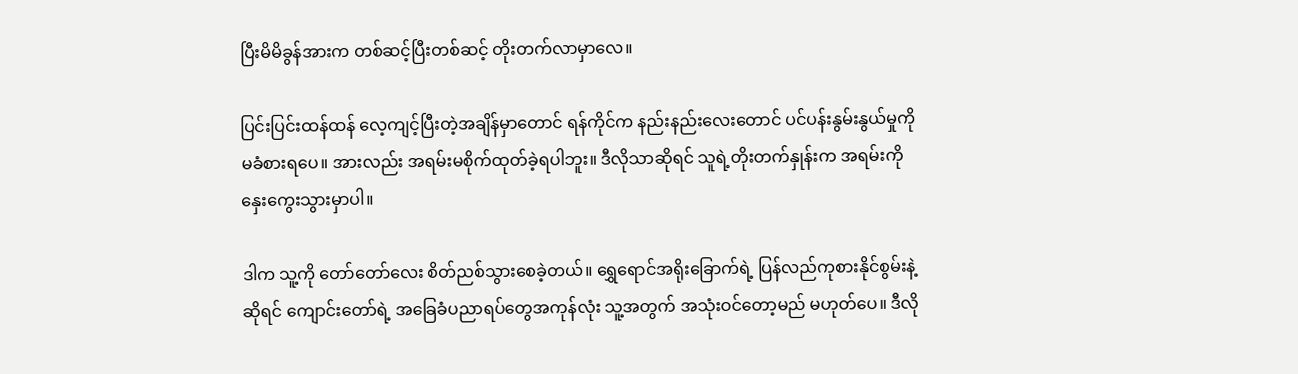ပြီးမိမိခွန်အားက တစ်ဆင့်ပြီးတစ်ဆင့် တိုးတက်လာမှာလေ။

ပြင်းပြင်းထန်ထန် လေ့ကျင့်ပြီးတဲ့အချိန်မှာတောင် ရန်ကိုင်က နည်းနည်းလေးတောင် ပင်ပန်းနွမ်းနွယ်မှုကို မခံစားရပေ။ အားလည်း အရမ်းမစိုက်ထုတ်ခဲ့ရပါဘူး။ ဒီလိုသာဆိုရင် သူရဲ့တိုးတက်နှုန်းက အရမ်းကို နှေးကွေးသွားမှာပါ။

ဒါက သူ့ကို တော်တော်လေး စိတ်ညစ်သွားစေခဲ့တယ်။ ရွှေရောင်အရိုးခြောက်ရဲ့ ပြန်လည်ကုစားနိုင်စွမ်းနဲ့ဆိုရင် ကျောင်းတော်ရဲ့ အခြေခံပညာရပ်တွေအကုန်လုံး သူ့အတွက် အသုံးဝင်တော့မည် မဟုတ်ပေ။ ဒီလို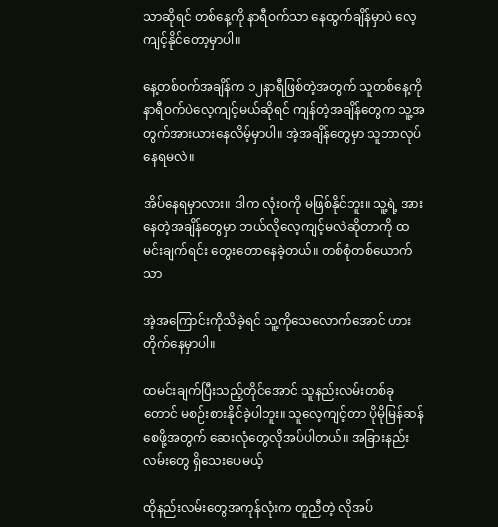သာဆိုရင် တစ်နေ့ကို နာရီဝက်သာ နေထွက်ချိန်မှာပဲ လေ့ကျင့်နိုင်တော့မှာပါ။

နေ့တစ်ဝက်အချိန်က ၁၂နာရီဖြစ်တဲ့အတွက် သူတစ်နေ့ကို နာရီဝက်ပဲလေ့ကျင့်မယ်ဆိုရင် ကျန်တဲ့အချိန်တွေက သူ့အတွက်အားယားနေလိမ့်မှာပါ။ အဲ့အချိန်တွေမှာ သူဘာလုပ်နေရမလဲ။

အိပ်နေရမှာလား။ ဒါက လုံးဝကို မဖြစ်နိုင်ဘူး။ သူ့ရဲ့ အားနေတဲ့အချိန်တွေမှာ ဘယ်လိုလေ့ကျင့်မလဲဆိုတာကို ထမင်းချက်ရင်း တွေးတောနေခဲ့တယ်။ တစ်စုံတစ်ယောက်သာ

အဲ့အကြောင်းကိုသိခဲ့ရင် သူ့ကိုသေလောက်အောင် ဟားတိုက်နေမှာပါ။

ထမင်းချက်ပြီးသည့်တိုင်အောင် သူနည်းလမ်းတစ်ခုတောင် မစဉ်းစားနိုင်ခဲ့ပါဘူး။ သူလေ့ကျင့်တာ ပိုမိုမြန်ဆန်စေဖို့အတွက် ဆေးလုံတွေလိုအပ်ပါတယ်။ အခြားနည်းလမ်းတွေ ရှိသေးပေမယ့်

ထိုနည်းလမ်းတွေအကုန်လုံးက တူညီတဲ့ လိုအပ်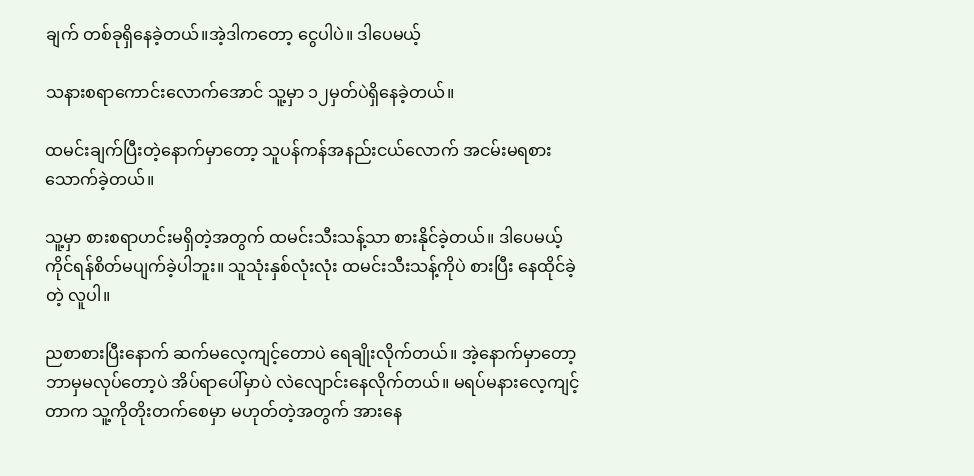ချက် တစ်ခုရှိနေခဲ့တယ်။အဲ့ဒါကတော့ ငွေပါပဲ။ ဒါပေမယ့်

သနားစရာကောင်းလောက်အောင် သူ့မှာ ၁၂မှတ်ပဲရှိနေခဲ့တယ်။

ထမင်းချက်ပြီးတဲ့နောက်မှာတော့ သူပန်ကန်အနည်းငယ်လောက် အငမ်းမရစားသောက်ခဲ့တယ်။

သူ့မှာ စားစရာဟင်းမရှိတဲ့အတွက် ထမင်းသီးသန့်သာ စားနိုင်ခဲ့တယ်။ ဒါပေမယ့် ကိုင်ရန်စိတ်မပျက်ခဲ့ပါဘူး။ သူသုံးနှစ်လုံးလုံး ထမင်းသီးသန့်ကိုပဲ စားပြီး နေထိုင်ခဲ့တဲ့ လူပါ။

ညစာစားပြီးနောက် ဆက်မလေ့ကျင့်တောပဲ ရေချိုးလိုက်တယ်။ အဲ့နောက်မှာတော့ ဘာမှမလုပ်တော့ပဲ အိပ်ရာပေါ်မှာပဲ လဲလျောင်းနေလိုက်တယ်။ မရပ်မနားလေ့ကျင့်တာက သူ့ကိုတိုးတက်စေမှာ မဟုတ်တဲ့အတွက် အားနေ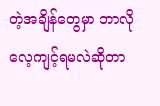တဲ့အချိန်တွေမှာ ဘာလို လေ့ကျင့်ရမလဲဆိုတာ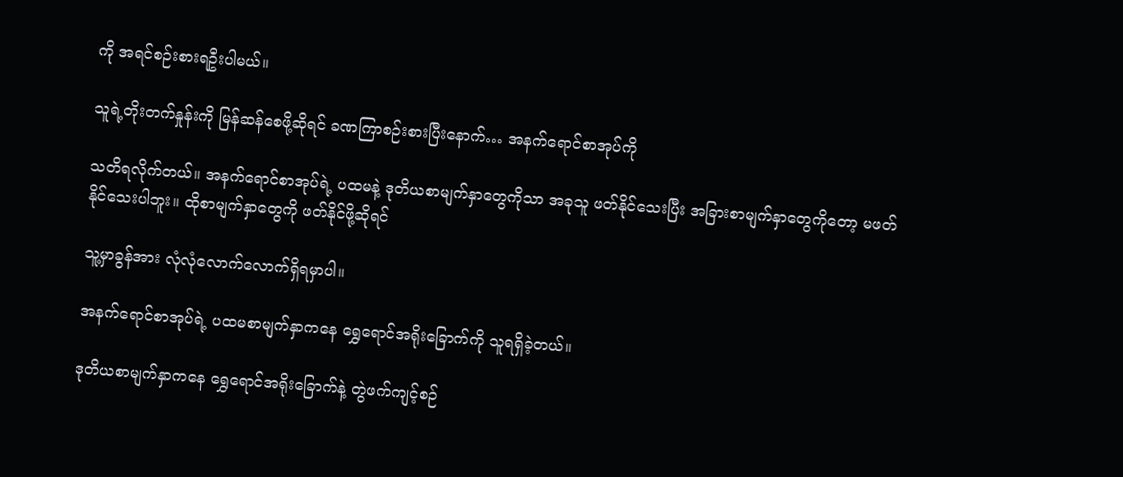ကို အရင်စဉ်းစားရဦးပါမယ်။

သူရဲ့တိုးတက်နှုန်းကို မြန်ဆန်စေဖို့ဆိုရင် ခဏကြာစဉ်းစားပြီးနောက်… အနက်ရောင်စာအုပ်ကို

သတိရလိုက်တယ်။ အနက်ရောင်စာအုပ်ရဲ့ ပထမနဲ့ ဒုတိယစာမျက်နှာတွေကိုသာ အခုသူ ဖတ်နိုင်သေးပြီး အခြားစာမျက်နှာတွေကိုတော့ မဖတ်နိုင်သေးပါဘူး။ ထိုစာမျက်နှာတွေကို ဖတ်နိုင်ဖို့ဆိုရင်

သူ့မှာခွန်အား လုံလုံလောက်လောက်ရှိရမှာပါ။

အနက်ရောင်စာအုပ်ရဲ့ ပထမစာမျက်နှာကနေ ရွှေရောင်အရိုးခြောက်ကို သူရရှိခဲ့တယ်။

ဒုတိယစာမျက်နှာကနေ ရွှေရောင်အရိုးခြောက်နဲ့ တွဲဖက်ကျင့်စဉ်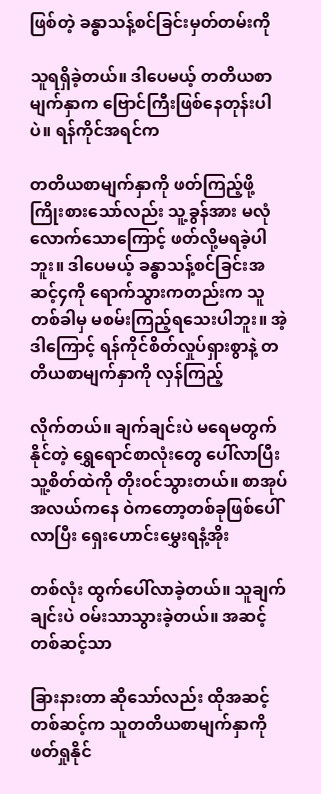ဖြစ်တဲ့ ခန္ဓာသန့်စင်ခြင်းမှတ်တမ်းကို

သူရရှိခဲ့တယ်။ ဒါပေမယ့် တတိယစာမျက်နှာက ဗြောင်ကြီးဖြစ်နေတုန်းပါပဲ။ ရန်ကိုင်အရင်က

တတိယစာမျက်နှာကို ဖတ်ကြည့်ဖို့ ကြိုးစားသော်လည်း သူ့ခွန်အား မလုံလောက်သောကြောင့် ဖတ်လို့မရခဲ့ပါဘူး။ ဒါပေမယ့် ခန္ဓာသန့်စင်ခြင်းအဆင့်၄ကို ရောက်သွားကတည်းက သူတစ်ခါမှ မစမ်းကြည့်ရသေးပါဘူး။ အဲ့ဒါကြောင့် ရန်ကိုင်စိတ်လှုပ်ရှားစွာနဲ့ တတိယစာမျက်နှာကို လှန်ကြည့်

လိုက်တယ်။ ချက်ချင်းပဲ မရေမတွက်နိုင်တဲ့ ရွှေရောင်စာလုံးတွေ ပေါ်လာပြီး သူ့စိတ်ထဲကို တိုးဝင်သွားတယ်။ စာအုပ်အလယ်ကနေ ဝဲကတော့တစ်ခုဖြစ်ပေါ်လာပြီး ရှေးဟောင်းမွှေးရနံ့အိုး

တစ်လုံး ထွက်ပေါ်လာခဲ့တယ်။ သူချက်ချင်းပဲ ဝမ်းသာသွားခဲ့တယ်။ အဆင့်တစ်ဆင့်သာ

ခြားနားတာ ဆိုသော်လည်း ထိုအဆင့်တစ်ဆင့်က သူတတိယစာမျက်နှာကို ဖတ်ရှုနိုင်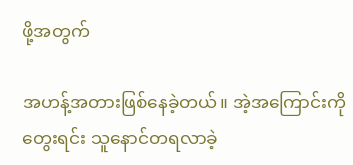ဖို့အတွက်

အဟန့်အတားဖြစ်နေခဲ့တယ်။ အဲ့အကြောင်းကိုတွေးရင်း သူနောင်တရလာခဲ့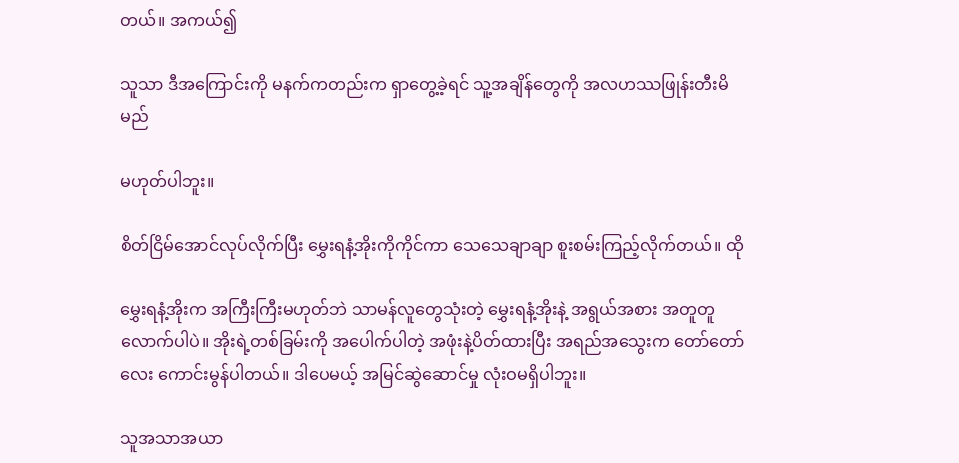တယ်။ အကယ်၍

သူသာ ဒီအကြောင်းကို မနက်ကတည်းက ရှာတွေ့ခဲ့ရင် သူ့အချိန်တွေကို အလဟဿဖြုန်းတီးမိမည်

မဟုတ်ပါဘူး။

စိတ်ငြိမ်အောင်လုပ်လိုက်ပြီး မွှေးရနံ့အိုးကိုကိုင်ကာ သေသေချာချာ စူးစမ်းကြည့်လိုက်တယ်။ ထို

မွှေးရနံ့အိုးက အကြီးကြီးမဟုတ်ဘဲ သာမန်လူတွေသုံးတဲ့ မွှေးရနံ့အိုးနဲ့ အရွယ်အစား အတူတူလောက်ပါပဲ။ အိုးရဲ့တစ်ခြမ်းကို အပေါက်ပါတဲ့ အဖုံးနဲ့ပိတ်ထားပြီး အရည်အသွေးက တော်တော်လေး ကောင်းမွန်ပါတယ်။ ဒါပေမယ့် အမြင်ဆွဲဆောင်မှု လုံးဝမရှိပါဘူး။

သူအသာအယာ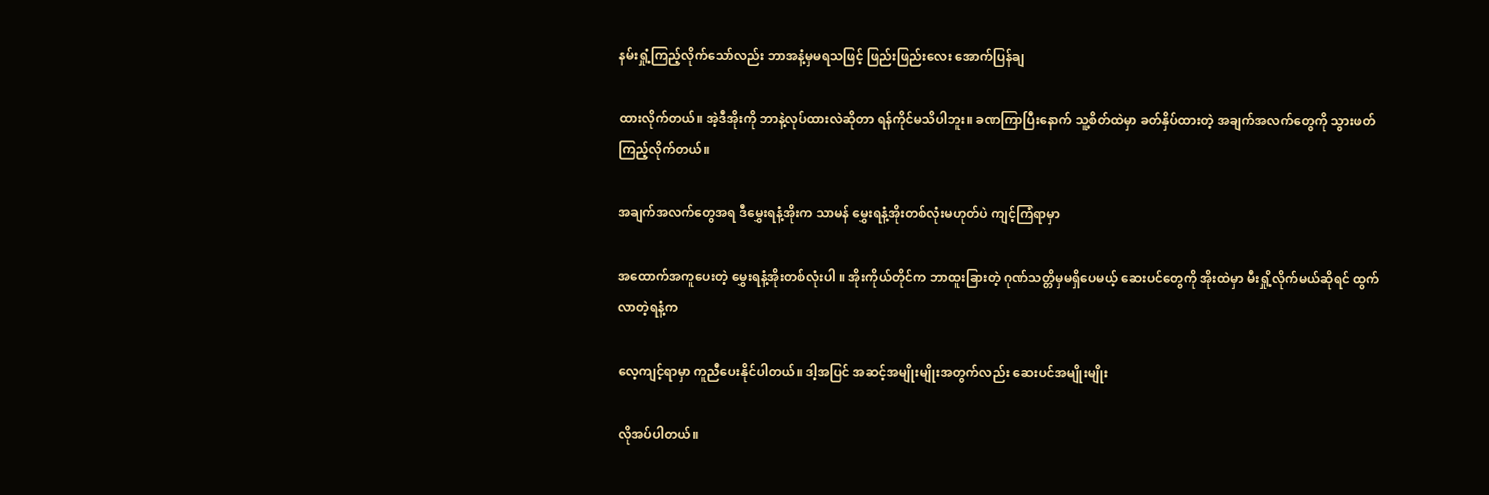နမ်းရှုံ့ကြည့်လိုက်သော်လည်း ဘာအနံ့မှမရသဖြင့် ဖြည်းဖြည်းလေး အောက်ပြန်ချ

ထားလိုက်တယ်။ အဲ့ဒီအိုးကို ဘာနဲ့လုပ်ထားလဲဆိုတာ ရန်ကိုင်မသိပါဘူး။ ခဏကြာပြီးနောက် သူ့စိတ်ထဲမှာ ခတ်နှိပ်ထားတဲ့ အချက်အလက်တွေကို သွားဖတ်ကြည့်လိုက်တယ်။

အချက်အလက်တွေအရ ဒီမွှေးရနံ့အိုးက သာမန် မွှေးရနံ့အိုးတစ်လုံးမဟုတ်ပဲ ကျင့်ကြံရာမှာ

အထောက်အကူပေးတဲ့ မွှေးရနံ့အိုးတစ်လုံးပါ ။ အိုးကိုယ်တိုင်က ဘာထူးခြားတဲ့ ဂုဏ်သတ္တိမှမရှိပေမယ့် ဆေးပင်တွေကို အိုးထဲမှာ မီးရှို့လိုက်မယ်ဆိုရင် ထွက်လာတဲ့ရနံ့က

လေ့ကျင့်ရာမှာ ကူညီပေးနိုင်ပါတယ်။ ဒါ့အပြင် အဆင့်အမျိုးမျိုးအတွက်လည်း ဆေးပင်အမျိုးမျိုး

လိုအပ်ပါတယ်။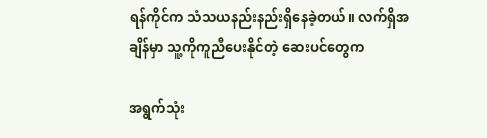ရန်ကိုင်က သံသယနည်းနည်းရှိနေခဲ့တယ်။ လက်ရှိအချိန်မှာ သူ့ကိုကူညီပေးနိုင်တဲ့ ဆေးပင်တွေက

အရွက်သုံး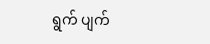ရွက် ပျက်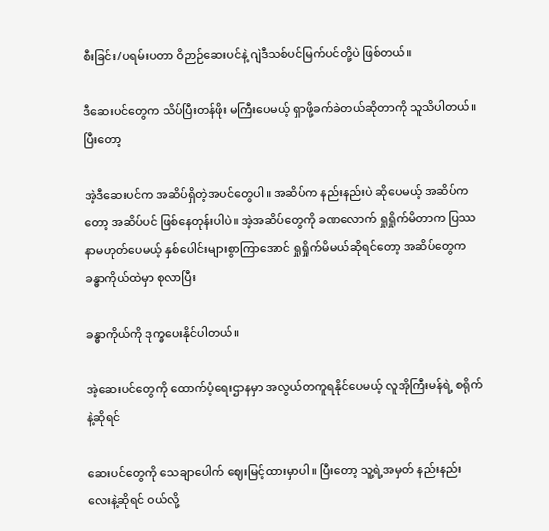စီးခြင်း/ပရမ်းပတာ ဝိဉာဉ်ဆေးပင်နဲ့ ဂျဲဒီသစ်ပင်မြက်ပင်တို့ပဲ ဖြစ်တယ်။

ဒီဆေးပင်တွေက သိပ်ပြီးတန်ဖိုး မကြီးပေမယ့် ရှာဖို့ခက်ခဲတယ်ဆိုတာကို သူသိပါတယ်။ ပြီးတော့

အဲ့ဒီဆေးပင်က အဆိပ်ရှိတဲ့အပင်တွေပါ။ အဆိပ်က နည်းနည်းပဲ ဆိုပေမယ့် အဆိပ်ကတော့ အဆိပ်ပင် ဖြစ်နေတုန်းပါပဲ။ အဲ့အဆိပ်တွေကို ခဏလောက် ရှုရှိုက်မိတာက ပြဿနာမဟုတ်ပေမယ့် နှစ်ပေါင်းများစွာကြာအောင် ရှုရှိုက်မိမယ်ဆိုရင်တော့ အဆိပ်တွေက ခန္ဓာကိုယ်ထဲမှာ စုလာပြီး

ခန္ဓာကိုယ်ကို ဒုက္ခပေးနိုင်ပါတယ်။

အဲ့ဆေးပင်တွေကို ထောက်ပံ့ရေးဌာနမှာ အလွယ်တကူရနိုင်ပေမယ့် လူအိုကြီးမန်ရဲ့ စရိုက်နဲ့ဆိုရင်

ဆေးပင်တွေကို သေချာပေါက် ဈေးမြင့်ထားမှာပါ။ ပြီးတော့ သူ့ရဲ့အမှတ် နည်းနည်းလေးနဲ့ဆိုရင် ဝယ်လို့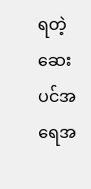ရတဲ့ ဆေးပင်အရေအ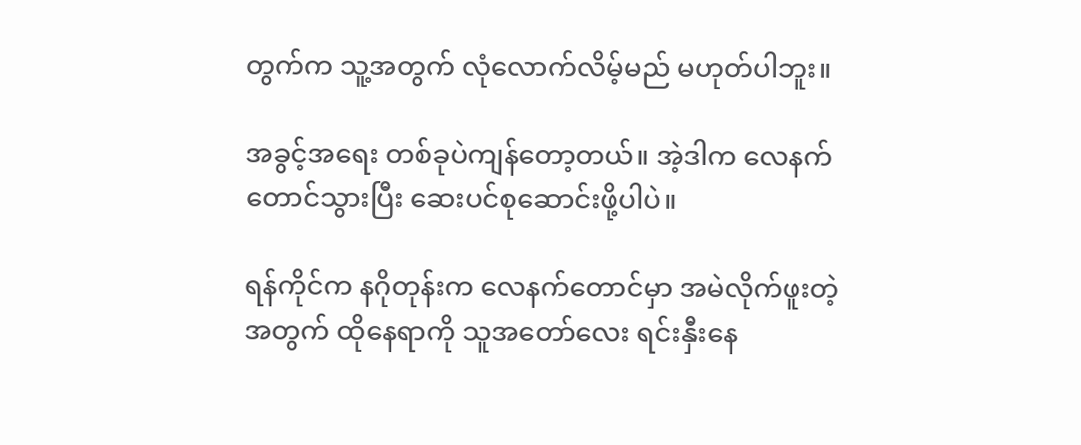တွက်က သူ့အတွက် လုံလောက်လိမ့်မည် မဟုတ်ပါဘူး။

အခွင့်အရေး တစ်ခုပဲကျန်တော့တယ်။ အဲ့ဒါက လေနက်တောင်သွားပြီး ဆေးပင်စုဆောင်းဖို့ပါပဲ။

ရန်ကိုင်က နဂိုတုန်းက လေနက်တောင်မှာ အမဲလိုက်ဖူးတဲ့အတွက် ထိုနေရာကို သူအတော်လေး ရင်းနှီးနေ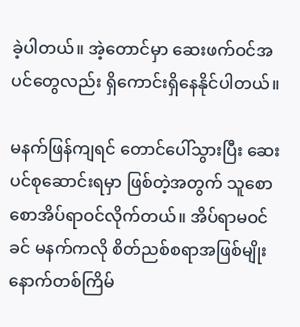ခဲ့ပါတယ်။ အဲ့တောင်မှာ ဆေးဖက်ဝင်အပင်တွေလည်း ရှိကောင်းရှိနေနိုင်ပါတယ်။

မနက်ဖြန်ကျရင် တောင်ပေါ်သွားပြီး ဆေးပင်စုဆောင်းရမှာ ဖြစ်တဲ့အတွက် သူစောစောအိပ်ရာဝင်လိုက်တယ်။ အိပ်ရာမဝင်ခင် မနက်ကလို စိတ်ညစ်စရာအဖြစ်မျိုး နောက်တစ်ကြိမ်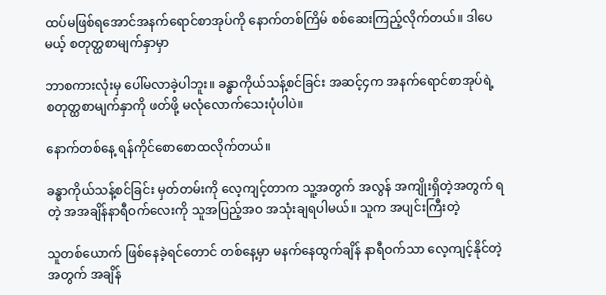ထပ်မဖြစ်ရအောင်အနက်ရောင်စာအုပ်ကို နောက်တစ်ကြိမ် စစ်ဆေးကြည့်လိုက်တယ်။ ဒါပေမယ့် စတုတ္ထစာမျက်နှာမှာ

ဘာစကားလုံးမှ ပေါ်မလာခဲ့ပါဘူး။ ခန္ဓာကိုယ်သန့်စင်ခြင်း အဆင့်၄က အနက်ရောင်စာအုပ်ရဲ့ စတုတ္ထစာမျက်နှာကို ဖတ်ဖို့ မလုံလောက်သေးပုံပါပဲ။

နောက်တစ်နေ့ ရန်ကိုင်စောစောထလိုက်တယ်။

ခန္ဓာကိုယ်သန့်စင်ခြင်း မှတ်တမ်းကို လေ့ကျင့်တာက သူ့အတွက် အလွန် အကျိုးရှိတဲ့အတွက် ရတဲ့ အအချိန်နာရီဝက်လေးကို သူအပြည့်အဝ အသုံးချရပါမယ်။ သူက အပျင်းကြီးတဲ့

သူတစ်ယောက် ဖြစ်နေခဲ့ရင်တောင် တစ်နေ့မှာ မနက်နေထွက်ချိန် နာရီဝက်သာ လေ့ကျင့်နိုင်တဲ့အတွက် အချိန်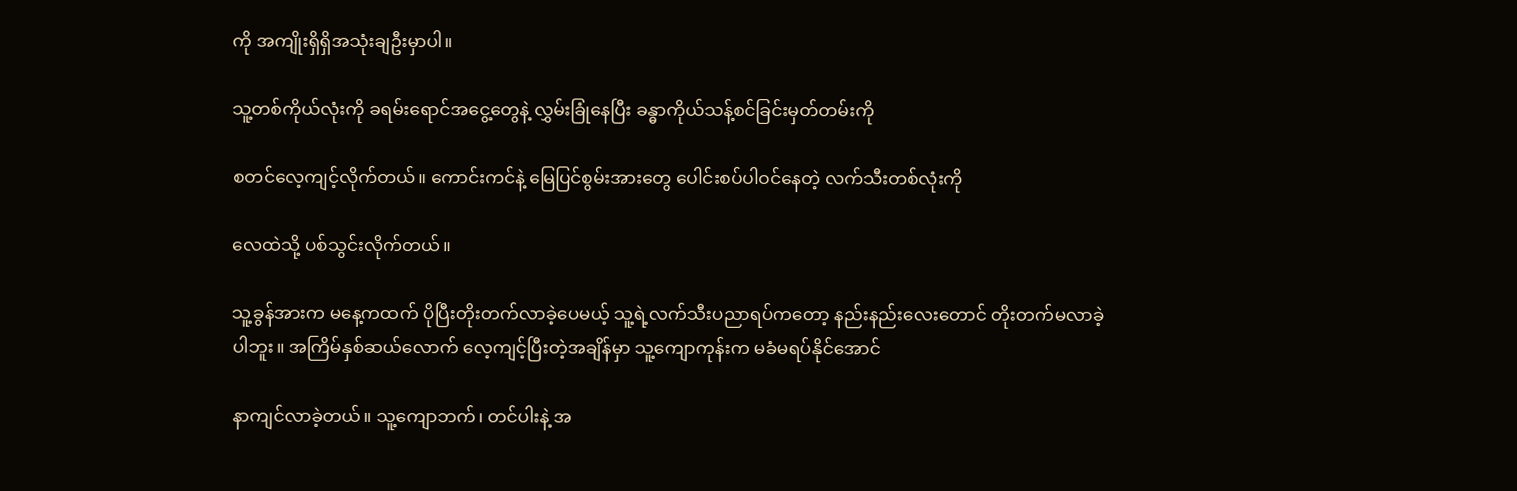ကို အကျိုးရှိရှိအသုံးချဦးမှာပါ။

သူ့တစ်ကိုယ်လုံးကို ခရမ်းရောင်အငွေ့တွေနဲ့ လွှမ်းခြုံနေပြီး ခန္ဓာကိုယ်သန့်စင်ခြင်းမှတ်တမ်းကို

စတင်လေ့ကျင့်လိုက်တယ်။ ကောင်းကင်နဲ့ မြေပြင်စွမ်းအားတွေ ပေါင်းစပ်ပါဝင်နေတဲ့ လက်သီးတစ်လုံးကို

လေထဲသို့ ပစ်သွင်းလိုက်တယ်။

သူ့ခွန်အားက မနေ့ကထက် ပိုပြီးတိုးတက်လာခဲ့ပေမယ့် သူ့ရဲ့လက်သီးပညာရပ်ကတော့ နည်းနည်းလေးတောင် တိုးတက်မလာခဲ့ပါဘူး။ အကြိမ်နှစ်ဆယ်လောက် လေ့ကျင့်ပြီးတဲ့အချိန်မှာ သူ့ကျောကုန်းက မခံမရပ်နိုင်အောင်

နာကျင်လာခဲ့တယ်။ သူ့ကျောဘက်၊ တင်ပါးနဲ့ အ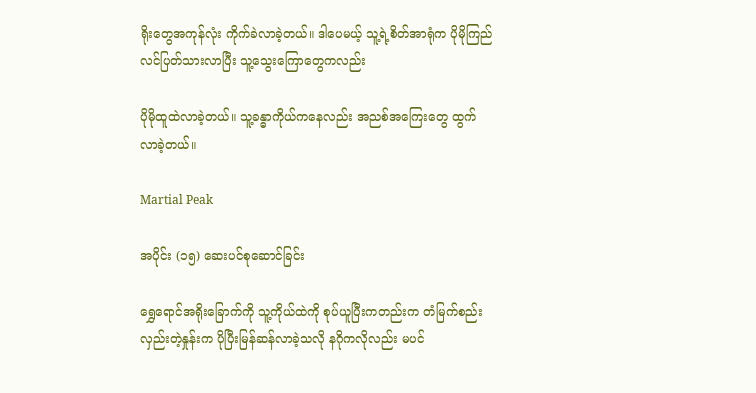ရိုးတွေအကုန်လုံး ကိုက်ခဲလာခဲ့တယ်။ ဒါပေမယ့် သူ့ရဲ့စိတ်အာရုံက ပိုမိုကြည်လင်ပြတ်သားလာပြီး သူ့သွေးကြောတွေကလည်း

ပိုမိုထူထဲလာခဲ့တယ်။ သူ့ခန္ဓာကိုယ်ကနေလည်း အညစ်အကြေးတွေ ထွက်လာခဲ့တယ်။

Martial Peak

အပိုင်း (၁၅) ဆေးပင်စုဆောင်ခြင်း

ရွှေရောင်အရိုးခြောက်ကို သူ့ကိုယ်ထဲကို စုပ်ယူပြီးကတည်းက တံမြက်စည်းလှည်းတဲ့နှုန်းက ပိုပြီးမြန်ဆန်လာခဲ့သလို နဂိုကလိုလည်း မပင်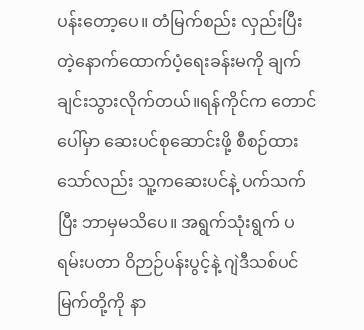ပန်းတော့ပေ။ တံမြက်စည်း လှည်းပြီးတဲ့နောက်ထောက်ပံ့ရေးခန်းမကို ချက်ချင်းသွားလိုက်တယ်။ရန်ကိုင်က တောင်ပေါ်မှာ ဆေးပင်စုဆောင်းဖို့ စီစဉ်ထားသော်လည်း သူ့ကဆေးပင်နဲ့ ပက်သက်ပြီး ဘာမှမသိပေ။ အရွက်သုံးရွက် ပရမ်းပတာ ဝိဉာဉ်ပန်းပွင့်နဲ့ ဂျဲဒီသစ်ပင်မြက်တို့ကို နာ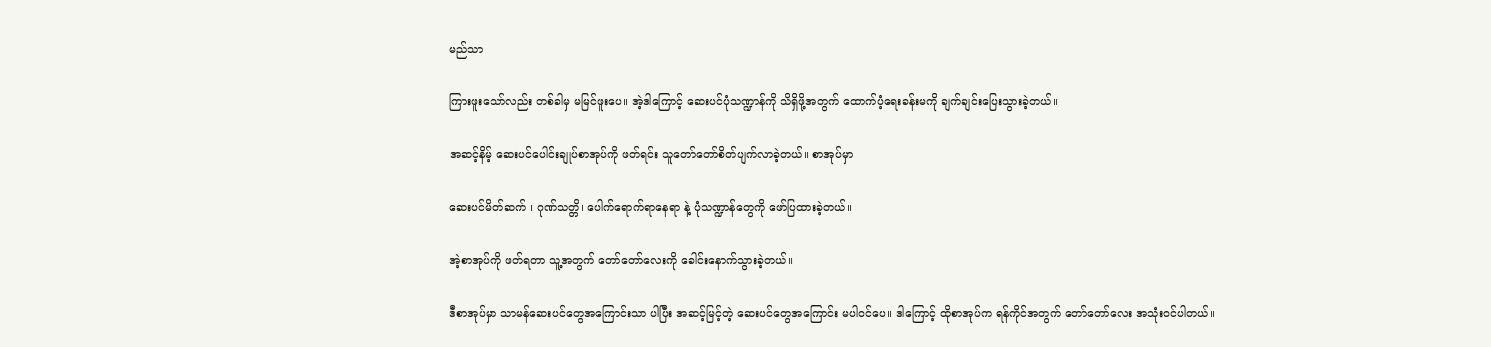မည်သာ

ကြားဖူးသော်လည်း တစ်ခါမှ မမြင်ဖူးပေ။ အဲ့ဒါကြောင့် ဆေးပင်ပုံသဏ္ဍာန်ကို သိရှိဖို့အတွက် ထောက်ပံ့ရေးခန်းမကို ချက်ချင်းပြေးသွားခဲ့တယ်။

အဆင့်နိမ့် ဆေးပင်ပေါင်းချုပ်စာအုပ်ကို ဖတ်ရင်း သူတော်တော်စိတ်ပျက်လာခဲ့တယ်။ စာအုပ်မှာ

ဆေးပင်မိတ်ဆက် ၊ ဂုဏ်သတ္တိ၊ ပေါက်ရောက်ရာနေရာ နဲ့ ပုံသဏ္ဍာန်တွေကို ဖော်ပြထားခဲ့တယ်။

အဲ့စာအုပ်ကို ဖတ်ရတာ သူ့အတွက် တော်တော်လေးကို ခေါင်းနောက်သွားခဲ့တယ်။

ဒီစာအုပ်မှာ သာမန်ဆေးပင်တွေအကြောင်းသာ ပါပြီး အဆင့်မြင့်တဲ့ ဆေးပင်တွေအကြောင်း မပါဝင်ပေ။ ဒါကြောင့် ထိုစာအုပ်က ရန်ကိုင်အတွက် တော်တော်လေး အသုံးဝင်ပါတယ်။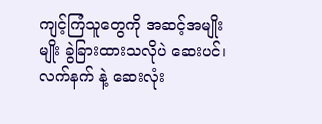ကျင့်ကြံသူတွေကို အဆင့်အမျိုးမျိုး ခွဲခြားထားသလိုပဲ ဆေးပင်၊ လက်နက် နဲ့ ဆေးလုံး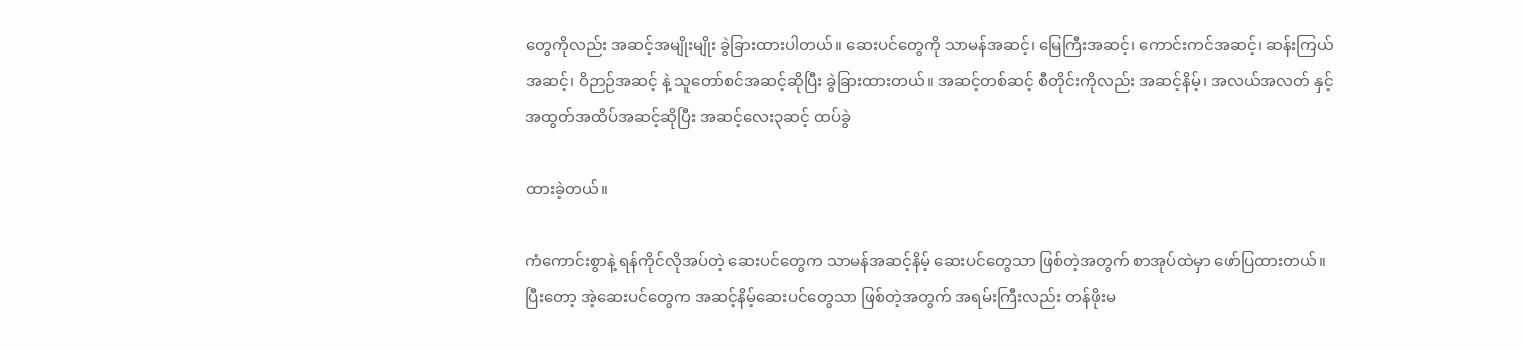တွေကိုလည်း အဆင့်အမျိုးမျိုး ခွဲခြားထားပါတယ်။ ဆေးပင်တွေကို သာမန်အဆင့်၊ မြေကြီးအဆင့်၊ ကောင်းကင်အဆင့်၊ ဆန်းကြယ်အဆင့်၊ ဝိဉာဉ်အဆင့် နဲ့ သူတော်စင်အဆင့်ဆိုပြီး ခွဲခြားထားတယ်။ အဆင့်တစ်ဆင့် စီတိုင်းကိုလည်း အဆင့်နိမ့်၊ အလယ်အလတ် နှင့် အထွတ်အထိပ်အဆင့်ဆိုပြီး အဆင့်လေး၃ဆင့် ထပ်ခွဲ

ထားခဲ့တယ်။

ကံကောင်းစွာနဲ့ ရန်ကိုင်လိုအပ်တဲ့ ဆေးပင်တွေက သာမန်အဆင့်နိမ့် ဆေးပင်တွေသာ ဖြစ်တဲ့အတွက် စာအုပ်ထဲမှာ ဖော်ပြထားတယ်။ ပြီးတော့ အဲ့ဆေးပင်တွေက အဆင့်နိမ့်ဆေးပင်တွေသာ ဖြစ်တဲ့အတွက် အရမ်းကြီးလည်း တန်ဖိုးမ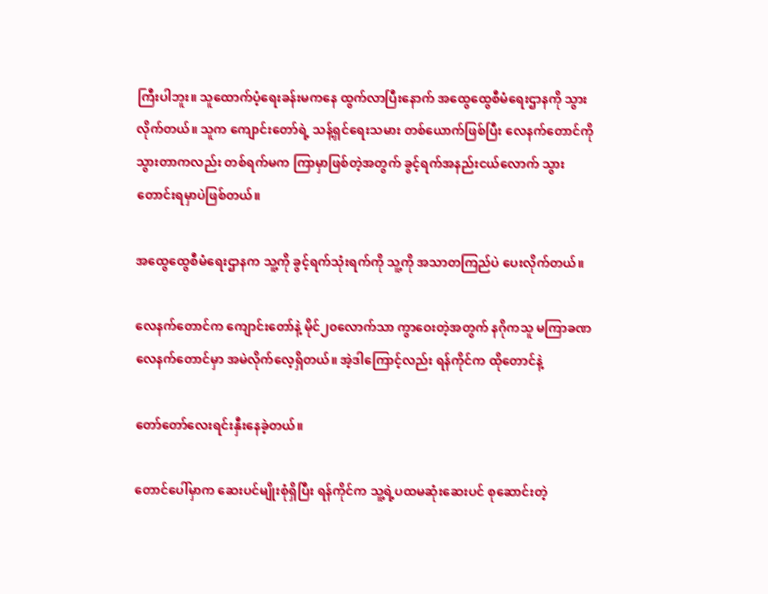ကြီးပါဘူး။ သူထောက်ပံ့ရေးခန်းမကနေ ထွက်လာပြီးနောက် အထွေထွေစီမံရေးဌာနကို သွားလိုက်တယ်။ သူက ကျောင်းတော်ရဲ့ သန့်ရှင်ရေးသမား တစ်ယောက်ဖြစ်ပြီး လေနက်တောင်ကို သွားတာကလည်း တစ်ရက်မက ကြာမှာဖြစ်တဲ့အတွက် ခွင့်ရက်အနည်းငယ်လောက် သွားတောင်းရမှာပဲဖြစ်တယ်။

အထွေထွေစီမံရေးဌာနက သူ့ကို ခွင့်ရက်သုံးရက်ကို သူ့ကို အသာတကြည်ပဲ ပေးလိုက်တယ်။

လေနက်တောင်က ကျောင်းတော်နဲ့ မိုင်၂၀လောက်သာ ကွာဝေးတဲ့အတွက် နဂိုကသူ မကြာခဏ လေနက်တောင်မှာ အမဲလိုက်လေ့ရှိတယ်။ အဲ့ဒါကြောင့်လည်း ရန်ကိုင်က ထိုတောင်နဲ့

တော်တော်လေးရင်းနှီးနေခဲ့တယ်။

တောင်ပေါ်မှာက ဆေးပင်မျိုးစုံရှိပြီး ရန်ကိုင်က သူ့ရဲ့ပထမဆုံးဆေးပင် စုဆောင်းတဲ့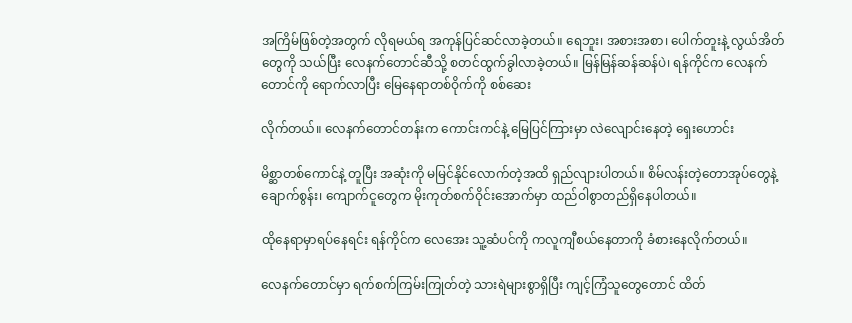အကြိမ်ဖြစ်တဲ့အတွက် လိုရမယ်ရ အကုန်ပြင်ဆင်လာခဲ့တယ်။ ရေဘူး၊ အစားအစာ၊ ပေါက်တူးနဲ့ လွယ်အိတ်တွေကို သယ်ပြီး လေနက်တောင်ဆီသို့ စတင်ထွက်ခွါလာခဲ့တယ်။ မြန်မြန်ဆန်ဆန်ပဲ၊ ရန်ကိုင်က လေနက်တောင်ကို ရောက်လာပြီး မြေနေရာတစ်ဝိုက်ကို စစ်ဆေး

လိုက်တယ်။ လေနက်တောင်တန်းက ကောင်းကင်နဲ့ မြေပြင်ကြားမှာ လဲလျောင်းနေတဲ့ ရှေးဟောင်း

မိစ္ဆာတစ်ကောင်နဲ့ တူပြီး အဆုံးကို မမြင်နိုင်လောက်တဲ့အထိ ရှည်လျားပါတယ်။ စိမ်လန်းတဲ့တောအုပ်တွေနဲ့ ချောက်စွန်း၊ ကျောက်ငူတွေက မိုးကုတ်စက်ဝိုင်းအောက်မှာ ထည်ဝါစွာတည်ရှိနေပါတယ်။

ထိုနေရာမှာရပ်နေရင်း ရန်ကိုင်က လေအေး သူ့ဆံပင်ကို ကလူကျီစယ်နေတာကို ခံစားနေလိုက်တယ်။

လေနက်တောင်မှာ ရက်စက်ကြမ်းကြုတ်တဲ့ သားရဲများစွာရှိပြီး ကျင့်ကြံသူတွေတောင် ထိတ်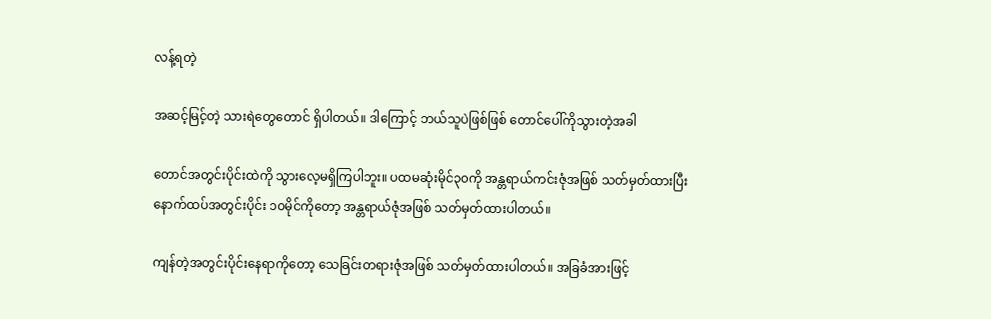လန့်ရတဲ့

အဆင့်မြင့်တဲ့ သားရဲတွေတောင် ရှိပါတယ်။ ဒါကြောင့် ဘယ်သူပဲဖြစ်ဖြစ် တောင်ပေါ်ကိုသွားတဲ့အခါ

တောင်အတွင်းပိုင်းထဲကို သွားလေ့မရှိကြပါဘူး။ ပထမဆုံးမိုင်၃၀ကို အန္တရာယ်ကင်းဇုံအဖြစ် သတ်မှတ်ထားပြီး နောက်ထပ်အတွင်းပိုင်း ၁၀မိုင်ကိုတော့ အန္တရာယ်ဇုံအဖြစ် သတ်မှတ်ထားပါတယ်။

ကျန်တဲ့အတွင်းပိုင်းနေရာကိုတော့ သေခြင်းတရားဇုံအဖြစ် သတ်မှတ်ထားပါတယ်။ အခြခံအားဖြင့်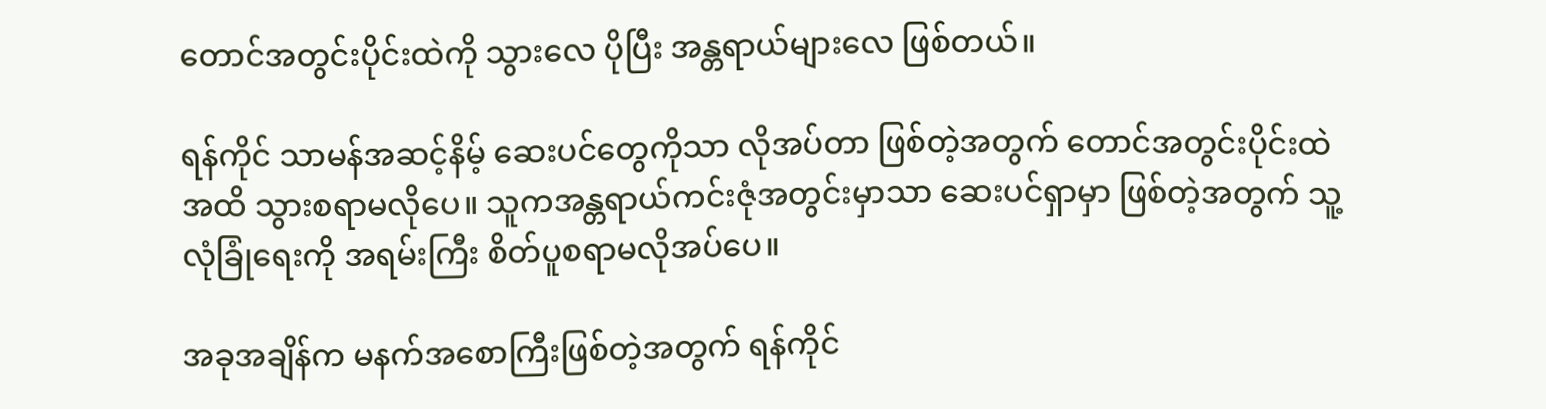တောင်အတွင်းပိုင်းထဲကို သွားလေ ပိုပြီး အန္တရာယ်များလေ ဖြစ်တယ်။

ရန်ကိုင် သာမန်အဆင့်နိမ့် ဆေးပင်တွေကိုသာ လိုအပ်တာ ဖြစ်တဲ့အတွက် တောင်အတွင်းပိုင်းထဲအထိ သွားစရာမလိုပေ။ သူကအန္တရာယ်ကင်းဇုံအတွင်းမှာသာ ဆေးပင်ရှာမှာ ဖြစ်တဲ့အတွက် သူ့လုံခြုံရေးကို အရမ်းကြီး စိတ်ပူစရာမလိုအပ်ပေ။

အခုအချိန်က မနက်အစောကြီးဖြစ်တဲ့အတွက် ရန်ကိုင်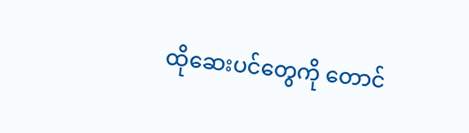ထိုဆေးပင်တွေကို တောင်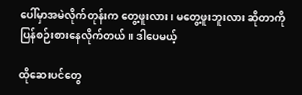ပေါ်မှာအမဲလိုက်တုန်းက တွေ့ဖူးလား၊ မတွေ့ဖူးဘူးလား ဆိုတာကို ပြန်စဉ်းစားနေလိုက်တယ်။ ဒါပေမယ့်

ထိုဆေးပင်တွေ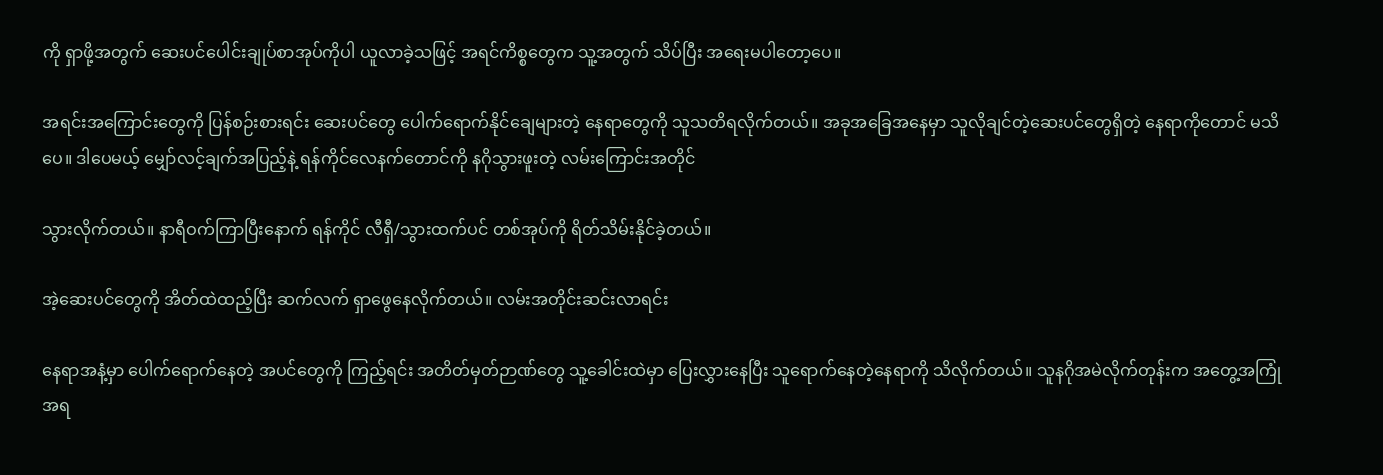ကို ရှာဖို့အတွက် ဆေးပင်ပေါင်းချုပ်စာအုပ်ကိုပါ ယူလာခဲ့သဖြင့် အရင်ကိစ္စတွေက သူ့အတွက် သိပ်ပြီး အရေးမပါတော့ပေ။

အရင်းအကြောင်းတွေကို ပြန်စဉ်းစားရင်း ဆေးပင်တွေ ပေါက်ရောက်နိုင်ချေများတဲ့ နေရာတွေကို သူသတိရလိုက်တယ်။ အခုအခြေအနေမှာ သူလိုချင်တဲ့ဆေးပင်တွေရှိတဲ့ နေရာကိုတောင် မသိပေ။ ဒါပေမယ့် မျှော်လင့်ချက်အပြည့်နဲ့ ရန်ကိုင်လေနက်တောင်ကို နဂိုသွားဖူးတဲ့ လမ်းကြောင်းအတိုင်

သွားလိုက်တယ်။ နာရီဝက်ကြာပြီးနောက် ရန်ကိုင် လီရှီ/သွားထက်ပင် တစ်အုပ်ကို ရိတ်သိမ်းနိုင်ခဲ့တယ်။

အဲ့ဆေးပင်တွေကို အိတ်ထဲထည့်ပြီး ဆက်လက် ရှာဖွေနေလိုက်တယ်။ လမ်းအတိုင်းဆင်းလာရင်း

နေရာအနံ့မှာ ပေါက်ရောက်နေတဲ့ အပင်တွေကို ကြည့်ရင်း အတိတ်မှတ်ဉာဏ်တွေ သူ့ခေါင်းထဲမှာ ပြေးလွှားနေပြီး သူရောက်နေတဲ့နေရာကို သိလိုက်တယ်။ သူနဂိုအမဲလိုက်တုန်းက အတွေ့အကြုံအရ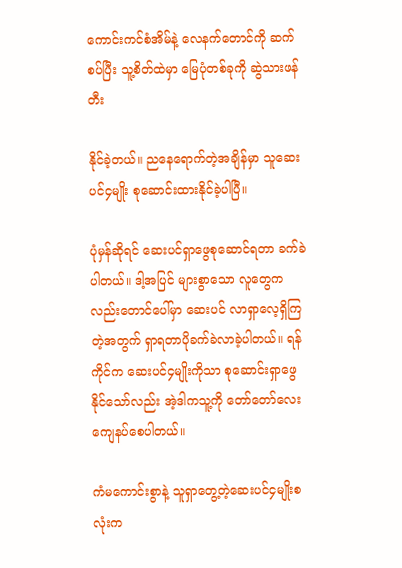ကောင်းကင်စံအိမ်နဲ့ လေနက်တောင်ကို ဆက်စပ်ပြီး သူ့စိတ်ထဲမှာ မြေပုံတစ်ခုကို ဆွဲသားဖန်တီး

နိုင်ခဲ့တယ်။ ညနေရောက်တဲ့အချိန်မှာ သူဆေးပင်၄မျိုး စုဆောင်းထားနိုင်ခဲ့ပါပြီ။

ပုံမှန်ဆိုရင် ဆေးပင်ရှာဖွေစုဆောင်ရတာ ခက်ခဲပါတယ်။ ဒါ့အပြင် များစွာသော လူတွေကလည်းတောင်ပေါ်မှာ ဆေးပင် လာရှာလေ့ရှိကြတဲ့အတွက် ရှာရတာပိုခက်ခဲလာခဲ့ပါတယ်။ ရန်ကိုင်က ဆေးပင်၄မျိုးကိုသာ စုဆောင်းရှာဖွေနိုင်သော်လည်း အဲ့ဒါကသူ့ကို တော်တော်လေးကျေနပ်စေပါတယ်။

ကံမကောင်းစွာနဲ့ သူရှာတွေ့တဲ့ဆေးပင်၄မျိုးစလုံးက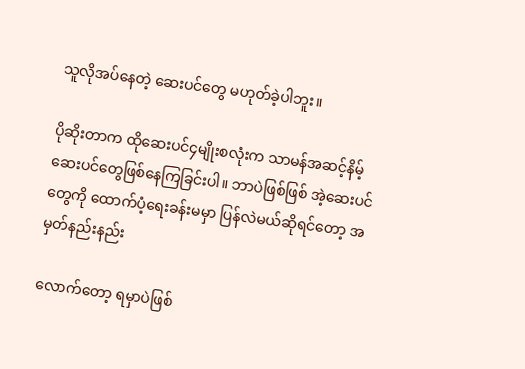သူလိုအပ်နေတဲ့ ဆေးပင်တွေ မဟုတ်ခဲ့ပါဘူး။

ပိုဆိုးတာက ထိုဆေးပင်၄မျိုးစလုံးက သာမန်အဆင့်နိမ့် ဆေးပင်တွေဖြစ်နေကြခြင်းပါ။ ဘာပဲဖြစ်ဖြစ် အဲ့ဆေးပင်တွေကို ထောက်ပံ့ရေးခန်းမမှာ ပြန်လဲမယ်ဆိုရင်တော့ အမှတ်နည်းနည်း

လောက်တော့ ရမှာပဲဖြစ်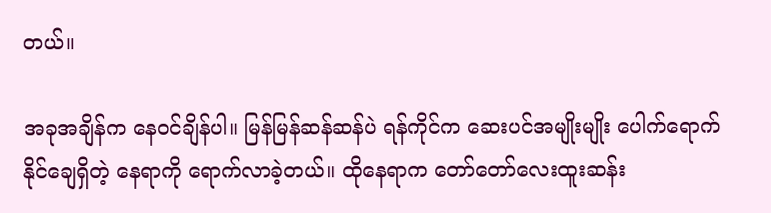တယ်။

အခုအချိန်က နေဝင်ချိန်ပါ။ မြန်မြန်ဆန်ဆန်ပဲ ရန်ကိုင်က ဆေးပင်အမျိုးမျိုး ပေါက်ရောက်နိုင်ချေရှိတဲ့ နေရာကို ရောက်လာခဲ့တယ်။ ထိုနေရာက တော်တော်လေးထူးဆန်း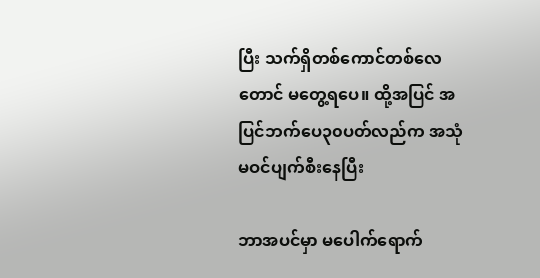ပြီး သက်ရှိတစ်ကောင်တစ်လေတောင် မတွေ့ရပေ။ ထို့အပြင် အပြင်ဘက်ပေ၃၀ပတ်လည်က အသုံမဝင်ပျက်စီးနေပြီး

ဘာအပင်မှာ မပေါက်ရောက်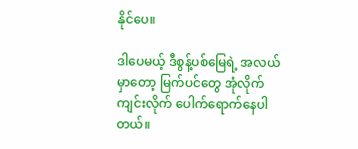နိုင်ပေ။

ဒါပေမယ့် ဒီစွန့်ပစ်မြေရဲ့ အလယ်မှာတော့ မြက်ပင်တွေ အုံလိုက်ကျင်းလိုက် ပေါက်ရောက်နေပါတယ်။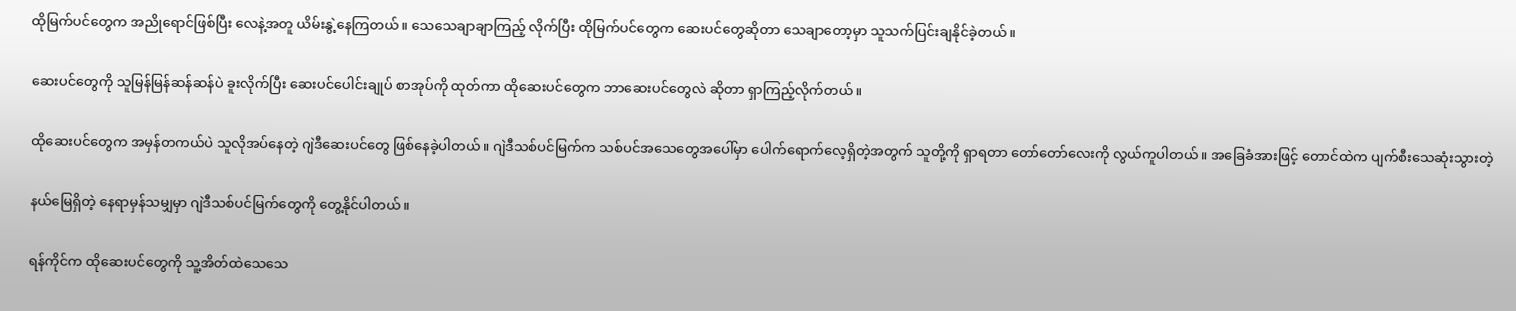ထိုမြက်ပင်တွေက အညိုရောင်ဖြစ်ပြီး လေနဲ့အတူ ယိမ်းနွဲ့နေကြတယ်။ သေသေချာချာကြည့် လိုက်ပြီး ထိုမြက်ပင်တွေက ဆေးပင်တွေဆိုတာ သေချာတော့မှာ သူသက်ပြင်းချနိုင်ခဲ့တယ်။

ဆေးပင်တွေကို သူမြန်မြန်ဆန်ဆန်ပဲ ခူးလိုက်ပြီး ဆေးပင်ပေါင်းချုပ် စာအုပ်ကို ထုတ်ကာ ထိုဆေးပင်တွေက ဘာဆေးပင်တွေလဲ ဆိုတာ ရှာကြည့်လိုက်တယ်။

ထိုဆေးပင်တွေက အမှန်တကယ်ပဲ သူလိုအပ်နေတဲ့ ဂျဲဒီဆေးပင်တွေ ဖြစ်နေခဲ့ပါတယ်။ ဂျဲဒီသစ်ပင်မြက်က သစ်ပင်အသေတွေအပေါ်မှာ ပေါက်ရောက်လေ့ရှိတဲ့အတွက် သူတို့ကို ရှာရတာ တော်တော်လေးကို လွယ်ကူပါတယ်။ အခြေခံအားဖြင့် တောင်ထဲက ပျက်စီးသေဆုံးသွားတဲ့

နယ်မြေရှိတဲ့ နေရာမှန်သမျှမှာ ဂျဲဒီသစ်ပင်မြက်တွေကို တွေ့နိုင်ပါတယ်။

ရန်ကိုင်က ထိုဆေးပင်တွေကို သူ့အိတ်ထဲသေသေ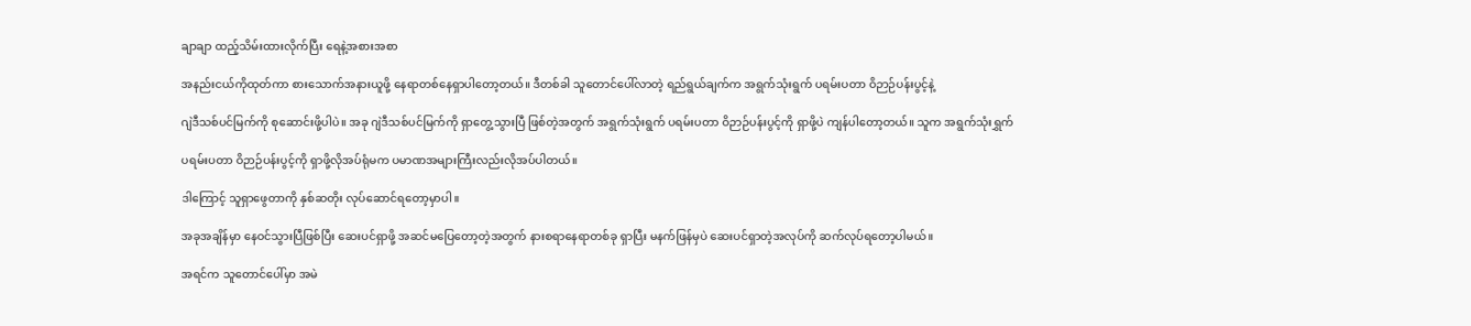ချာချာ ထည့်သိမ်းထားလိုက်ပြီး ရေနဲ့အစားအစာ

အနည်းငယ်ကိုထုတ်ကာ စားသောက်အနားယူဖို့ နေရာတစ်နေရှာပါတော့တယ်။ ဒီတစ်ခါ သူတောင်ပေါ်လာတဲ့ ရည်ရွယ်ချက်က အရွက်သုံးရွက် ပရမ်းပတာ ဝိဉာဉ်ပန်းပွင့်နဲ့

ဂျဲဒီသစ်ပင်မြက်ကို စုဆောင်းဖို့ပါပဲ။ အခု ဂျဲဒီသစ်ပင်မြက်ကို ရှာတွေ့သွားပြီ ဖြစ်တဲ့အတွက် အရွက်သုံးရွက် ပရမ်းပတာ ဝိဉာဉ်ပန်းပွင့်ကို ရှာဖို့ပဲ ကျန်ပါတော့တယ်။ သူက အရွက်သုံးရွှက်

ပရမ်းပတာ ဝိဉာဉ်ပန်းပွင့်ကို ရှာဖို့လိုအပ်ရုံမက ပမာဏအများကြီးလည်းလိုအပ်ပါတယ်။

ဒါကြောင့် သူရှာဖွေတာကို နှစ်ဆတိုး လုပ်ဆောင်ရတော့မှာပါ။

အခုအချိန်မှာ နေဝင်သွားပြီဖြစ်ပြီး ဆေးပင်ရှာဖို့ အဆင်မပြေတော့တဲ့အတွက် နားစရာနေရာတစ်ခု ရှာပြီး မနက်ဖြန်မှပဲ ဆေးပင်ရှာတဲ့အလုပ်ကို ဆက်လုပ်ရတော့ပါမယ်။

အရင်က သူတောင်ပေါ်မှာ အမဲ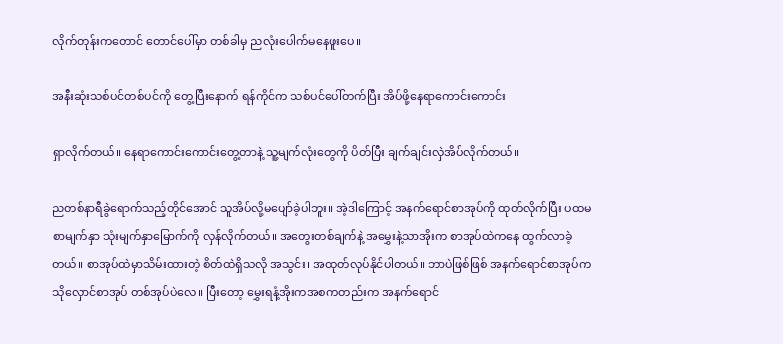လိုက်တုန်းကတောင် တောင်ပေါ်မှာ တစ်ခါမှ ညလုံးပေါက်မနေဖူးပေ။

အနီးဆုံးသစ်ပင်တစ်ပင်ကို တွေ့ပြီးနောက် ရန်ကိုင်က သစ်ပင်ပေါ်တက်ပြီး အိပ်ဖို့နေရာကောင်းကောင်း

ရှာလိုက်တယ်။ နေရာကောင်းကောင်းတွေ့တာနဲ့ သူ့မျက်လုံးတွေကို ပိတ်ပြီး ချက်ချင်းလှဲအိပ်လိုက်တယ်။

ညတစ်နာရီခွဲရောက်သည့်တိုင်အောင် သူအိပ်လို့မပျော်ခဲ့ပါဘူး။ အဲ့ဒါကြောင့် အနက်ရောင်စာအုပ်ကို ထုတ်လိုက်ပြီး ပထမစာမျက်နှာ သုံးမျက်နှာမြောက်ကို လှန်လိုက်တယ်။ အတွေးတစ်ချက်နဲ့ အမွှေးနဲ့သာအိုးက စာအုပ်ထဲကနေ ထွက်လာခဲ့တယ်။ စာအုပ်ထဲမှာသိမ်းထားတဲ့ စိတ်ထဲရှိသလို အသွင်း၊ အထုတ်လုပ်နိုင်ပါတယ်။ ဘာပဲဖြစ်ဖြစ် အနက်ရောင်စာအုပ်က သိုလှောင်စာအုပ် တစ်အုပ်ပဲလေ။ ပြီးတော့ မွှေးရနံ့အိုးကအစကတည်းက အနက်ရောင်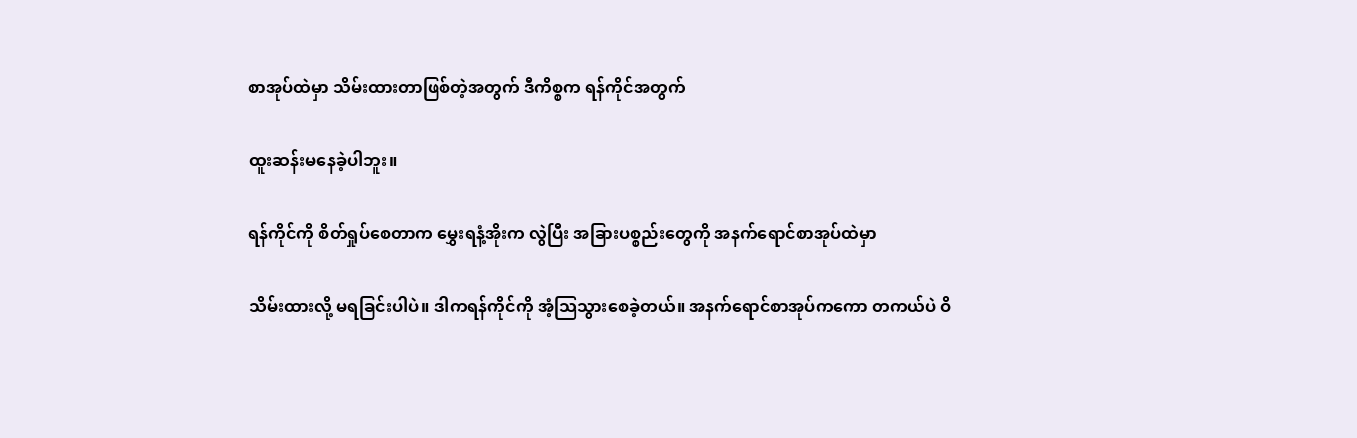စာအုပ်ထဲမှာ သိမ်းထားတာဖြစ်တဲ့အတွက် ဒီကိစ္စက ရန်ကိုင်အတွက်

ထူးဆန်းမနေခဲ့ပါဘူး။

ရန်ကိုင်ကို စိတ်ရှုပ်စေတာက မွှေးရနံ့အိုးက လွဲပြီး အခြားပစ္စည်းတွေကို အနက်ရောင်စာအုပ်ထဲမှာ

သိမ်းထားလို့ မရခြင်းပါပဲ။ ဒါကရန်ကိုင်ကို အံ့သြသွားစေခဲ့တယ်။ အနက်ရောင်စာအုပ်ကကော တကယ်ပဲ ဝိ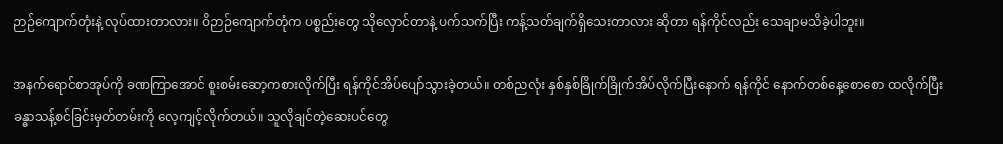ဉာဉ်ကျောက်တုံးနဲ့ လုပ်ထားတာလား။ ဝိဉာဉ်ကျောက်တုံက ပစ္စည်းတွေ သိုလှောင်တာနဲ့ ပက်သက်ပြီး ကန့်သတ်ချက်ရှိသေးတာလား ဆိုတာ ရန်ကိုင်လည်း သေချာမသိခဲ့ပါဘူး။

အနက်ရောင်စာအုပ်ကို ခဏကြာအောင် စူးစမ်းဆော့ကစားလိုက်ပြီး ရန်ကိုင်အိပ်ပျော်သွားခဲ့တယ်။ တစ်ညလုံး နှစ်နှစ်ခြိုက်ခြိုက်အိပ်လိုက်ပြီးနောက် ရန်ကိုင် နောက်တစ်နေ့စောစော ထလိုက်ပြီး ခန္ဓာသန့်စင်ခြင်းမှတ်တမ်းကို လေ့ကျင့်လိုက်တယ်။ သူလိုချင်တဲ့ဆေးပင်တွေ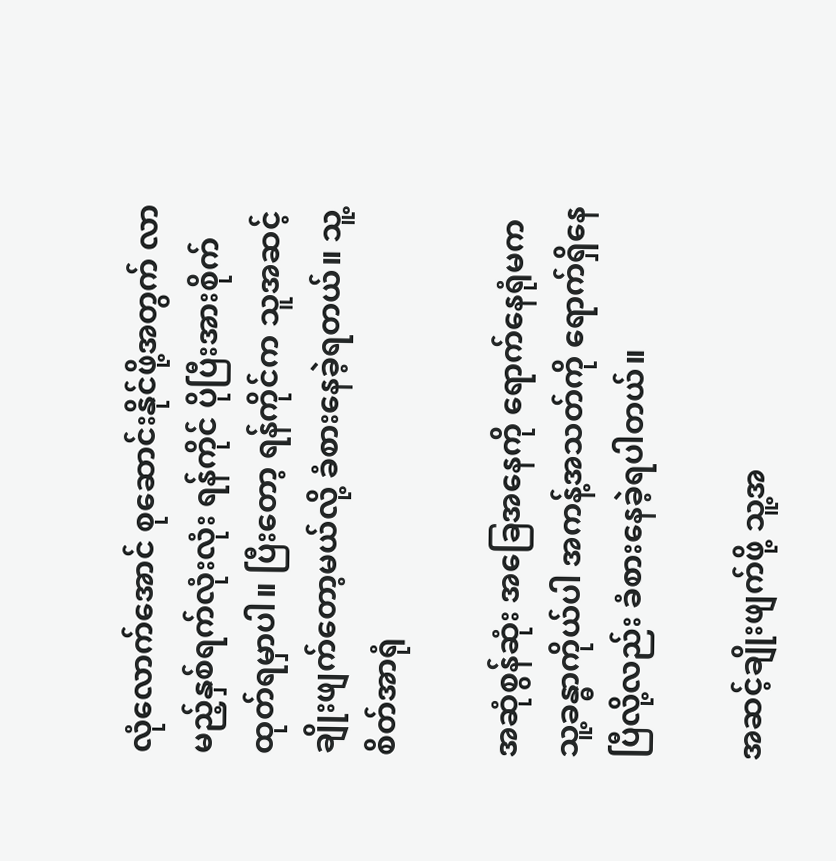လုံလောက်အောင် စုဆောင်းနိုင်ဖို့အတွက် လာမည့်နှစ်ရက်လုံးလုံး ရန်ကိုင် ပိုပြီးအားစိုက်ထုတ်ရမှာပါ။ ပြီးတော့ ရန်ကိုင်က သူအဆင့် ချိုးဖျက်တော့မယ်လို့ ခံစားနေခဲ့ရတယ်။ သူ့စိတ်အာရုံ

အဆုံစွန်ဆုံး အခြေအနေကို ရောက်နေရုံမက သူ့ခန္ဓာကိုယ်ပါ အကန့်အသတ်ကို ရောက်ရှိနေပြီလို့လည်း ခံစားနေခဲ့ရပါတယ်။

အဆင့်ချိုးဖျက်ဖို့ သူ့အ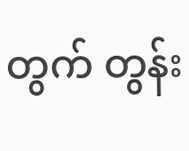တွက် တွန်း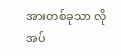အားတစ်ခုသာ လိုအပ်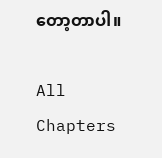တော့တာပါ။

All Chapters